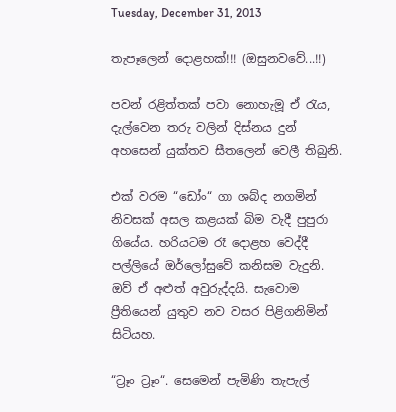Tuesday, December 31, 2013

තැපෑලෙන් දොළහක්!!! (ඔසුනවවේ...!!)

පවන් රළිත්තක් පවා නොහැමූ ඒ රැය, දැල්වෙන තරු වලින් දිස්නය දුන් අහසෙන් යුක්තව සීතලෙන් වෙලී තිබුනි.

එක් වරම “ඩෝං“ ගා ශබ්ද නගමින් නිවසක් අසල කළයක් බිම වැදී පුපුරා ගියේය. හරියටම රෑ දොළහ වෙද්දී පල්ලියේ ඔර්ලෝසුවේ කනිසම වැදුනි. ඔව් ඒ අළුත් අවුරුද්දයි. සැවොම ප්‍රීතියෙන් යුතුව නව වසර පිළිගනිමින් සිටියහ.

“ට්‍රෑං ට්‍රෑං“. සෙමෙන් පැමිණි තැපැල්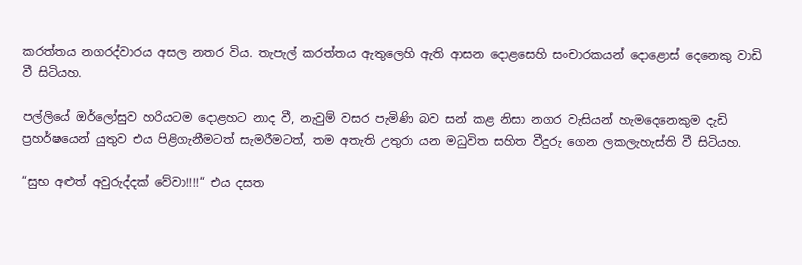කරත්තය නගරද්වාරය අසල නතර විය. තැපැල් කරත්තය ඇතුලෙහි ඇති ආසන දොළසෙහි සංචාරකයන් දොළොස් දෙනෙකු වාඩි වී සිටියහ.

පල්ලියේ ඔර්ලෝසුව හරියටම දොළහට නාද වී, නැවුම් වසර පැමිණි බව සන් කළ නිසා නගර වැසියන් හැමදෙනෙකුම දැඩි ප්‍රහර්ෂයෙන් යුතුව එය පිළිගැනීමටත් සැමරීමටත්, තම අතැති උතුරා යන මධුවිත සහිත වීදුරු ගෙන ලකලැහැස්ති වී සිටියහ.

“සුභ අළුත් අවුරුද්දක් වේවා!!!!“ එය දසත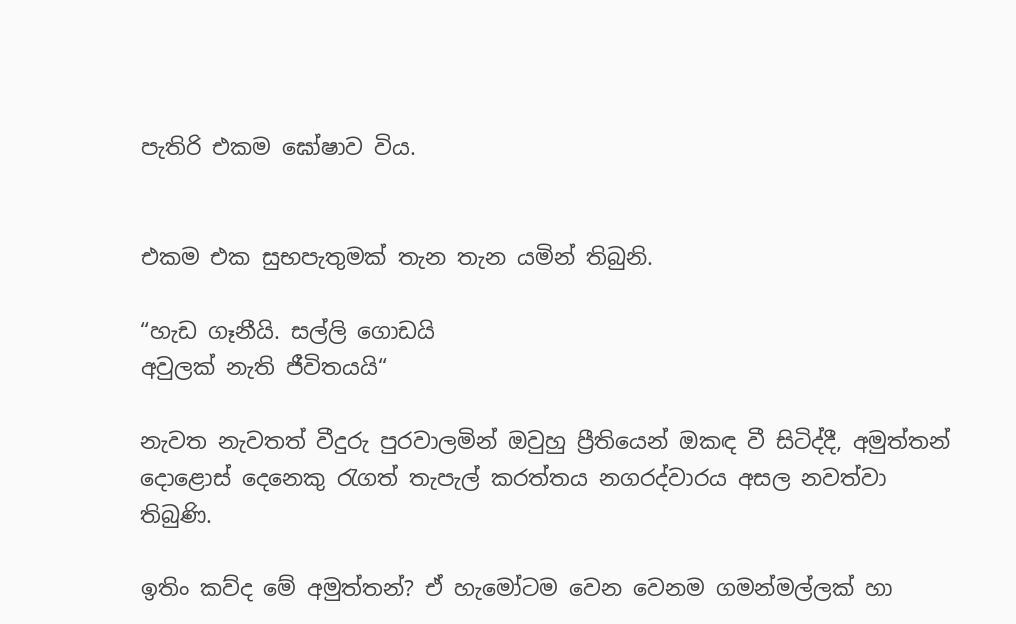පැතිරි එකම ඝෝෂාව විය.


එකම එක සුභපැතුමක් තැන තැන යමින් තිබුනි.

“හැඩ ගෑනීයි. සල්ලි ගොඩයි
අවුලක් නැති ජීවිතයයි“

නැවත නැවතත් වීදුරු පුරවාලමින් ඔවුහු ප්‍රීතියෙන් ඔකඳ වී සිටිද්දී, අමුත්තන් දොළොස් දෙනෙකු රැගත් තැපැල් කරත්තය නගරද්වාරය අසල නවත්වා තිබුණි.

ඉතිං කව්ද මේ අමුත්තන්? ඒ හැමෝටම වෙන වෙනම ගමන්මල්ලක් හා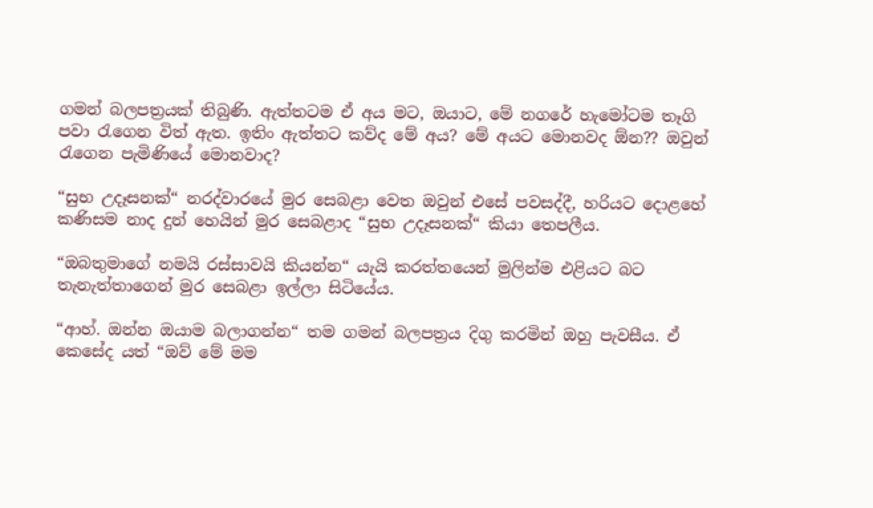ගමන් බලපත්‍රයක් තිබුණි. ඇත්තටම ඒ අය මට, ඔයාට, මේ නගරේ හැමෝටම තෑගි පවා රැගෙන විත් ඇත. ඉතිං ඇත්තට කව්ද මේ අය? මේ අයට මොනවද ඕන?? ඔවුන් රැගෙන පැමිණියේ මොනවාද?

“සුභ උදෑසනක්“ නරද්වාරයේ මුර සෙබළා වෙත ඔවුන් එසේ පවසද්දී, හරියට දොළහේ කණිසම නාද දුන් හෙයින් මුර සෙබළාද “සුභ උදෑසනක්“ කියා තෙපලීය.

“ඔබතුමාගේ නමයි රස්සාවයි කියන්න“ යැයි කරත්තයෙන් මුලින්ම එළියට බට තැනැත්තාගෙන් මුර සෙබළා ඉල්ලා සිටියේය.

“ආහ්. ඔන්න ඔයාම බලාගන්න“ තම ගමන් බලපත්‍රය දිගු කරමින් ඔහු පැවසීය. ඒ කෙසේද යත් “ඔව් මේ මම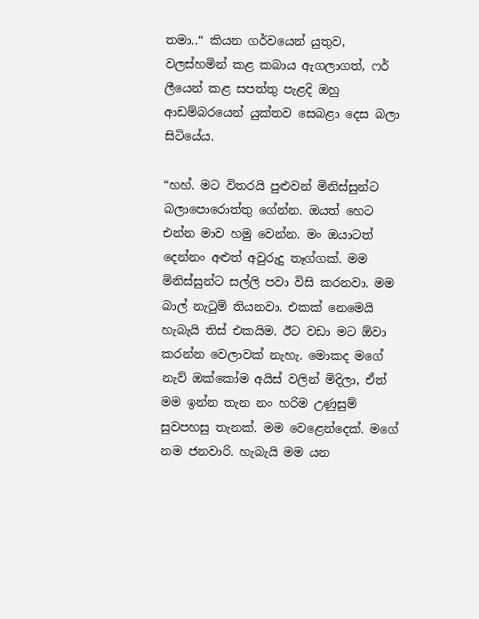තමා..“ කියන ගර්වයෙන් යුතුව, වලස්හමින් කළ කබාය ඇගලාගත්, ෆර් ලීයෙන් කළ සපත්තු පැළදි ඔහු ආඩම්බරයෙන් යුක්තව සෙබළා දෙස බලා සිටියේය.

“හහ්. මට විතරයි පුළුවන් මිනිස්සුන්ට බලාපොරොත්තු ගේන්න. ඔයත් හෙට එන්න මාව හමු වෙන්න. මං ඔයාටත් දෙන්නං අළුත් අවුරුදු තෑග්ගක්. මම මිනිස්සුන්ට සල්ලි පවා විසි කරනවා. මම බාල් නැටුම් තියනවා. එකක් නෙමෙයි හැබැයි තිස් එකයිම. ඊට වඩා මට ඕවා කරන්න වෙලාවක් නැහැ. මොකද මගේ නැව් ඔක්කෝම අයිස් වලින් මිදිලා, ඒත් මම ඉන්න තැන නං හරිම උණුසුම් සුවපහසු තැනක්. මම වෙළෙන්දෙක්. මගේ නම ජනවාරි. හැබැයි මම යන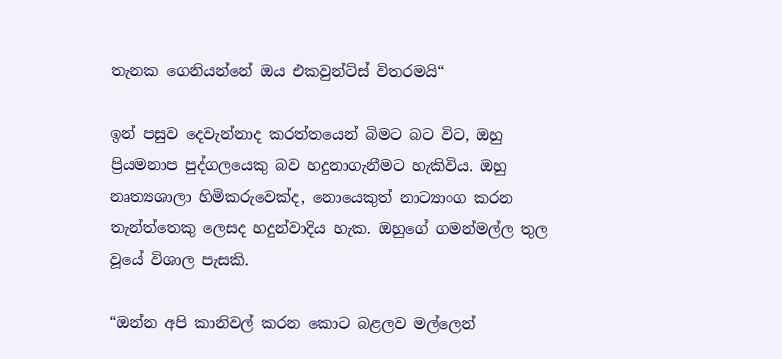තැනක ගෙනියන්නේ ඔය එකවුන්ට්ස් විතරමයි“

ඉන් පසුව දෙවැන්නාද කරත්තයෙන් බිමට බට විට, ඔහු ප්‍රියමනාප පුද්ගලයෙකු බව හදුනාගැනීමට හැකිවිය. ඔහු නෘත්‍යශාලා හිමිකරුවෙක්ද, නොයෙකුත් නාට්‍යාංග කරන තැන්ත්තෙකු ලෙසද හදුන්වාදිය හැක. ඔහුගේ ගමන්මල්ල තුල වූයේ විශාල පැසකි.

“ඔන්න අපි කානිවල් කරන කොට බළලව මල්ලෙන්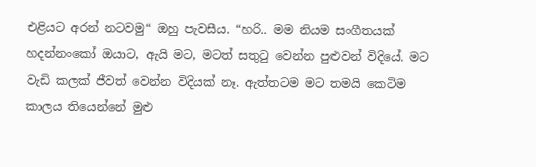එළියට අරන් නටවමු“ ඔහු පැවසීය. “හරි.. මම නියම සංගීතයක් හදන්නංකෝ ඔයාට, ඇයි මට, මටත් සතුටු වෙන්න පුළුවන් විදියේ. මට වැඩි කලක් ජීවත් වෙන්න විදියක් නෑ. ඇත්තටම මට තමයි කෙටිම කාලය තියෙන්නේ මුළු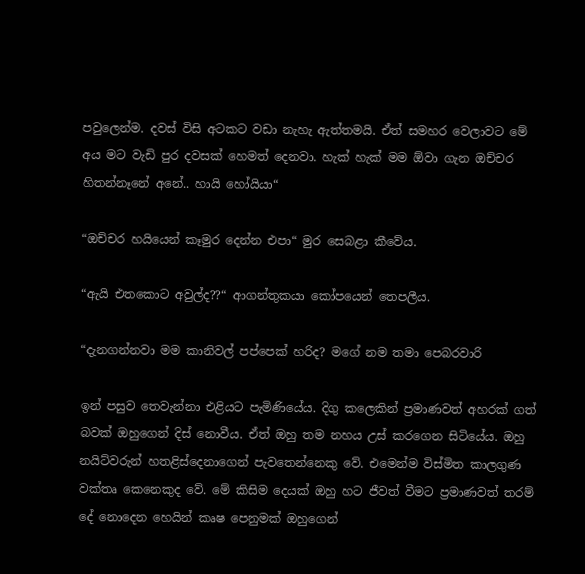පවුලෙන්ම. දවස් විසි අටකට වඩා නැහැ ඇත්තමයි. ඒත් සමහර වෙලාවට මේ අය මට වැඩි පුර දවසක් හෙමත් දෙනවා. හැක් හැක් මම ඕවා ගැන ඔච්චර හිතන්නෑනේ අනේ.. හායි හෝයියා“

“ඔච්චර හයියෙන් කෑමුර දෙන්න එපා“ මුර සෙබළා කීවේය.

“ඇයි එතකොට අවුල්ද??“ ආගන්තුකයා කෝපයෙන් තෙපලීය.

“දැනගන්නවා මම කානිවල් පප්පෙක් හරිද? මගේ නම තමා පෙබරවාරි

ඉන් පසුව තෙවැන්නා එළියට පැමිණියේය. දිගු කලෙකින් ප්‍රමාණවත් අහරක් ගත් බවක් ඔහුගෙන් දිස් නොවීය. ඒත් ඔහු තම නහය උස් කරගෙන සිටියේය. ඔහු නයිට්වරුන් හතළිස්දෙනාගෙන් පැවතෙන්නෙකු වේ. එමෙන්ම විස්මිත කාලගුණ වක්තෘ කෙනෙකුද වේ. මේ කිසිම දෙයක් ඔහු හට ජීවත් වීමට ප්‍රමාණවත් තරම් දේ නොදෙන හෙයින් කෘෂ පෙනුමක් ඔහුගෙන්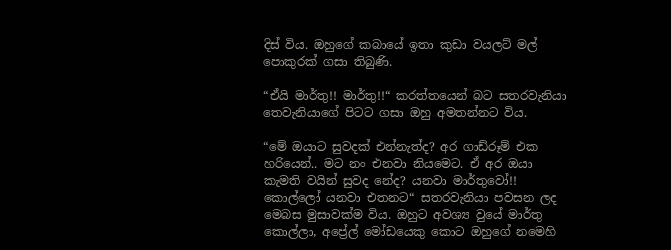දිස් විය. ඔහුගේ කබායේ ඉතා කුඩා වයලට් මල් පොකුරක් ගසා තිබුණි.

“ඒයි මාර්තු!! මාර්තු!!“ කරත්තයෙන් බට සතරවැනියා තෙවැනියාගේ පිටට ගසා ඔහු අමතන්නට විය.

“මේ ඔයාට සුවදක් එන්නැත්ද? අර ගාඩ්රූම් එක හරියෙන්.. මට නං එනවා නියමෙට. ඒ අර ඔයා කැමති වයින් සුවද නේද? යනවා මාර්තුවෝ!! කොල්ලෝ යනවා එතනට“ සතරවැනියා පවසන ලද මෙබස මුසාවක්ම විය. ඔහුට අවශ්‍ය වුයේ මාර්තු කොල්ලා, අප්‍රේල් මෝඩයෙකු කොට ඔහුගේ නමෙහි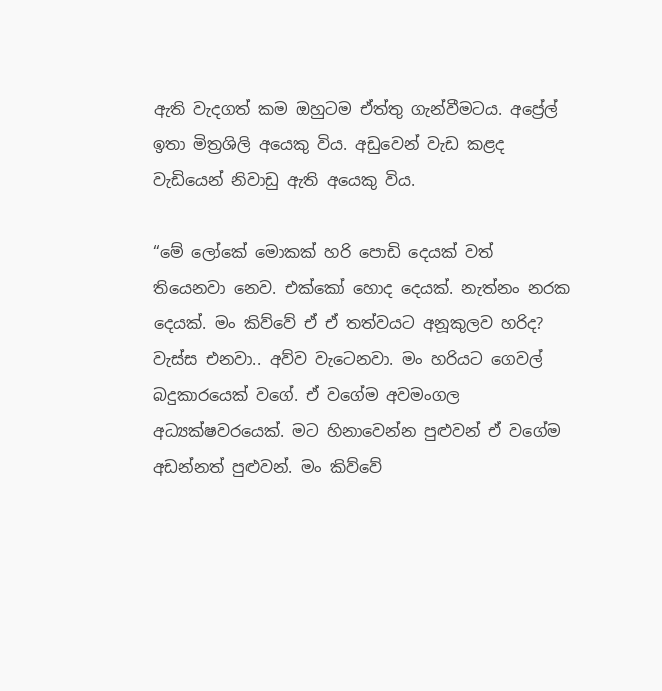ඇති වැදගත් කම ඔහුටම ඒත්තු ගැන්වීමටය. අප්‍රේල් ඉතා මිත්‍රශිලි අයෙකු විය. අඩුවෙන් වැඩ කළද වැඩියෙන් නිවාඩු ඇති අයෙකු විය.

“මේ ලෝකේ මොකක් හරි පොඩි දෙයක් වත් තියෙනවා නෙව. එක්කෝ හොද දෙයක්. නැත්නං නරක දෙයක්. මං කිව්වේ ඒ ඒ තත්වයට අනූකුලව හරිද? වැස්ස එනවා.. අව්ව වැටෙනවා. මං හරියට ගෙවල් බදුකාරයෙක් වගේ. ඒ වගේම අවමංගල අධ්‍යක්ෂවරයෙක්. මට හිනාවෙන්න පුළුවන් ඒ වගේම අඩන්නත් පුළුවන්. මං කිව්වේ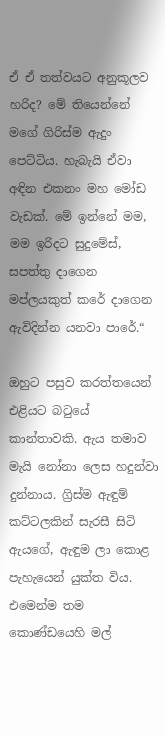ඒ ඒ තත්වයට අනුකූලව හරිද? මේ තියෙන්නේ මගේ ගිරිස්ම ඇදුං පෙට්ටිය. හැබැයි ඒවා අඳින එකනං මහ මෝඩ වැඩක්. මේ ඉන්නේ මම, මම ඉරිදට සුදුමේස්, සපත්තු දාගෙන මප්ලයකුත් කරේ දාගෙන ඇවිදින්න යනවා පාරේ.“

ඔහුට පසුව කරත්තයෙන් එළියට බටුයේ කාන්තාවකි. ඇය තමාව මැයි නෝනා ලෙස හදුන්වා දුන්නාය. ග්‍රිස්ම ඇඳුම් කට්ටලකින් සැරසී සිටි ඇයගේ, ඇඳුම ලා කොළ පැහැයෙන් යුක්ත විය. එමෙන්ම තම කොණ්ඩයෙහි මල්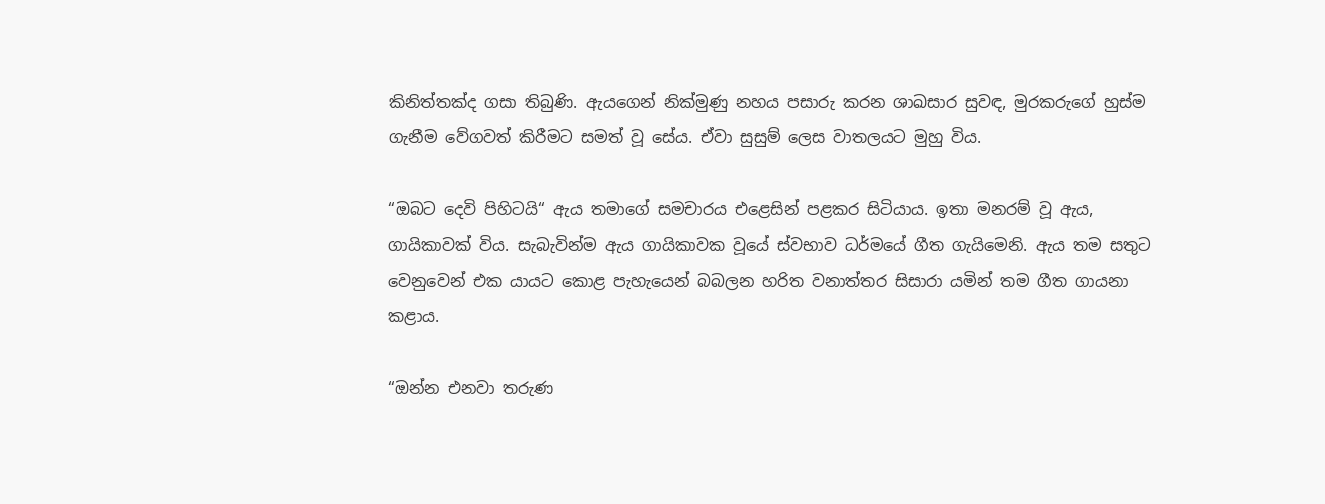කිනිත්තක්ද ගසා තිබුණි. ඇයගෙන් නික්මුණු නහය පසාරු කරන ශාඛසාර සුවඳ, මුරකරුගේ හුස්ම ගැනීම වේගවත් කිරීමට සමත් වූ සේය. ඒවා සුසුම් ලෙස වාතලයට මුහු විය.

“ඔබට දෙවි පිහිටයි“ ඇය තමාගේ සමචාරය එළෙසින් පළකර සිටියාය. ඉතා මනරම් වූ ඇය, ගායිකාවක් විය. සැබැවින්ම ඇය ගායිකාවක වූයේ ස්වභාව ධර්මයේ ගීත ගැයිමෙනි. ඇය තම සතුට වෙනුවෙන් එක යායට කොළ පැහැයෙන් බබලන හරිත වනාත්තර සිසාරා යමින් තම ගීත ගායනා කළාය.

“ඔන්න එනවා තරුණ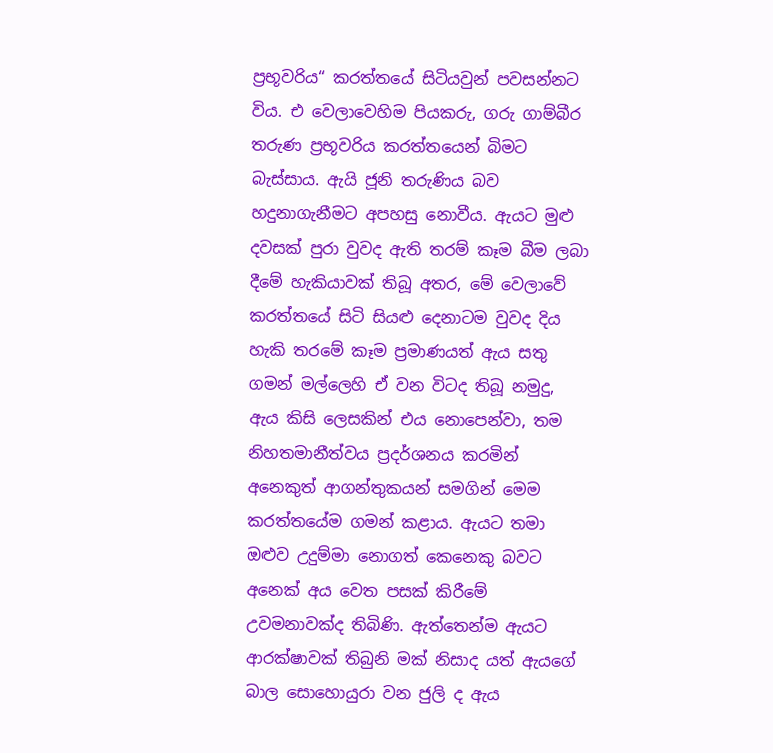ප්‍රභූවරිය“ කරත්තයේ සිටියවුන් පවසන්නට විය. එ වෙලාවෙහිම පියකරු, ගරු ගාම්බීර තරුණ ප්‍රභූවරිය කරත්තයෙන් බිමට බැස්සාය. ඇයි ජූනි තරුණිය බව හදුනාගැනීමට අපහසු නොවීය. ඇයට මුළු දවසක් පුරා වුවද ඇති තරම් කෑම බීම ලබා දීමේ හැකියාවක් තිබූ අතර, මේ වෙලාවේ කරත්තයේ සිටි සියළු දෙනාටම වුවද දිය හැකි තරමේ කෑම ප්‍රමාණයත් ඇය සතු ගමන් මල්ලෙහි ඒ වන විටද තිබූ නමුදු, ඇය කිසි ලෙසකින් එය නොපෙන්වා, තම නිහතමානීත්වය ප්‍රදර්ශනය කරමින් අනෙකුත් ආගන්තුකයන් සමගින් මෙම කරත්තයේම ගමන් කළාය. ඇයට තමා ඔළුව උදුම්මා නොගත් කෙනෙකු බවට අනෙක් අය වෙත පසක් කිරීමේ උවමනාවක්ද තිබිණි. ඇත්තෙන්ම ඇයට ආරක්ෂාවක් තිබුනි මක් නිසාද යත් ඇයගේ බාල සොහොයුරා වන ජුලි ද ඇය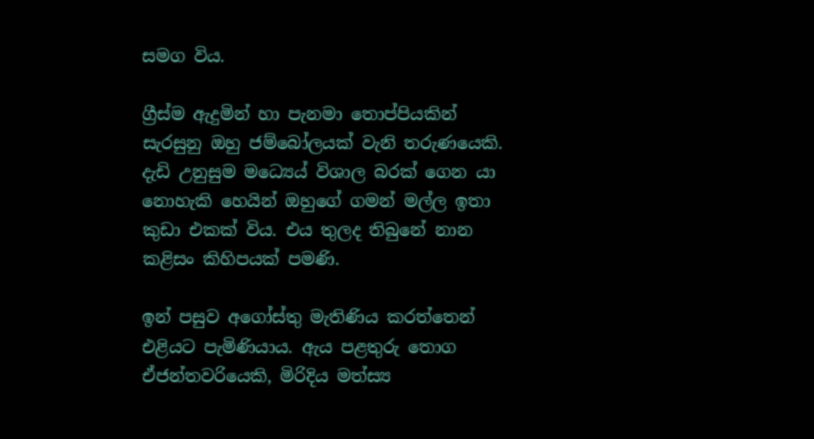සමග විය.

ග්‍රීස්ම ඇදුමින් හා පැනමා තොප්පියකින් සැරසුනු ඔහු ජම්බෝලයක් වැනි තරුණයෙකි. දැඩි උනුසුම මධ්‍යෙය් විශාල බරක් ගෙන යා නොහැකි හෙයින් ඔහුගේ ගමන් මල්ල ඉතා කුඩා එකක් විය. එය තුලද තිබුනේ නාන කළිසං කිහිපයක් පමණි.

ඉන් පසුව අගෝස්තු මැතිණිය කරත්තෙන් එළියට පැමිණියාය. ඇය පළතුරු තොග ඒජන්තවරියෙකි, මිරිදිය මත්ස්‍ය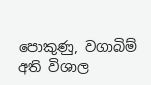පොකුණු, වගාබිම් අති විශාල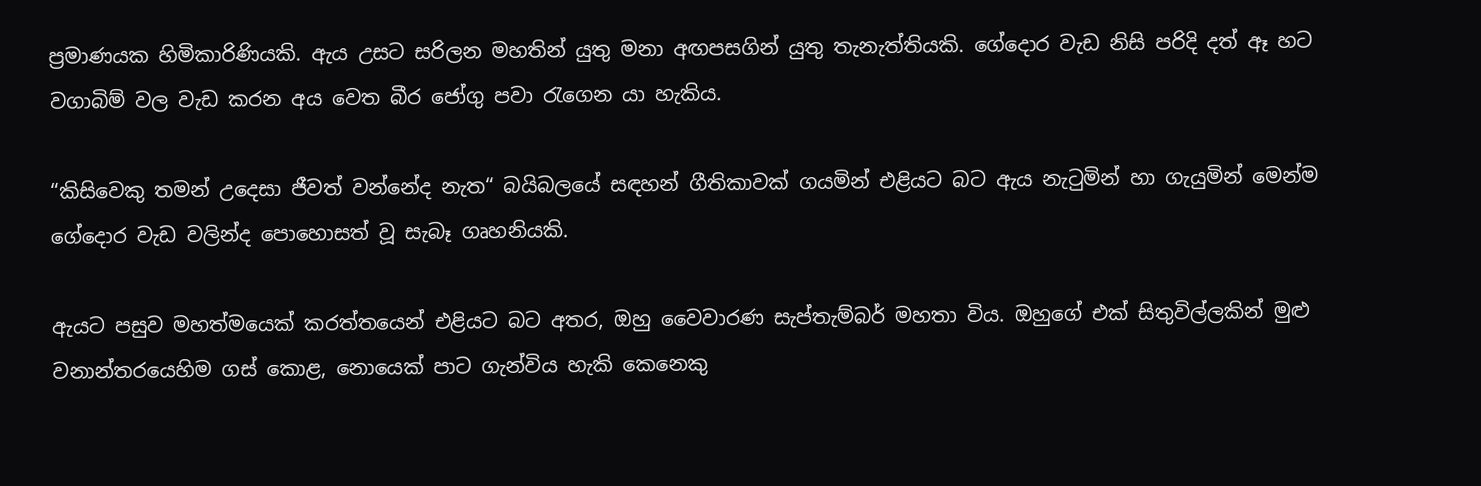ප්‍රමාණයක හිමිකාරිණියකි. ඇය උසට සරිලන මහතින් යුතු මනා අඟපසගින් යුතු තැනැත්තියකි. ගේදොර වැඩ නිසි පරිදි දත් ඈ හට වගාබිම් වල වැඩ කරන අය වෙත බීර ජෝගු පවා රැගෙන යා හැකිය.

“කිසිවෙකු තමන් උදෙසා ජීවත් වන්නේද නැත“ බයිබලයේ සඳහන් ගීතිකාවක් ගයමින් එළියට බට ඇය නැටුමින් හා ගැයුමින් මෙන්ම ගේදොර වැඩ වලින්ද පොහොසත් වූ සැබෑ ගෘහනියකි.

ඇයට පසුව මහත්මයෙක් කරත්තයෙන් එළියට බට අතර, ඔහු වෛවාරණ සැප්තැම්බර් මහතා විය. ඔහුගේ එක් සිතුවිල්ලකින් මුළු වනාන්තරයෙහිම ගස් කොළ, නොයෙක් පාට ගැන්විය හැකි කෙනෙකු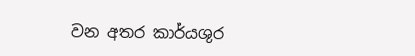වන අතර කාර්යශුර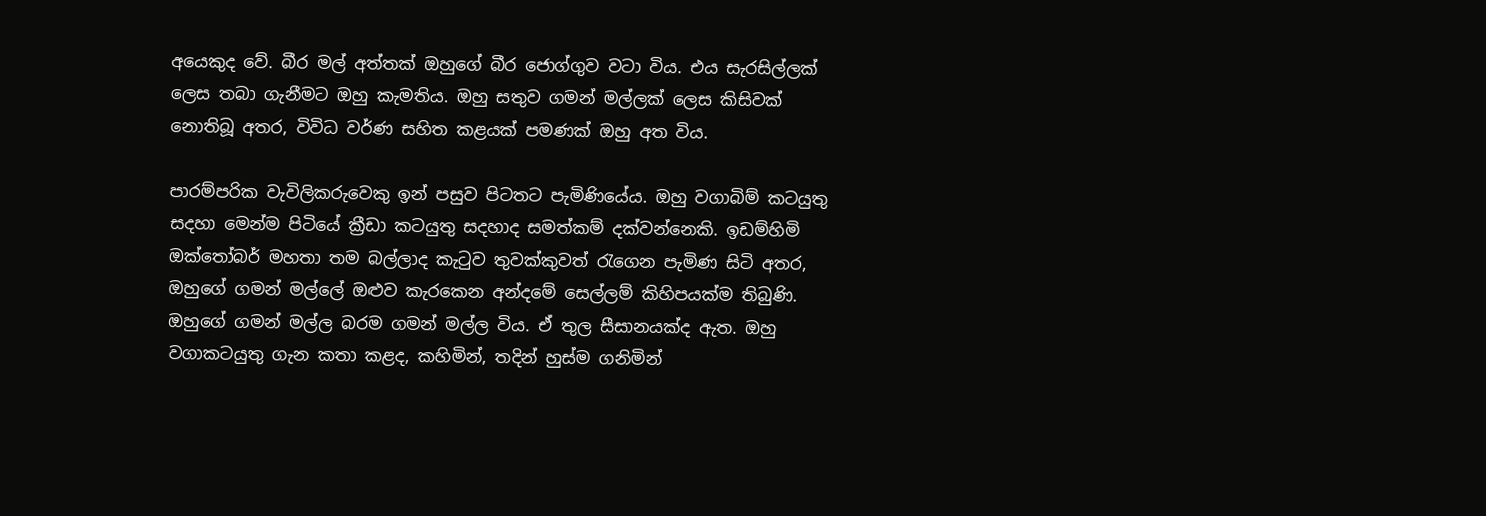අයෙකුද වේ. බීර මල් අත්තක් ඔහුගේ බීර ජොග්ගුව වටා විය. එය සැරසිල්ලක් ලෙස තබා ගැනීමට ඔහු කැමතිය. ඔහු සතුව ගමන් මල්ලක් ලෙස කිසිවක් නොතිබූ අතර, විවිධ වර්ණ සහිත කළයක් පමණක් ඔහු අත විය.

පාරම්පරික වැවිලිකරුවෙකු ඉන් පසුව පිටතට පැමිණියේය. ඔහු වගාබිම් කටයුතු සදහා මෙන්ම පිටියේ ක්‍රීඩා කටයුතු සදහාද සමත්කම් දක්වන්නෙකි. ඉඩම්හිමි ඔක්තෝබර් මහතා තම බල්ලාද කැටුව තුවක්කුවත් රැගෙන පැමිණ සිටි අතර, ඔහුගේ ගමන් මල්ලේ ඔළුව කැරකෙන අන්දමේ සෙල්ලම් කිහිපයක්ම තිබුණි. ඔහුගේ ගමන් මල්ල බරම ගමන් මල්ල විය. ඒ තුල සීසානයක්ද ඇත. ඔහු වගාකටයුතු ගැන කතා කළද, කහිමින්, තදින් හුස්ම ගනිමින්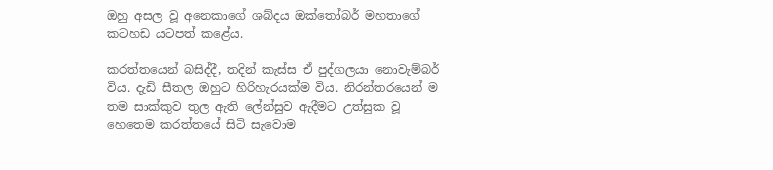ඔහු අසල වූ අනෙකාගේ ශබ්දය ඔක්තෝබර් මහතාගේ කටහඩ යටපත් කළේය.

කරත්තයෙන් බසිද්දී, තදින් කැස්ස ඒ පුද්ගලයා නොවැම්බර් විය. දැඩි සීතල ඔහුට හිරිහැරයක්ම විය. නිරන්තරයෙන් ම තම සාක්කුව තුල ඇති ලේන්සුව ඇදීමට උත්සුක වූ හෙතෙම කරත්තයේ සිටි සැවොම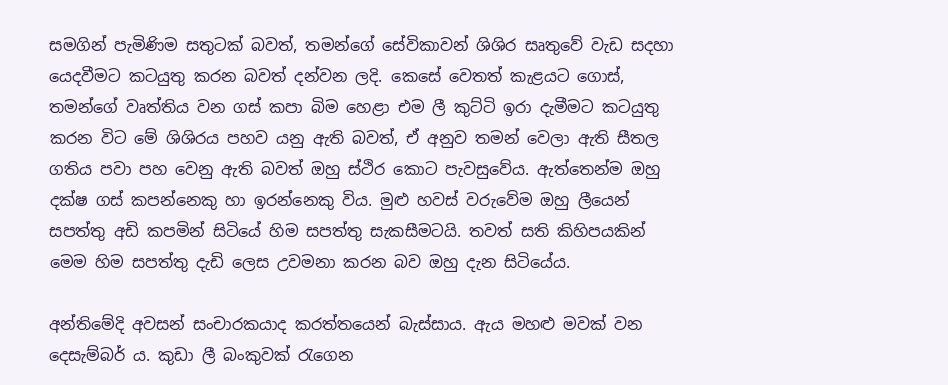සමගින් පැමිණිම සතුටක් බවත්, තමන්ගේ සේවිකාවන් ශිශිර සෘතුවේ වැඩ සදහා යෙදවීමට කටයුතු කරන බවත් දන්වන ලදි. කෙසේ වෙතත් කැළයට ගොස්, තමන්ගේ වෘත්තිය වන ගස් කපා බිම හෙළා එම ලී කුට්ටි ඉරා දැමීමට කටයුතු කරන විට මේ ශිශිරය පහව යනු ඇති බවත්, ඒ අනුව තමන් වෙලා ඇති සීතල ගතිය පවා පහ වෙනු ඇති බවත් ඔහු ස්ථිර කොට පැවසුවේය. ඇත්තෙන්ම ඔහු දක්ෂ ගස් කපන්නෙකු හා ඉරන්නෙකු විය. මුළු හවස් වරුවේම ඔහු ලීයෙන් සපත්තු අඩි කපමින් සිටියේ හිම සපත්තු සැකසීමටයි. තවත් සති කිහිපයකින් මෙම හිම සපත්තු දැඩි ලෙස උවමනා කරන බව ඔහු දැන සිටියේය.

අන්තිමේදි අවසන් සංචාරකයාද කරත්තයෙන් බැස්සාය. ඇය මහළු මවක් වන දෙසැම්බර් ය. කුඩා ලී බංකුවක් රැගෙන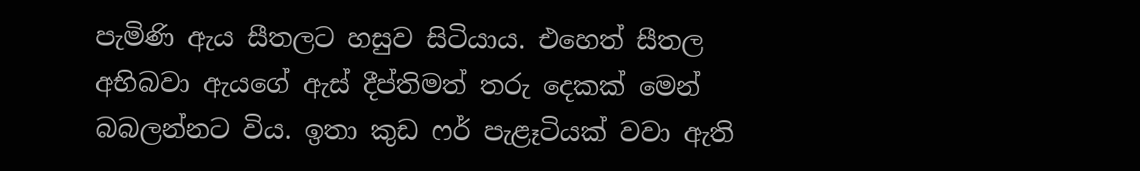පැමිණි ඇය සීතලට හසුව සිටියාය. එහෙත් සීතල අභිබවා ඇයගේ ඇස් දීප්තිමත් තරු දෙකක් මෙන් බබලන්නට විය. ඉතා කුඩ ෆර් පැළෑටියක් වවා ඇති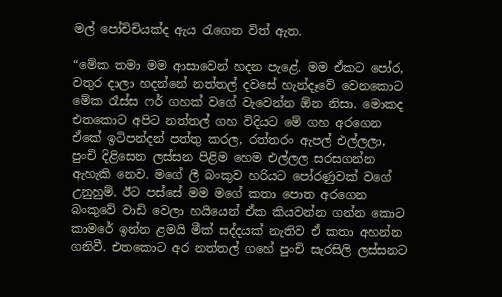මල් පෝචිචියක්ද ඇය රැගෙන විත් ඇත.

“මේක තමා මම ආසාවෙන් හදන පැළේ. මම ඒකට පෝර, වතුර දාලා හදන්නේ නත්තල් දවසේ හැන්දෑවේ වෙනකොට මේක රෑස්ස ෆර් ගහක් වගේ වැවෙන්න ඕන නිසා. මොකද එතකොට අපිට නත්තල් ගහ විදියට මේ ගහ අරගෙන ඒකේ ඉටිපන්දන් පත්තු කරල, රත්තරං ඇපල් එල්ලලා, පුංචි දිළිසෙන ලස්සන පිළිම හෙම එල්ලල සරසගන්න ඇහැකි නෙව. මගේ ලී බංකුව හරියට පෝරණුවක් වගේ උනුහුම්. ඊට පස්සේ මම මගේ කතා පොත අරගෙන බංකුවේ වාඩි වෙලා හයියෙන් ඒක කියවන්න ගන්න කොට කාමරේ ඉන්න ළමයි මීක් සද්දයක් නැතිව ඒ කතා අහන්න ගනිවී. එතකොට අර නත්තල් ගහේ පුංචි සැරසිලි ලස්සනට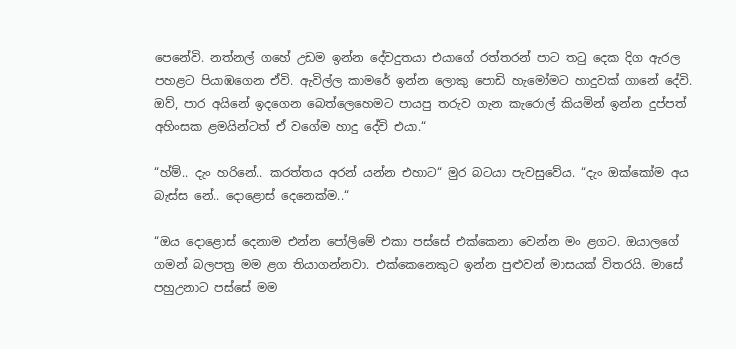පෙනේවි. නත්නල් ගහේ උඩම ඉන්න දේවදුතයා එයාගේ රත්තරන් පාට තටු දෙක දිග ඇරල පහළට පියාඹගෙන ඒවි. ඇවිල්ල කාමරේ ඉන්න ලොකු පොඩි හැමෝමට හාදුවක් ගානේ දේවි. ඔව්, පාර අයිනේ ඉදගෙන බෙත්ලෙහෙමට පායපු තරුව ගැන කැරොල් කියමින් ඉන්න දුප්පත් අහිංසක ළමයින්ටත් ඒ වගේම හාදු දේවි එයා.“

“හ්ම්.. දැං හරිනේ.. කරත්තය අරන් යන්න එහාට“ මුර බටයා පැවසුවේය. “දැං ඔක්කෝම අය බැස්ස නේ.. දොළොස් දෙනෙක්ම..“

“ඔය දොළොස් දෙනාම එන්න පෝලිමේ එකා පස්සේ එක්කෙනා වෙන්න මං ළගට. ඔයාලගේ ගමන් බලපත්‍ර මම ළග තියාගන්නවා. එක්කෙනෙකුට ඉන්න පුළුවන් මාසයක් විතරයි. මාසේ පහුඋනාට පස්සේ මම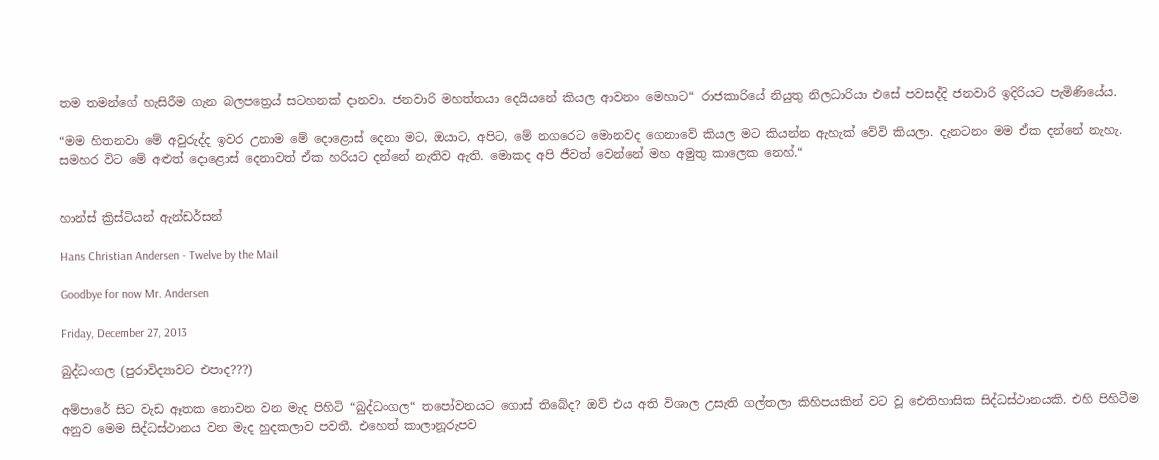තම තමන්ගේ හැසිරීම ගැන බලපත්‍රෙය් සටහනක් දානවා. ජනවාරි මහත්තයා දෙයියනේ කියල ආවනං මෙහාට“ රාජකාරියේ නියුතු නිලධාරියා එසේ පවසද්දි ජනවාරි ඉදිරියට පැමිණියේය.

“මම හිතනවා මේ අවුරුද්ද ඉවර උනාම මේ දොළොස් දෙනා මට, ඔයාට, අපිට, මේ නගරෙට මොනවද ගෙනාවේ කියල මට කියන්න ඇහැක් වේවි කියලා. දැනටනං මම ඒක දන්නේ නැහැ. සමහර විට මේ අළුත් දොළොස් දෙනාවත් ඒක හරියට දන්නේ නැතිව ඇති. මොකද අපි ජීවත් වෙන්නේ මහ අමුතු කාලෙක නෙහ්.“


හාන්ස් ක්‍රිස්ටියන් ඇන්ඩර්සන්

Hans Christian Andersen - Twelve by the Mail

Goodbye for now Mr. Andersen

Friday, December 27, 2013

බුද්ධංගල (පුරාවිද්‍යාවට එපාද???)

අම්පාරේ සිට වැඩ ඈතක නොවන වන මැද පිහිටි “බුද්ධංගල“ තපෝවනයට ගොස් තිබේද? ඔව් එය අති විශාල උසැති ගල්තලා කිහිපයකින් වට වූ ඓතිහාසික සිද්ධස්ථානයකි. එහි පිහිටීම අනුව මෙම සිද්ධස්ථානය වන මැද හුදකලාව පවතී. එහෙත් කාලානූරුපව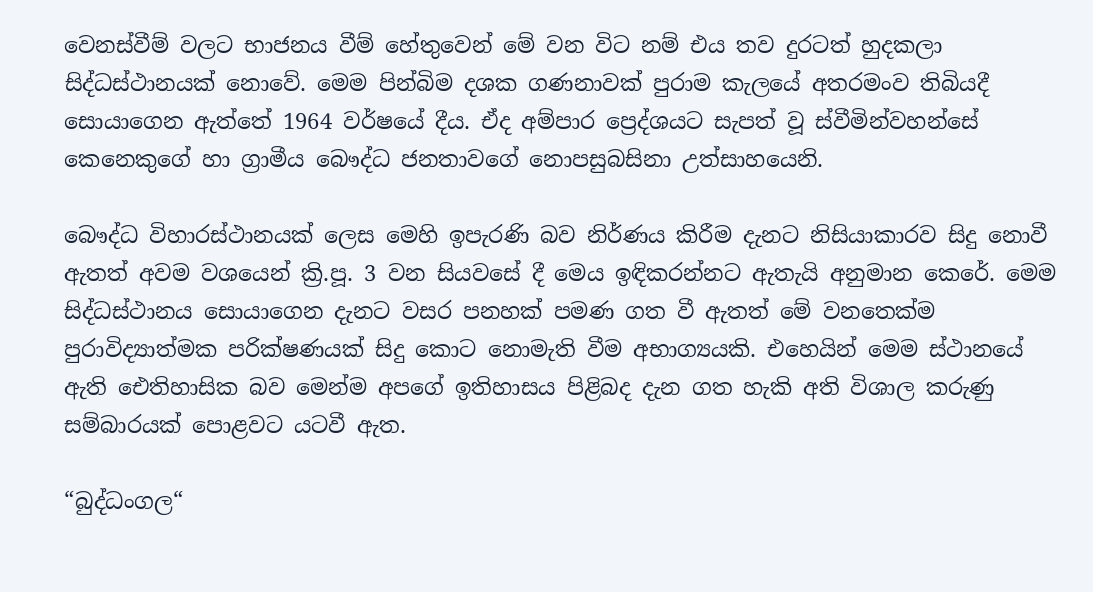වෙනස්වීම් වලට භාජනය වීම් හේතුවෙන් මේ වන විට නම් එය තව දුරටත් හුදකලා සිද්ධස්ථානයක් නොවේ. මෙම පින්බිම දශක ගණනාවක් පුරාම කැලයේ අතරමංව තිබියදී සොයාගෙන ඇත්තේ 1964 වර්ෂයේ දීය. ඒද අම්පාර ප්‍රෙද්ශයට සැපත් වූ ස්වීමින්වහන්සේ කෙනෙකුගේ හා ග්‍රාමීය බෞද්ධ ජනතාවගේ නොපසුබසිනා උත්සාහයෙනි.

බෞද්ධ විහාරස්ථානයක් ලෙස මෙහි ඉපැරණි බව නිර්ණය කිරීම දැනට නිසියාකාරව සිදු නොවී ඇතත් අවම වශයෙන් ක්‍රි.පූ. 3 වන සියවසේ දී මෙය ඉඳිකරන්නට ඇතැයි අනුමාන කෙරේ. මෙම සිද්ධස්ථානය සොයාගෙන දැනට වසර පනහක් පමණ ගත වී ඇතත් මේ වනතෙක්ම පුරාවිද්‍යාත්මක පරික්ෂණයක් සිදු කොට නොමැති වීම අභාග්‍යයකි. එහෙයින් මෙම ස්ථානයේ ඇති ඓතිහාසික බව මෙන්ම අපගේ ඉතිහාසය පිළිබද දැන ගත හැකි අති විශාල කරුණු සම්බාරයක් පොළවට යටවී ඇත.

“බුද්ධංගල“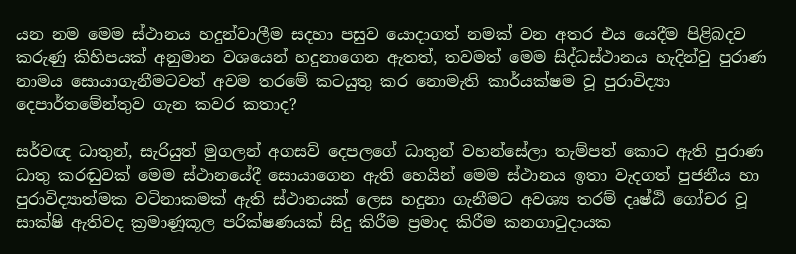යන නම මෙම ස්ථානය හදුන්වාලීම සදහා පසුව යොදාගත් නමක් වන අතර එය යෙදීම පිළිබදව කරුණු කිහිපයක් අනුමාන වශයෙන් හදුනාගෙන ඇතත්, තවමත් මෙම සිද්ධස්ථානය හැදින්වු පුරාණ නාමය සොයාගැනීමටවත් අවම තරමේ කටයුතු කර නොමැති කාර්යක්ෂම වූ පුරාවිද්‍යා දෙපාර්තමේන්තුව ගැන කවර කතාද?

සර්වඥ ධාතුන්, සැරියුත් මුගලන් අගසව් දෙපලගේ ධාතුන් වහන්සේලා තැම්පත් කොට ඇති පුරාණ ධාතු කරඬුවක් මෙම ස්ථානයේදී සොයාගෙන ඇති හෙයින් මෙම ස්ථානය ඉතා වැදගත් පුජනීය හා පුරාවිද්‍යාත්මක වටිනාකමක් ඇති ස්ථානයක් ලෙස හදුනා ගැනීමට අවශ්‍ය තරම් දෘෂ්ඨි ගෝචර වූ සාක්ෂි ඇතිවද ක්‍රමාණූකූල පරික්ෂණයක් සිදු කිරීම ප්‍රමාද කිරීම කනගාටුදායක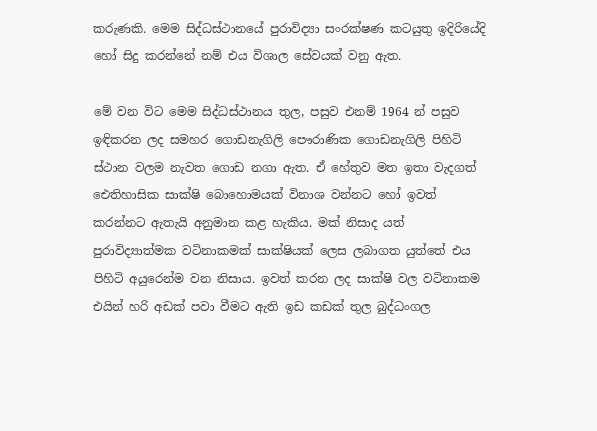කරුණකි. මෙම සිද්ධස්ථානයේ පුරාවිද්‍යා සංරක්ෂණ කටයුතු ඉදිරියේදි හෝ සිදු කරන්නේ නම් එය විශාල සේවයක් වනු ඇත.

මේ වන විට මෙම සිද්ධස්ථානය තුල, පසුව එනම් 1964 න් පසුව ඉඳිකරන ලද සමහර ගොඩනැගිලි පෞරාණික ගොඩනැගිලි පිහිටි ස්ථාන වලම නැවත ගොඩ නගා ඇත. ඒ හේතුව මත ඉතා වැදගත් ඓතිහාසික සාක්ෂි බොහොමයක් විනාශ වන්නට හෝ ඉවත් කරන්නට ඇතැයි අනුමාන කළ හැකිය. මක් නිසාද යත් පුරාවිද්‍යාත්මක වටිනාකමක් සාක්ෂියක් ලෙස ලබාගත යුත්තේ එය පිහිටි අයුරෙන්ම වන නිසාය. ඉවත් කරන ලද සාක්ෂි වල වටිනාකම එයින් හරි අඩක් පවා වීමට ඇති ඉඩ කඩක් තුල බුද්ධංගල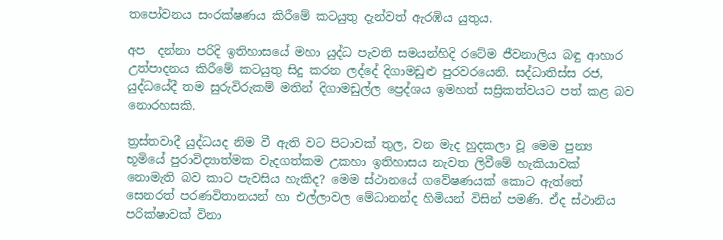තපෝවනය සංරක්ෂණය කිරීමේ කටයුතු දැන්වත් ඇරඹිය යුතුය.

අප  දන්නා පරිදි ඉතිහාසයේ මහා යුද්ධ පැවති සමයන්හිදි රටේම ජීවනාලිය බඳු ආහාර උත්පාදනය කිරීමේ කටයුතු සිදු කරන ලද්දේ දිගාමඩුළු පුරවරයෙනි. සද්ධාතිස්ස රජ, යුද්ධයේදී තම සුරුවිරුකම් මතින් දිගාමඩුල්ල ප්‍රෙද්ශය ඉමහත් සස්‍රිකත්වයට පත් කළ බව නොරහසකි.

ත්‍රස්තවාදී යුද්ධයද නිම වී ඇති වට පිටාවක් තුල, වන මැද හුදකලා වූ මෙම පුන්‍ය භූමියේ පුරාවිද්‍යාත්මක වැදගත්කම උකහා ඉතිහාසය නැවත ලිවීමේ හැකියාවක් නොමැති බව කාට පැවසිය හැකිද? මෙම ස්ථානයේ ගවේෂණයක් කොට ඇත්තේ සෙනරත් පරණවිතානයන් හා එල්ලාවල මේධානන්ද හිමියන් විසින් පමණි. ඒද ස්ථානිය පරික්ෂාවක් විනා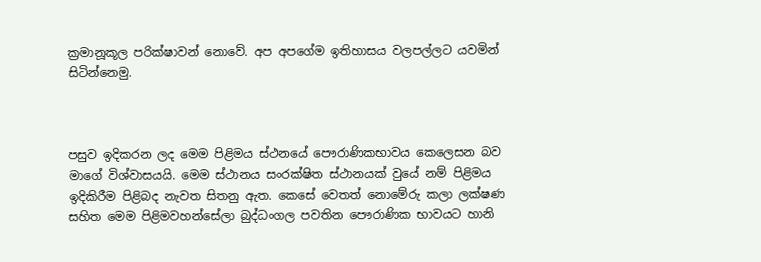ක්‍රමානූකූල පරික්ෂාවන් නොවේ. අප අපගේම ඉතිහාසය වලපල්ලට යවමින් සිටින්නෙමු.



පසුව ඉදිකරන ලද මෙම පිළිමය ස්ථනයේ පෞරාණිකභාවය කෙලෙසන බව මාගේ විශ්වාසයයි. මෙම ස්ථානය සංරක්ෂිත ස්ථානයක් වුයේ නම් පිළිමය ඉදිකිරීම පිළිබද නැවත සිතනු ඇත. කෙසේ වෙතත් නොමේරු කලා ලක්ෂණ සහිත මෙම පිළිමවහන්සේලා බුද්ධංගල පවතින පෞරාණික භාවයට හානි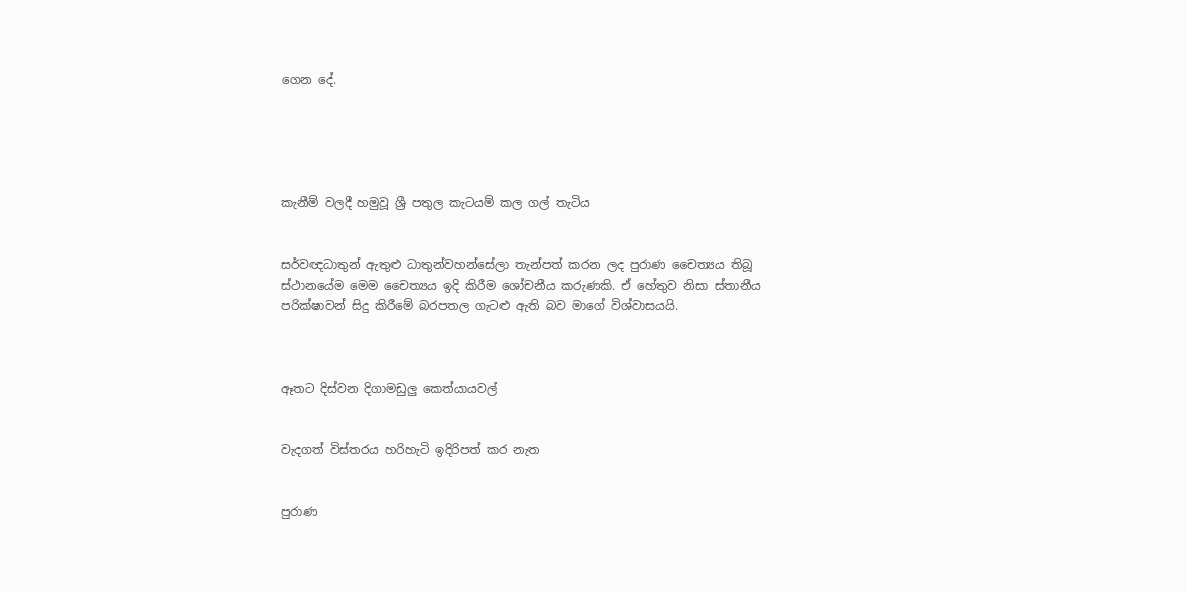ගෙන දේ.





කැනීම් වලදී හමුවූ ශ්‍රී පතුල කැටයම් කල ගල් තැටිය


සර්වඥධාතුන් ඇතුළු ධාතුන්වහන්සේලා තැන්පත් කරන ලද පුරාණ චෛත්‍යය තිබූ ස්ථානයේම මෙම චෛත්‍යය ඉදි කිරීම ශෝචනීය කරුණකි. ඒ හේතුව නිසා ස්තානීය පරික්ෂාවන් සිදු කිරීමේ බරපතල ගැටළු ඇති බව මාගේ විශ්වාසයයි.



ඈතට දිස්වන දිගාමඩුලු කෙත්යායවල්


වැදගත් විස්තරය හරිහැටි ඉදිරිපත් කර නැත


පුරාණ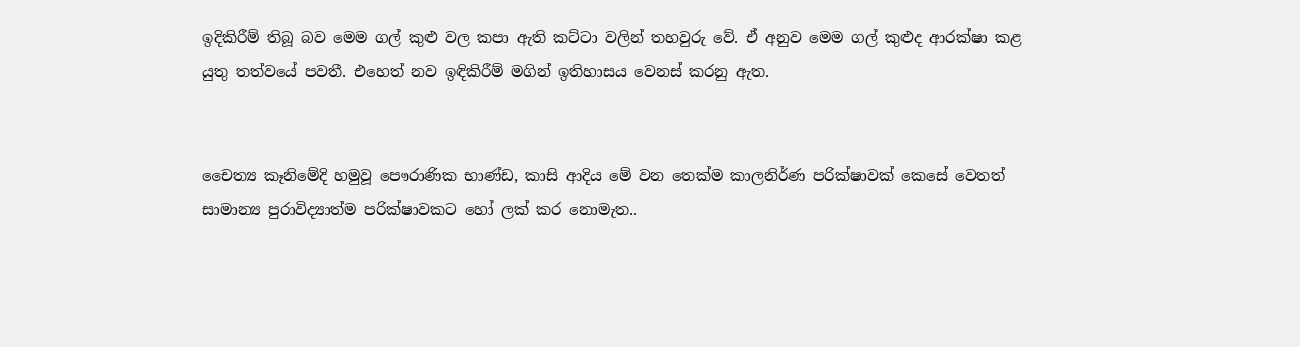ඉදිකිරීම් තිබූ බව මෙම ගල් කුළු වල කපා ඇති කට්ටා වලින් තහවුරු වේ. ඒ අනුව මෙම ගල් කුළුද ආරක්ෂා කළ යුතු තත්වයේ පවතී. එහෙත් නව ඉඳිකිරීම් මගින් ඉතිහාසය වෙනස් කරනු ඇත.


චෛත්‍ය කෑනිමේදි හමුවූ පෞරාණික භාණ්ඩ, කාසි ආදිය මේ වන තෙක්ම කාලනිර්ණ පරික්ෂාවක් කෙසේ වෙතත් සාමාන්‍ය පුරාවිද්‍යාත්ම පරික්ෂාවකට හෝ ලක් කර නොමැත..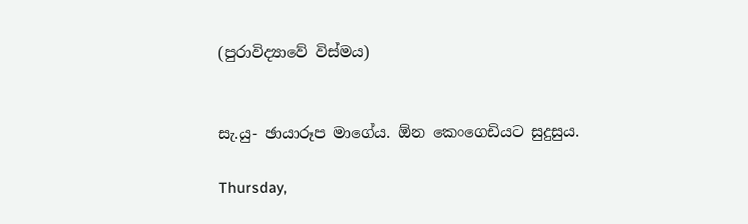(පුරාවිද්‍යාවේ විස්මය)


සැ.යු- ඡායාරූප මාගේය. ඕන කෙංගෙඩියට සුදුසුය.

Thursday,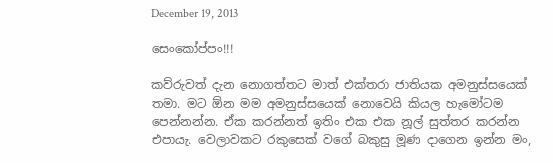December 19, 2013

සෙංකෝප්පං!!!

කව්රුවත් දැන නොගත්තට මාත් එක්තරා ජාතියක අමනුස්සයෙක් තමා. මට ඕන මම අමනුස්සයෙක් නොවෙයි කියල හැමෝටම පෙන්නන්න. ඒක කරන්නත් ඉතිං එක එක නූල් සුත්තර කරන්න එපායැ. වෙලාවකට රකුසෙක් වගේ බකුසු මූණ දාගෙන ඉන්න මං,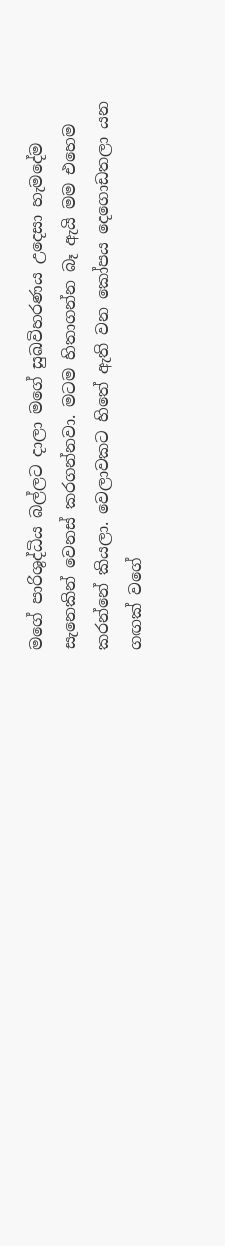මගේ පාරිශුද්ධිය බල්ලට දාලා මගේ සුඛවිහරණය උදෙසා හැමදේම සැනෙකින් වෙනස් කරගන්නවා. මටම හිතාගන්න බෑ ඇයි මම එහෙම කරන්නේ කියලා. වෙලාවකට හිතේ ඇති වන කෝපය දෙගොඩතලා යන ගඟක් වගේ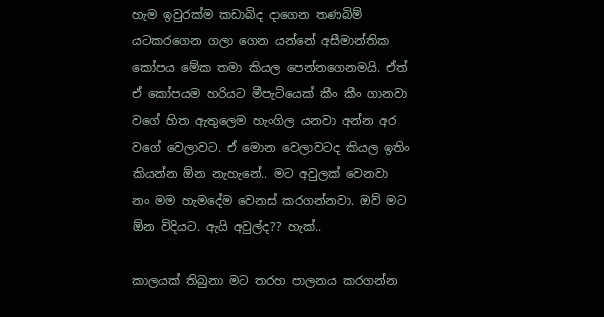හැම ඉවුරක්ම කඩාබිද දාගෙන තණබිම් යටකරගෙන ගලා ගෙන යන්නේ අසීමාන්තික කෝපය මේක තමා කියල පෙන්නගෙනමයි. ඒත් ඒ කෝපයම හරියට මීපැටියෙක් කීං කීං ගානවා වගේ හිත ඇතුලෙම හැංගිල යනවා අන්න අර වගේ වෙලාවට. ඒ මොන වෙලාවටද කියල ඉතිං කියන්න ඕන නැහැනේ.. මට අවුලක් වෙනවා නං මම හැමදේම වෙනස් කරගන්නවා. ඔව් මට ඕන විදියට. ඇයි අවුල්ද?? හැක්..

කාලයක් තිබුනා මට තරහ පාලනය කරගන්න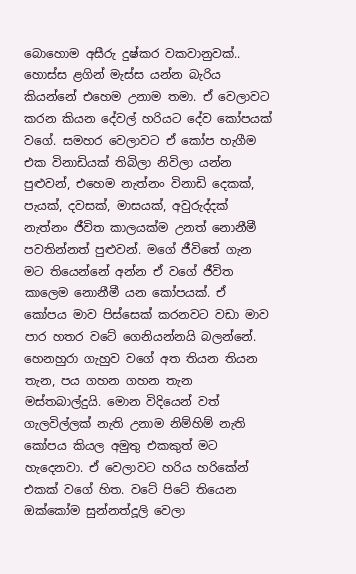බොහොම අසීරු දුෂ්කර වකවානුවක්.. හොස්ස ළගින් මැස්ස යන්න බැරිය කියන්නේ එහෙම උනාම තමා. ඒ වෙලාවට කරන කියන දේවල් හරියට දේව කෝපයක් වගේ. සමහර වෙලාවට ඒ කෝප හැගීම එක විනාඩියක් තිබිලා නිවිලා යන්න පුළුවන්, එහෙම නැත්නං විනාඩි දෙකක්, පැයක්, දවසක්, මාසයක්, අවුරුද්දක් නැත්නං ජීවිත කාලයක්ම උනත් නොනීමී පවතින්නත් පුළුවන්. මගේ ජීවිතේ ගැන මට තියෙන්නේ අන්න ඒ වගේ ජීවිත කාලෙම නොනීමී යන කෝපයක්. ඒ කෝපය මාව පිස්සෙක් කරනවට වඩා මාව පාර හතර වටේ ගෙනියන්නයි බලන්නේ. හෙනහුරා ගැහුව වගේ අත තියන තියන තැන, පය ගහන ගහන තැන මස්තබාල්දුයි. මොන විදියෙන් වත් ගැලවිල්ලක් නැති උනාම නිම්හිම් නැති කෝපය කියල අමුතු එකකුත් මට හැදෙනවා. ඒ වෙලාවට හරිය හරිකේන් එකක් වගේ හිත. වටේ පිටේ තියෙන ඔක්කෝම සුන්නත්දූලි වෙලා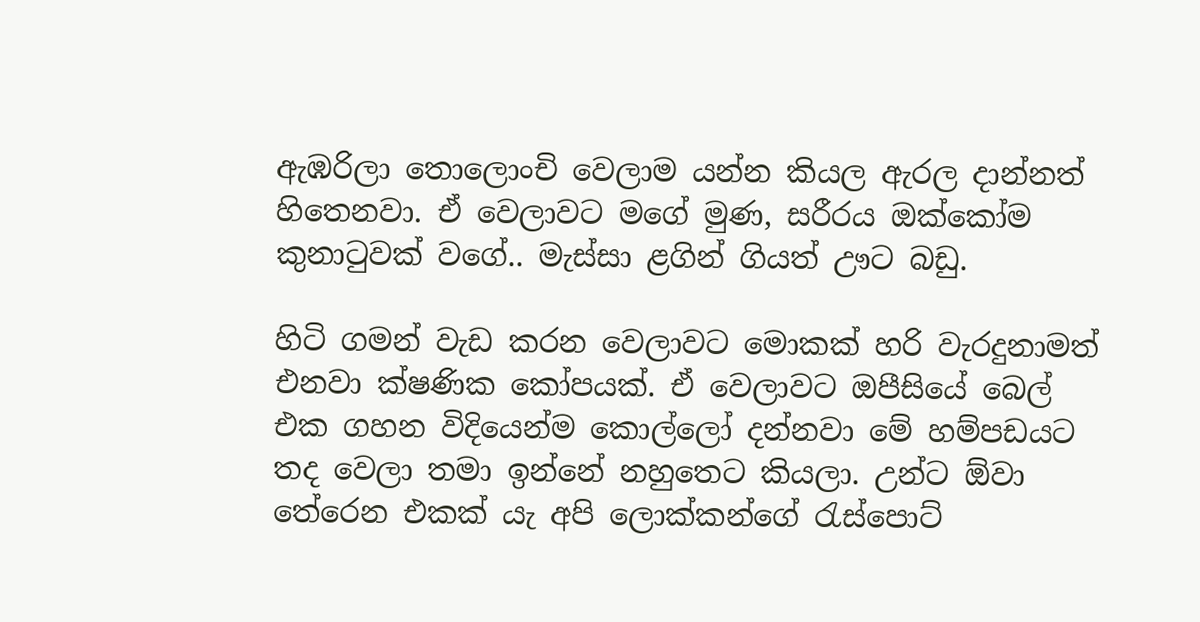ඇඹරිලා තොලොංචි වෙලාම යන්න කියල ඇරල දාන්නත් හිතෙනවා. ඒ වෙලාවට මගේ මුණ, සරීරය ඔක්කෝම කුනාටුවක් වගේ.. මැස්සා ළගින් ගියත් ඌට බඩු.

හිටි ගමන් වැඩ කරන වෙලාවට මොකක් හරි වැරදුනාමත් එනවා ක්ෂණික කෝපයක්. ඒ වෙලාවට ඔපීසියේ බෙල් එක ගහන විදියෙන්ම කොල්ලෝ දන්නවා මේ හම්පඩයට තද වෙලා තමා ඉන්නේ නහුතෙට කියලා. උන්ට ඕවා තේරෙන එකක් යැ අපි ලොක්කන්ගේ රැස්පොට්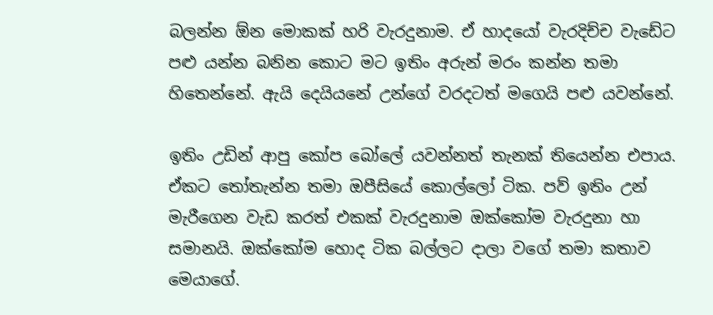බලන්න ඕන මොකක් හරි වැරදුනාම. ඒ හාදයෝ වැරදිච්ච වැඩේට පළු යන්න බනින කොට මට ඉතිං අරුන් මරං කන්න තමා හිතෙන්නේ. ඇයි දෙයියනේ උන්ගේ වරදටත් මගෙයි පළු යවන්නේ.

ඉතිං උඩින් ආපු කෝප බෝලේ යවන්නත් තැනක් තියෙන්න එපාය. ඒකට තෝතැන්න තමා ඔපීසියේ කොල්ලෝ ටික. පව් ඉතිං උන් මැරීගෙන වැඩ කරත් එකක් වැරදුනාම ඔක්කෝම වැරදුනා හා සමානයි. ඔක්කෝම හොද ටික බල්ලට දාලා වගේ තමා කතාව මෙයාගේ.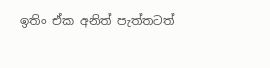ඉතිං ඒක අනිත් පැත්තටත්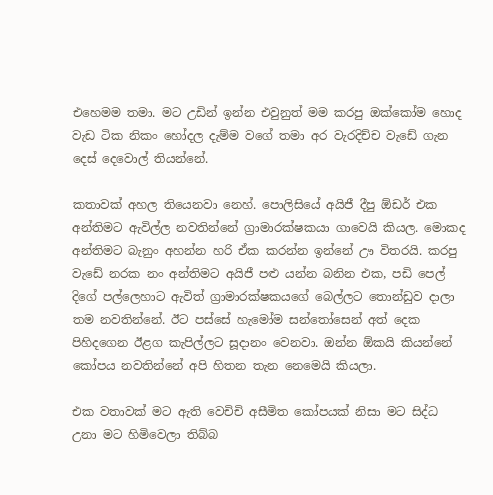එහෙමම තමා. මට උඩින් ඉන්න එවුනුත් මම කරපු ඔක්කෝම හොද වැඩ ටික නිකං හෝදල දැම්ම වගේ තමා අර වැරදිච්ච වැඩේ ගැන දෙස් දෙවොල් තියන්නේ.

කතාවක් අහල තියෙනවා නෙහ්. පොලිසියේ අයිජී දීපු ඕඩර් එක අන්තිමට ඇවිල්ල නවතින්නේ ග්‍රාමාරක්ෂකයා ගාවෙයි කියල. මොකද අන්තිමට බැනුං අහන්න හරි ඒක කරන්න ඉන්නේ ඌ විතරයි. කරපු වැඩේ නරක නං අන්තිමට අයිජී පළු යන්න බනින එක, පඩි පෙල් දිගේ පල්ලෙහාට ඇවිත් ග්‍රාමාරක්ෂකයගේ බෙල්ලට තොන්ඩුව දාලා තම නවතින්නේ. ඊට පස්සේ හැමෝම සන්තෝසෙන් අත් දෙක පිහිදගෙන ඊළග කැපිල්ලට සූදානං වෙනවා. ඔන්න ඕකයි කියන්නේ කෝපය නවතින්නේ අපි හිතන තැන නෙමෙයි කියලා.

එක වතාවක් මට ඇති වෙචිචි අසීමිත කෝපයක් නිසා මට සිද්ධ උනා මට හිමිවෙලා තිබ්බ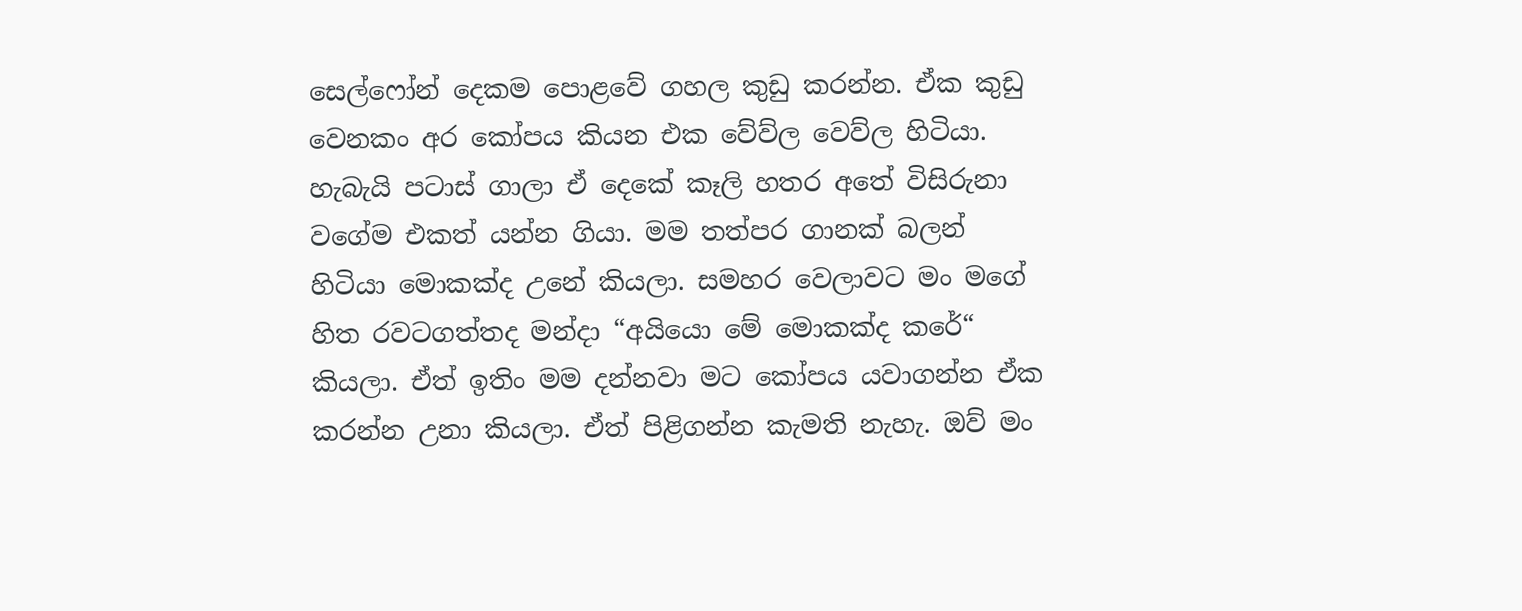සෙල්ෆෝන් දෙකම පොළවේ ගහල කුඩු කරන්න. ඒක කුඩු වෙනකං අර කෝපය කියන එක වේව්ල වෙව්ල හිටියා. හැබැයි පටාස් ගාලා ඒ දෙකේ කෑලි හතර අතේ විසිරුනා වගේම එකත් යන්න ගියා. මම තත්පර ගානක් බලන් හිටියා මොකක්ද උනේ කියලා. සමහර වෙලාවට මං මගේ හිත රවටගත්තද මන්දා “අයියො මේ මොකක්ද කරේ“ කියලා. ඒත් ඉතිං මම දන්නවා මට කෝපය යවාගන්න ඒක කරන්න උනා කියලා. ඒත් පිළිගන්න කැමති නැහැ. ඔව් මං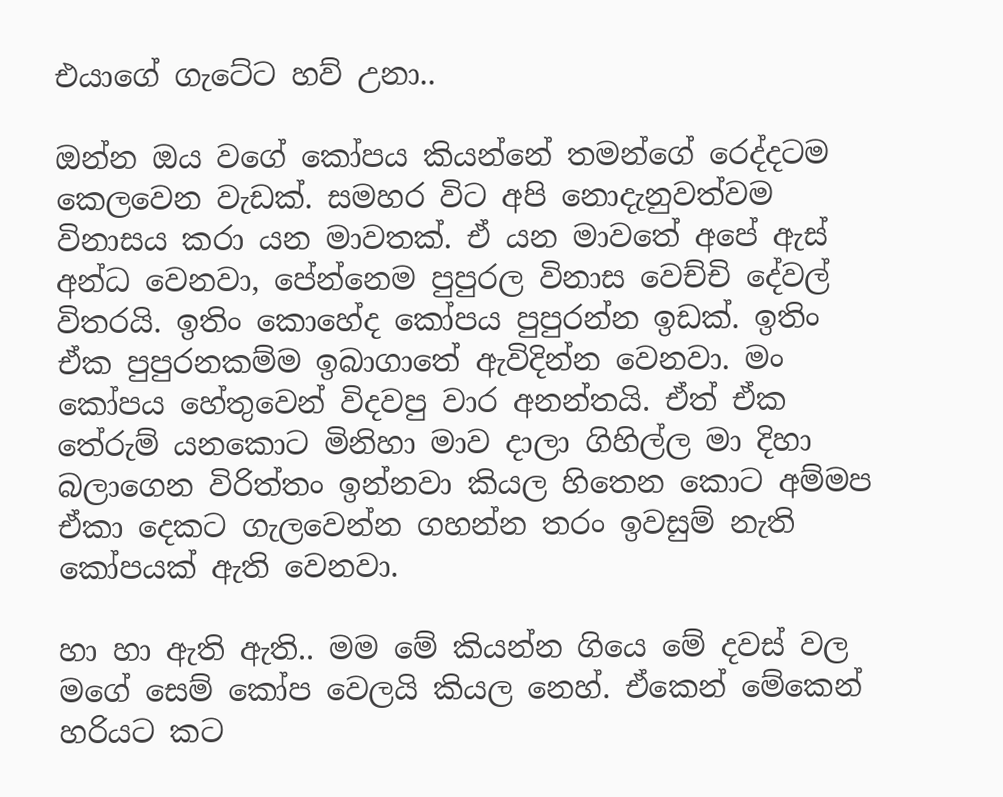එයාගේ ගැටේට හව් උනා..

ඔන්න ඔය වගේ කෝපය කියන්නේ තමන්ගේ රෙද්දටම කෙලවෙන වැඩක්. සමහර විට අපි නොදැනුවත්වම විනාසය කරා යන මාවතක්. ඒ යන මාවතේ අපේ ඇස් අන්ධ වෙනවා, පේන්නෙම පුපුරල විනාස වෙච්චි දේවල් විතරයි. ඉතිං කොහේද කෝපය පුපුරන්න ඉඩක්. ඉතිං ඒක පුපුරනකම්ම ඉබාගාතේ ඇවිදින්න වෙනවා. මං කෝපය හේතුවෙන් විදවපු වාර අනන්තයි. ඒත් ඒක තේරුම් යනකොට මිනිහා මාව දාලා ගිහිල්ල මා දිහා බලාගෙන විරිත්තං ඉන්නවා කියල හිතෙන කොට අම්මප ඒකා දෙකට ගැලවෙන්න ගහන්න තරං ඉවසුම් නැති කෝපයක් ඇති වෙනවා.

හා හා ඇති ඇති.. මම මේ කියන්න ගියෙ මේ දවස් වල මගේ සෙම් කෝප වෙලයි කියල නෙහ්. ඒකෙන් මේකෙන් හරියට කට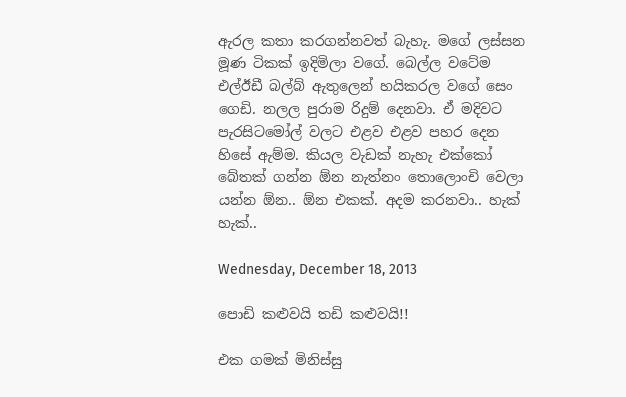ඇරල කතා කරගන්නවත් බැහැ. මගේ ලස්සන මූණ ටිකක් ඉදිමිලා වගේ. බෙල්ල වටේම එල්ඊඩී බල්බ් ඇතුලෙන් හයිකරල වගේ සෙං ගෙඩි. නලල පුරාම රිදුම් දෙනවා. ඒ මදිවට පැරසිටමෝල් වලට එළව එළව පහර දෙන හිසේ ඇම්ම. කියල වැඩක් නැහැ එක්කෝ බේතක් ගන්න ඕන නැත්නං තොලොංචි වෙලා යන්න ඕන.. ඕන එකක්. අදම කරනවා.. හැක් හැක්..

Wednesday, December 18, 2013

පොඩි කළුවයි තඩි කළුවයි!!

එක ගමක් මිනිස්සු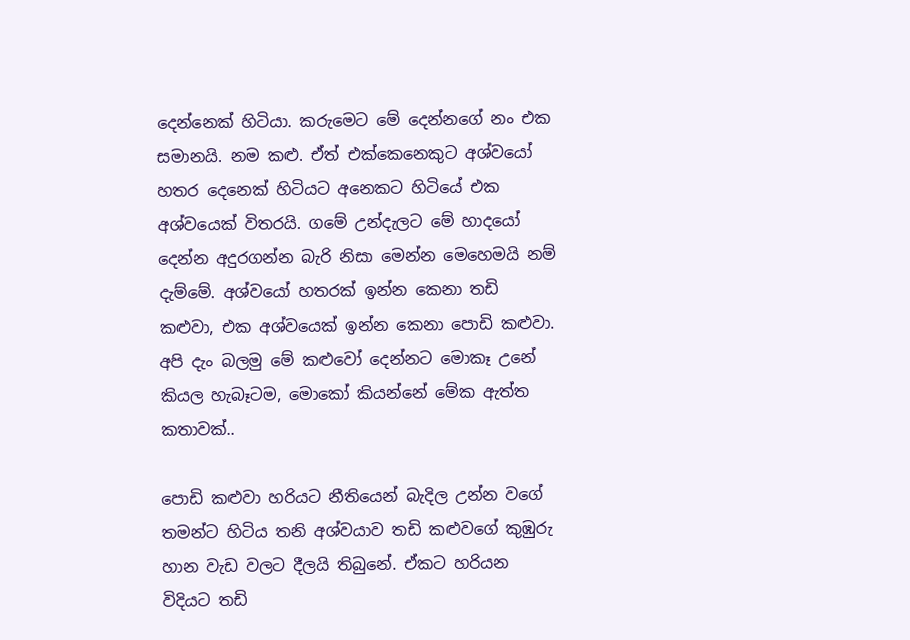දෙන්නෙක් හිටියා. කරුමෙට මේ දෙන්නගේ නං එක සමානයි. නම කළු. ඒත් එක්කෙනෙකුට අශ්වයෝ හතර දෙනෙක් හිටියට අනෙකට හිටියේ එක අශ්වයෙක් විතරයි. ගමේ උන්දැලට මේ හාදයෝ දෙන්න අදුරගන්න බැරි නිසා මෙන්න මෙහෙමයි නම් දැම්මේ. අශ්වයෝ හතරක් ඉන්න කෙනා තඩි කළුවා, එක අශ්වයෙක් ඉන්න කෙනා පොඩි කළුවා. අපි දැං බලමු මේ කළුවෝ දෙන්නට මොකෑ උනේ කියල හැබෑටම, මොකෝ කියන්නේ මේක ඇත්ත කතාවක්..

පොඩි කළුවා හරියට නීතියෙන් බැදිල උන්න වගේ තමන්ට හිටිය තනි අශ්වයාව තඩි කළුවගේ කුඹුරු හාන වැඩ වලට දීලයි තිබුනේ. ඒකට හරියන විදියට තඩි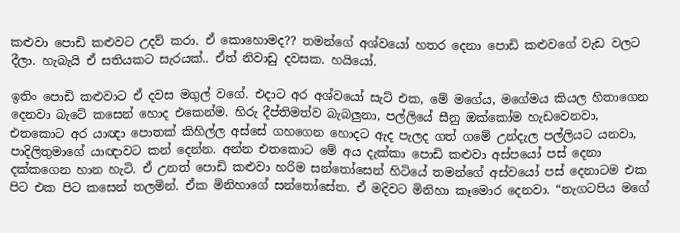කළුවා පොඩි කළුවට උදව් කරා. ඒ කොහොමද?? තමන්ගේ අශ්වයෝ හතර දෙනා පොඩි කළුවගේ වැඩ වලට දීලා. හැබැයි ඒ සතියකට සැරයක්.. ඒත් නිවාඩු දවසක. හයියෝ.

ඉතිං පොඩි කළුවාට ඒ දවස මගුල් වගේ. එදාට අර අශ්වයෝ සැට් එක, මේ මගේය, මගේමය කියල හිතාගෙන දෙනවා බැටේ කසෙන් හොද එකෙන්ම. හිරු දීප්තිමත්ව බැබලුනා, පල්ලියේ සීනු ඔක්කෝම හැඩවෙනවා, එතකොට අර යාඥා පොතක් කිහිල්ල අස්සේ ගහගෙන හොදට ඇද පැලද ගත් ගමේ උන්දැල පල්ලියට යනවා, පාදිලිතුමාගේ යාඥාවට කන් දෙන්න. අන්න එතකොට මේ අය දැක්කා පොඩි කළුවා අස්පයෝ පස් දෙනා දක්කගෙන හාන හැටි. ඒ උනත් පොඩි කළුවා හරිම සන්තෝසෙන් හිටියේ තමන්ගේ අස්වයෝ පස් දෙනාටම එක පිට එක පිට කසෙන් තලමින්. ඒක මිනිහාගේ සන්තෝසේත. ඒ මදිවට මිනිහා කෑමොර දෙනවා. “නැගටපිය මගේ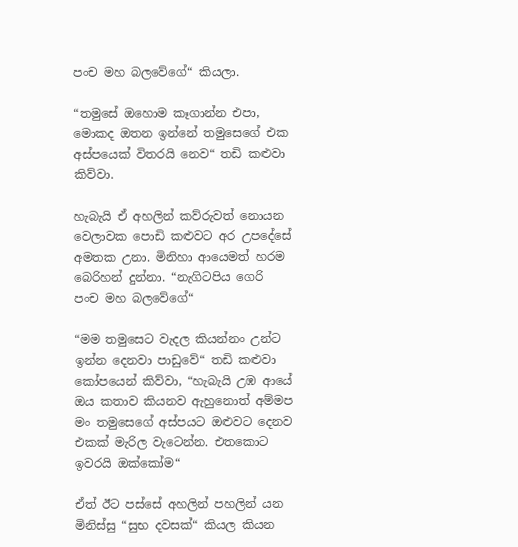පංච මහ බලවේගේ“ කියලා.

“තමුසේ ඔහොම කෑගාන්න එපා, මොකද ඔතන ඉන්නේ තමුසෙගේ එක අස්පයෙක් විතරයි නෙව“ තඩි කළුවා කිව්වා.

හැබැයි ඒ අහලින් කව්රුවත් නොයන වෙලාවක පොඩි කළුවට අර උපදේසේ අමතක උනා. මිනිහා ආයෙමත් හරම බෙරිහන් දුන්නා. “නැගිටපිය ගෙරි පංච මහ බලවේගේ“

“මම තමුසෙට වැදල කියන්නං උන්ට ඉන්න දෙනවා පාඩුවේ“ තඩි කළුවා කෝපයෙන් කිව්වා, “හැබැයි උඹ ආයේ ඔය කතාව කියනව ඇහුනොත් අම්මප මං තමුසෙගේ අස්පයට ඔළුවට දෙනව එකක් මැරිල වැටෙන්න. එතකොට ඉවරයි ඔක්කෝම“

ඒත් ඊට පස්සේ අහලින් පහලින් යන මිනිස්සු “සුභ දවසක්“ කියල කියන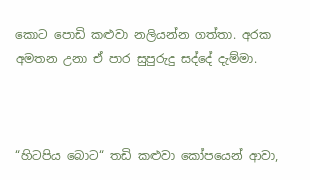කොට පොඩි කළුවා නලියන්න ගත්තා. අරක අමතන උනා ඒ පාර සුපුරුදු සද්දේ දැම්මා.



“හිටපිය බොට“ තඩි කළුවා කෝපයෙන් ආවා,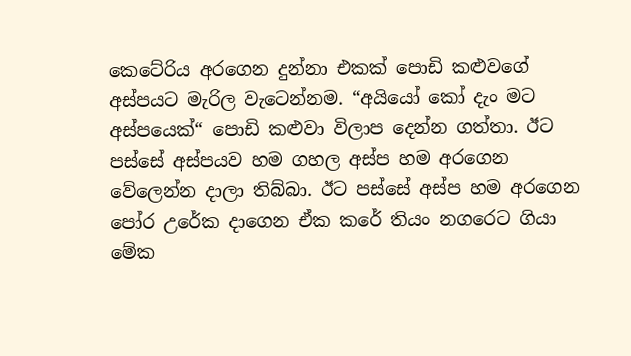කෙටේරිය අරගෙන දුන්නා එකක් පොඩි කළුවගේ අස්පයට මැරිල වැටෙන්නම. “අයියෝ කෝ දැං මට අස්පයෙක්“ පොඩි කළුවා විලාප දෙන්න ගත්තා. ඊට පස්සේ අස්පයව හම ගහල අස්ප හම අරගෙන වේලෙන්න දාලා තිබ්බා. ඊට පස්සේ අස්ප හම අරගෙන පෝර උරේක දාගෙන ඒක කරේ තියං නගරෙට ගියා මේක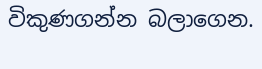විකුණගන්න බලාගෙන.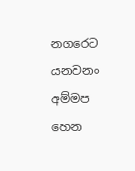නගරෙට යනවනං අම්මප හෙන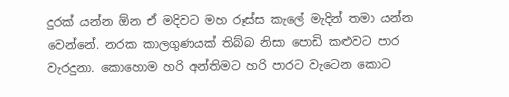දුරක් යන්න ඕන ඒ මදිවට මහ රූස්ස කැලේ මැදින් තමා යන්න වෙන්නේ. නරක කාලගුණයක් තිබ්බ නිසා පොඩි කළුවට පාර වැරදුනා. කොහොම හරි අන්තිමට හරි පාරට වැටෙන කොට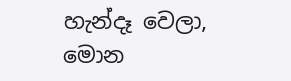හැන්දෑ වෙලා, මොන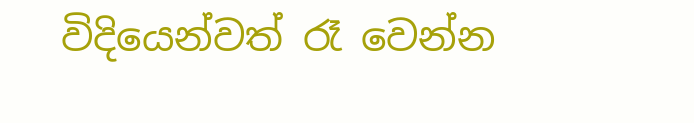විදියෙන්වත් රෑ වෙන්න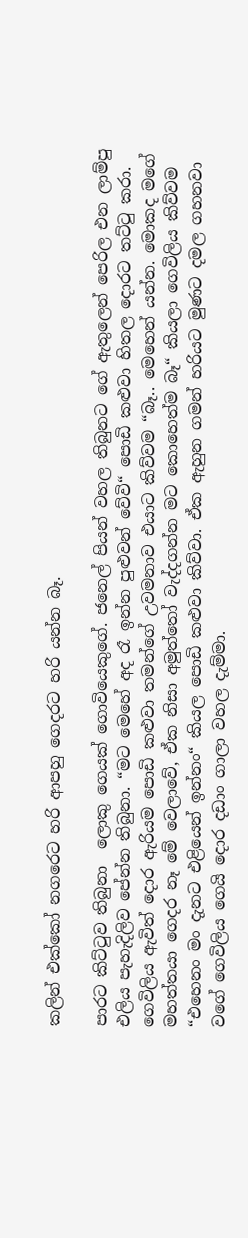කලින් එක්කෝ නගරෙට හරි ආපහු ගෙදරට හරි යන්න බෑ.

පාරට කිට්ටුව තිබුනා  ලොකු ගෙයක් ගොවියෙකුගේ. ජනෙල් පියන් වහල තිබුනට ගේ ඇතුලෙන් පෙරිල එන ලාම්පු එලිය පැහැදිලිව පේන්න තිබුනා. “මට මෙහේ අද රෑ ඉන්න පුළුවන් වේවි“ පොඩි කළුවා හිතල දොරට තට්ටු කරා. ගෙවිලිය ඇවිත් දොර ඇරියම පොඩි කළුවා තමන්ගේ උවමනාව එයාට කිව්වම “බෑ.. මෙහෙන් යන්න. මොකද මගේ මහත්තයා ගෙදර නෑ මේ වෙලාවේ, ඒක නිසා අමුත්තෝ වැද්දගන්න මට කොහෙත්ම බෑ“ කියලා ගෙවිලිය කිව්වම “එහෙනං මං දැනට එළියෙන් ඉන්නං“ කියල පොඩි කළුවා කිව්වා. ඒක ඇහුන ගමන් හරියට මුණට දමල ගහනවා වගේ ගෙවිලිය ගෙයි දොර දඩාං ගාලා වහල දැම්මා.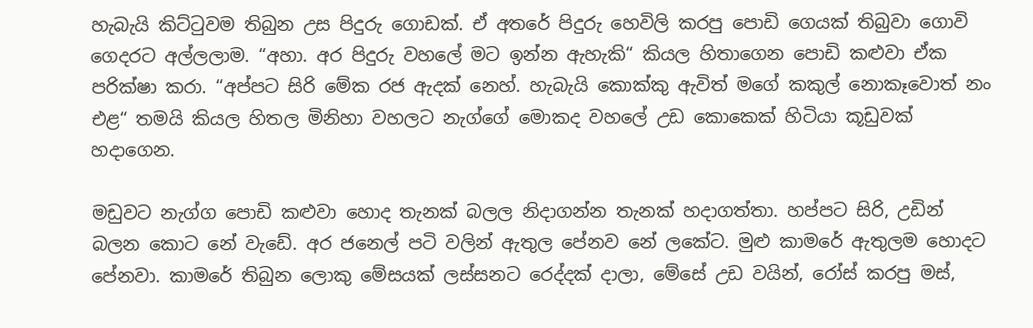හැබැයි කිට්ටුවම තිබුන උස පිදුරු ගොඩක්. ඒ අතරේ පිදුරු හෙවිලි කරපු පොඩි ගෙයක් තිබුවා ගොවි ගෙදරට අල්ලලාම. “අහා. අර පිදුරු වහලේ මට ඉන්න ඇහැකි“ කියල හිතාගෙන පොඩි කළුවා ඒක පරික්ෂා කරා. “අප්පට සිරි මේක රජ ඇදක් නෙහ්. හැබැයි කොක්කු ඇවිත් මගේ කකුල් නොකෑවොත් නං එළ“ තමයි කියල හිතල මිනිහා වහලට නැග්ගේ මොකද වහලේ උඩ කොකෙක් හිටියා කූඩුවක් හදාගෙන.

මඩුවට නැග්ග පොඩි කළුවා හොද තැනක් බලල නිදාගන්න තැනක් හදාගත්තා. හප්පට සිරි, උඩින් බලන කොට නේ වැඩේ. අර ජනෙල් පටි වලින් ඇතුල පේනව නේ ලකේට. මුළු කාමරේ ඇතුලම හොදට පේනවා. කාමරේ තිබුන ලොකු මේසයක් ලස්සනට රෙද්දක් දාලා, මේසේ උඩ වයින්, රෝස් කරපු මස්,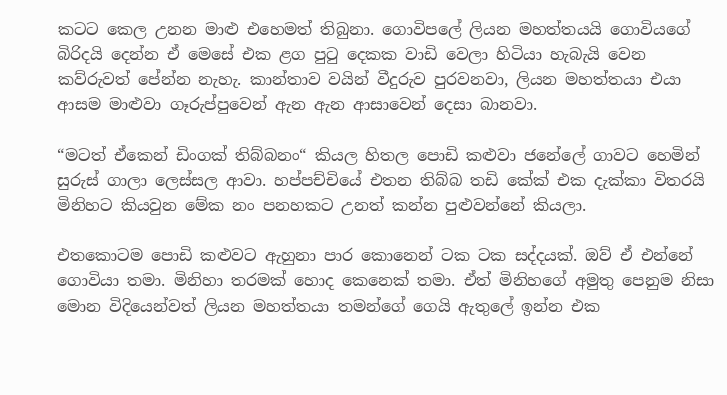කටට කෙල උනන මාළු එහෙමත් තිබුනා. ගොවිපලේ ලියන මහත්තයයි ගොවියගේ බිරිදයි දෙන්න ඒ මෙසේ එක ළග පුටු දෙකක වාඩි වෙලා හිටියා හැබැයි වෙන කව්රුවත් පේන්න නැහැ. කාන්තාව වයින් වීදුරුව පුරවනවා, ලියන මහත්තයා එයා ආසම මාළුවා ගෑරුප්පුවෙන් ඇන ඇන ආසාවෙන් දෙසා බානවා.

“මටත් ඒකෙන් ඩිංගක් තිබ්බනං“ කියල හිතල පොඩි කළුවා ජනේලේ ගාවට හෙමින් සුරුස් ගාලා ලෙස්සල ආවා. හප්පච්චියේ එතන තිබ්බ තඩි කේක් එක දැක්කා විතරයි මිනිහට කියවුන මේක නං පනහකට උනත් කන්න පුළුවන්නේ කියලා.

එතකොටම පොඩි කළුවට ඇහුනා පාර කොනෙන් ටක ටක සද්දයක්. ඔව් ඒ එන්නේ ගොවියා තමා. මිනිහා තරමක් හොද කෙනෙක් තමා. ඒත් මිනිහගේ අමුතු පෙනුම නිසා මොන විදියෙන්වත් ලියන මහත්තයා තමන්ගේ ගෙයි ඇතුලේ ඉන්න එක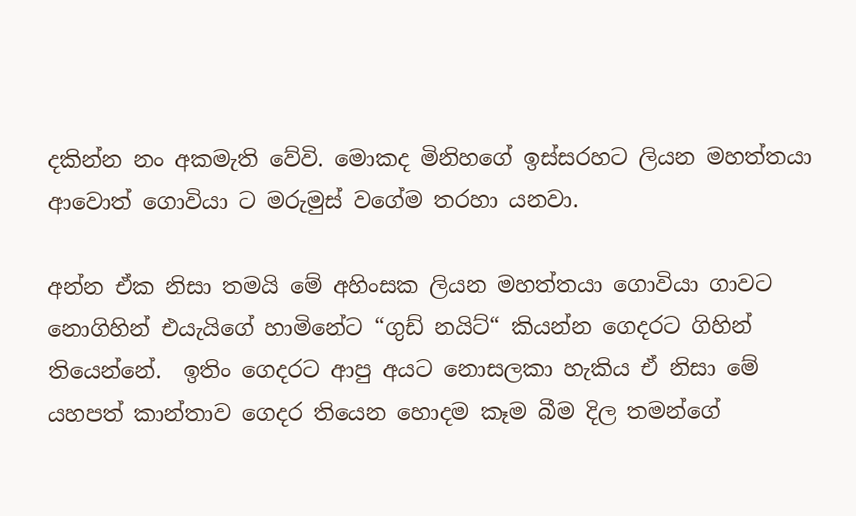දකින්න නං අකමැති වේවි. මොකද මිනිහගේ ඉස්සරහට ලියන මහත්තයා ආවොත් ගොවියා ට මරුමුස් වගේම තරහා යනවා.

අන්න ඒක නිසා තමයි මේ අහිංසක ලියන මහත්තයා ගොවියා ගාවට නොගිහින් එයැයිගේ හාමිනේට “ගුඩ් නයිට්“ කියන්න ගෙදරට ගිහින් තියෙන්නේ.  ඉතිං ගෙදරට ආපු අයට නොසලකා හැකිය ඒ නිසා මේ යහපත් කාන්තාව ගෙදර තියෙන හොදම කෑම බීම දිල තමන්ගේ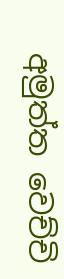අමුත්ත වෙච්චි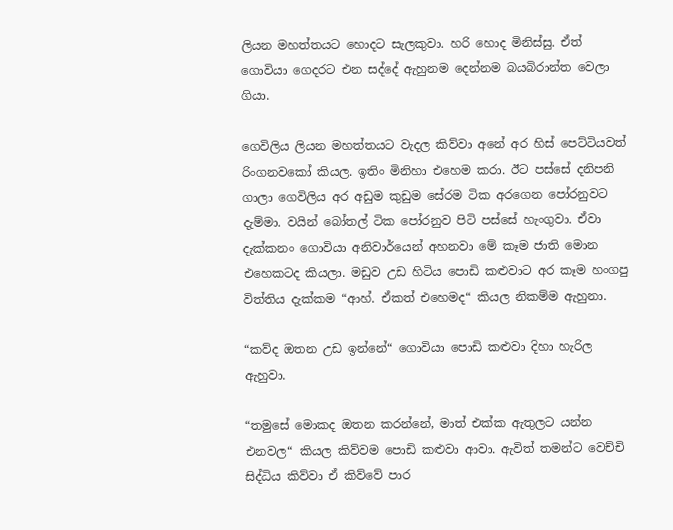ලියන මහත්තයට හොදට සැලකුවා. හරි හොද මිනිස්සු. ඒත් ගොවියා ගෙදරට එන සද්දේ ඇහුනම දෙන්නම බයබිරාන්ත වෙලා ගියා.

ගෙවිලිය ලියන මහත්තයට වැදල කිව්වා අනේ අර හිස් පෙට්ටියවත් රිංගනවකෝ කියල. ඉතිං මිනිහා එහෙම කරා. ඊට පස්සේ දනිපනි ගාලා ගෙවිලිය අර අඩුම කුඩුම සේරම ටික අරගෙන පෝරනුවට දැම්මා. වයින් බෝතල් ටික පෝරනුව පිටි පස්සේ හැංගුවා. ඒවා දැක්කනං ගොවියා අනිවාර්යෙන් අහනවා මේ කෑම ජාති මොන එහෙකටද කියලා. මඩුව උඩ හිටිය පොඩි කළුවාට අර කෑම හංගපු විත්තිය දැක්කම “ආහ්. ඒකත් එහෙමද“ කියල නිකම්ම ඇහුනා.

“කව්ද ඔතන උඩ ඉන්නේ“ ගොවියා පොඩි කළුවා දිහා හැරිල ඇහුවා.

“තමුසේ මොකද ඔතන කරන්නේ, මාත් එක්ක ඇතුලට යන්න එනවල“ කියල කිව්වම පොඩි කළුවා ආවා. ඇවිත් තමන්ට වෙච්චි සිද්ධිය කිව්වා ඒ කිව්වේ පාර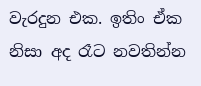වැරදුන එක. ඉතිං ඒක නිසා අද රෑට නවතින්න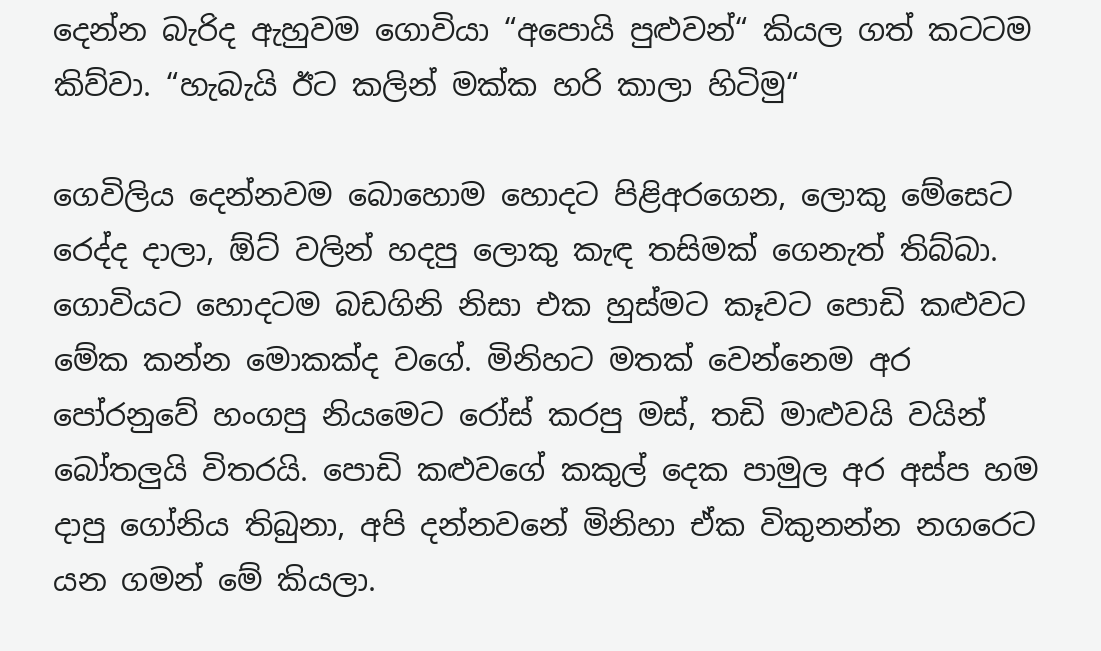දෙන්න බැරිද ඇහුවම ගොවියා “අපොයි පුළුවන්“ කියල ගත් කටටම කිව්වා. “හැබැයි ඊට කලින් මක්ක හරි කාලා හිටිමු“

ගෙවිලිය දෙන්නවම බොහොම හොදට පිළිඅරගෙන, ලොකු මේසෙට රෙද්ද දාලා, ඕට් වලින් හදපු ලොකු කැඳ තසිමක් ගෙනැත් තිබ්බා. ගොවියට හොදටම බඩගිනි නිසා එක හුස්මට කෑවට පොඩි කළුවට මේක කන්න මොකක්ද වගේ. මිනිහට මතක් වෙන්නෙම අර පෝරනුවේ හංගපු නියමෙට රෝස් කරපු මස්, තඩි මාළුවයි වයින් බෝතලුයි විතරයි. පොඩි කළුවගේ කකුල් දෙක පාමුල අර අස්ප හම දාපු ගෝනිය තිබුනා, අපි දන්නවනේ මිනිහා ඒක විකුනන්න නගරෙට යන ගමන් මේ කියලා.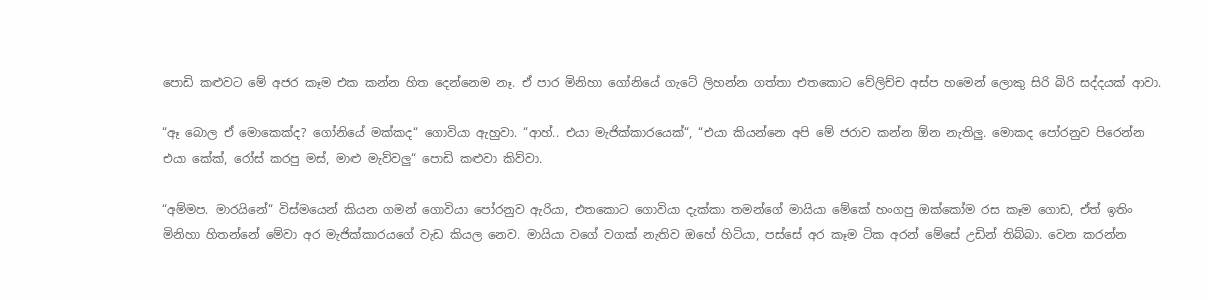පොඩි කළුවට මේ අජර කෑම එක කන්න හිත දෙන්නෙම නෑ. ඒ පාර මිනිහා ගෝනියේ ගැටේ ලිහන්න ගත්තා එතකොට වේලිච්ච අස්ප හමෙන් ලොකු සිරි බිරි සද්දයක් ආවා.

“ඈ බොල ඒ මොකෙක්ද? ගෝනියේ මක්කද“ ගොවියා ඇහුවා. “ආහ්.. එයා මැජික්කාරයෙක්“, “එයා කියන්නෙ අපි මේ ජරාව කන්න ඕන නැතිලු. මොකද පෝරනුව පිරෙන්න එයා කේක්, රෝස් කරපු මස්, මාළු මැව්වලු“ පොඩි කළුවා කිව්වා.

“අම්මප. මාරයිනේ“ විස්මයෙන් කියන ගමන් ගොවියා පෝරනුව ඇරියා, එතකොට ගොවියා දැක්කා තමන්ගේ මායියා මේකේ හංගපු ඔක්කෝම රස කෑම ගොඩ, ඒත් ඉතිං මිනිහා හිතන්නේ මේවා අර මැජික්කාරයගේ වැඩ කියල නෙව. මායියා වගේ වගක් නැතිව ඔහේ හිටියා, පස්සේ අර කෑම ටික අරන් මේසේ උඩින් තිබ්බා. වෙන කරන්න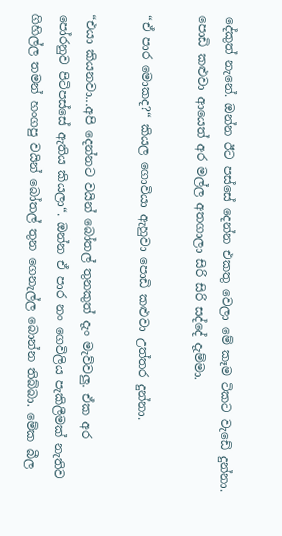දේකුත් නැනේ. ඔන්න ඊට පස්සේ දෙන්න එකතු වෙලා මේ කෑම ටිකට වැඩේ දුන්නා. පොඩි කළුවා ආයෙත් අර මල්ල අතගාලා සිරි සිරි සද්දේ දැම්මා.

“ඒ පාර මොකද?“ කියල ගොවියා ඇහුවා පොඩි කළුවා උත්තර දුන්නා.

“එයා කියනවා...අපි දෙන්නට වයින් බෝතල් තුනකුත් දැං මැව්වලු. ඒක අර පෝරනුව පිටිපස්සේ ඇතිය කියලා“. ඔන්න ඒ පාර නං ගෙවිලිය පැකිලීමක් නැතිව ගිහිල්ල තමන් හංගපු වයින් බෝතල් තුන ගෙනැල්ල බොන්න තිබ්බා. මේක බීල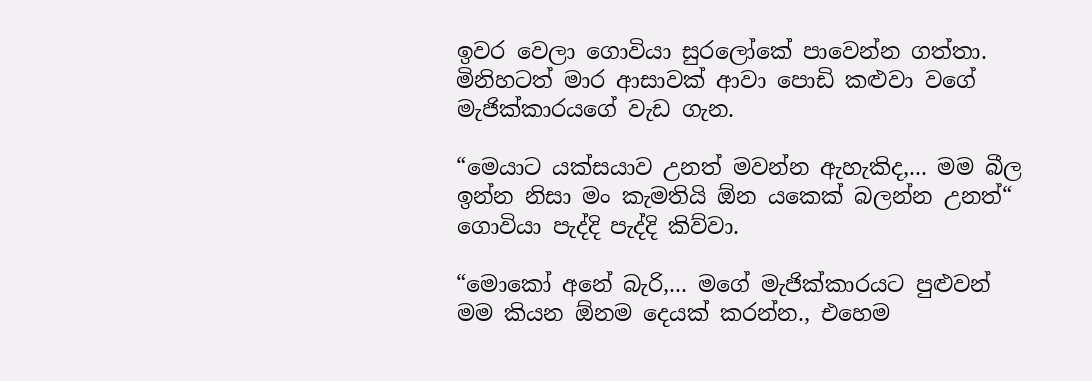ඉවර වෙලා ගොවියා සුරලෝකේ පාවෙන්න ගත්තා. මිනිහටත් මාර ආසාවක් ආවා පොඩි කළුවා වගේ මැජික්කාරයගේ වැඩ ගැන.

“මෙයාට යක්සයාව උනත් මවන්න ඇහැකිද,... මම බීල ඉන්න නිසා මං කැමතියි ඕන යකෙක් බලන්න උනත්“ ගොවියා පැද්දි පැද්දි කිව්වා.

“මොකෝ අනේ බැරි,... මගේ මැජික්කාරයට පුළුවන් මම කියන ඕනම දෙයක් කරන්න., එහෙම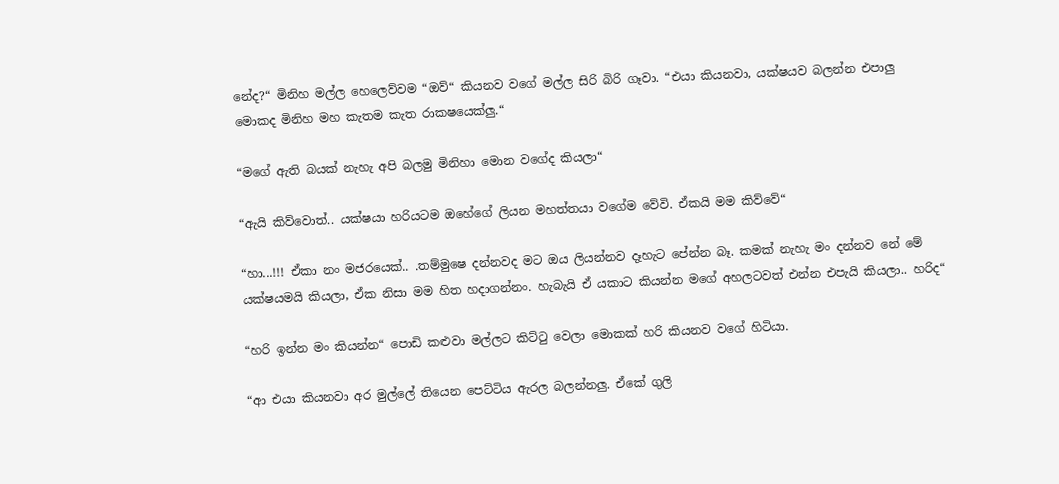නේද?“ මිනිහ මල්ල හෙලෙව්වම “ඔව්“ කියනව වගේ මල්ල සිරි බිරි ගෑවා. “එයා කියනවා, යක්ෂයව බලන්න එපාලු මොකද මිනිහ මහ කැතම කැත රාකෂයෙක්ලු.“

“මගේ ඇති බයක් නැහැ අපි බලමු මිනිහා මොන වගේද කියලා“

“ඇයි කිව්වොත්.. යක්ෂයා හරියටම ඔහේගේ ලියන මහත්තයා වගේම වේවි. ඒකයි මම කිව්වේ“

“හා...!!! ඒකා නං මජරයෙක්.. .තම්මුෂෙ දන්නවද මට ඔය ලියන්නව දෑහැට පේන්න බෑ. කමක් නැහැ මං දන්නව නේ මේ යක්ෂයමයි කියලා, ඒක නිසා මම හිත හදාගන්නං. හැබැයි ඒ යකාට කියන්න මගේ අහලටවත් එන්න එපැයි කියලා.. හරිද“

“හරි ඉන්න මං කියන්න“ පොඩි කළුවා මල්ලට කිට්ටු වෙලා මොකක් හරි කියනව වගේ හිටියා.

“ආ එයා කියනවා අර මුල්ලේ තියෙන පෙට්ටිය ඇරල බලන්නලු. ඒකේ ගුලි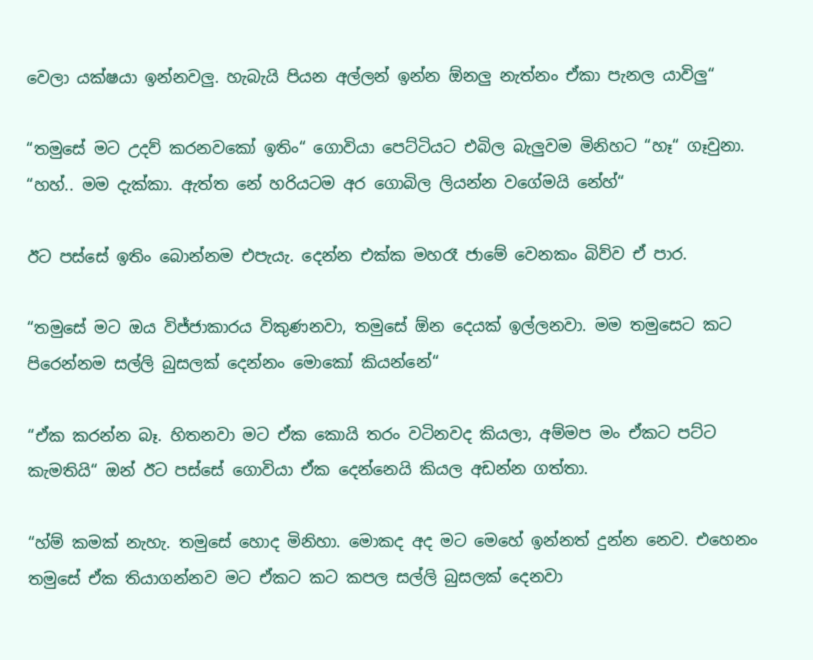වෙලා යක්ෂයා ඉන්නවලු. හැබැයි පියන අල්ලන් ඉන්න ඕනලු නැත්නං ඒකා පැනල යාවිලු“

“තමුසේ මට උදව් කරනවකෝ ඉතිං“ ගොවියා පෙට්ටියට එබිල බැලුවම මිනිහට “හෑ“ ගෑවුනා. “හහ්.. මම දැක්කා. ඇත්ත නේ හරියටම අර ගොබිල ලියන්න වගේමයි නේහ්“

ඊට පස්සේ ඉතිං බොන්නම එපැයැ. දෙන්න එක්ක මහරෑ ජාමේ වෙනකං බිව්ව ඒ පාර.

“තමුසේ මට ඔය විජ්ජාකාරය විකුණනවා, තමුසේ ඕන දෙයක් ඉල්ලනවා. මම තමුසෙට කට පිරෙන්නම සල්ලි බුසලක් දෙන්නං මොකෝ කියන්නේ“

“ඒක කරන්න බෑ. හිතනවා මට ඒක කොයි තරං වටිනවද කියලා, අම්මප මං ඒකට පට්ට කැමතියි“ ඔන් ඊට පස්සේ ගොවියා ඒක දෙන්නෙයි කියල අඩන්න ගත්තා.

“හ්ම් කමක් නැහැ. තමුසේ හොද මිනිහා. මොකද අද මට මෙහේ ඉන්නත් දුන්න නෙව. එහෙනං තමුසේ ඒක තියාගන්නව මට ඒකට කට කපල සල්ලි බුසලක් දෙනවා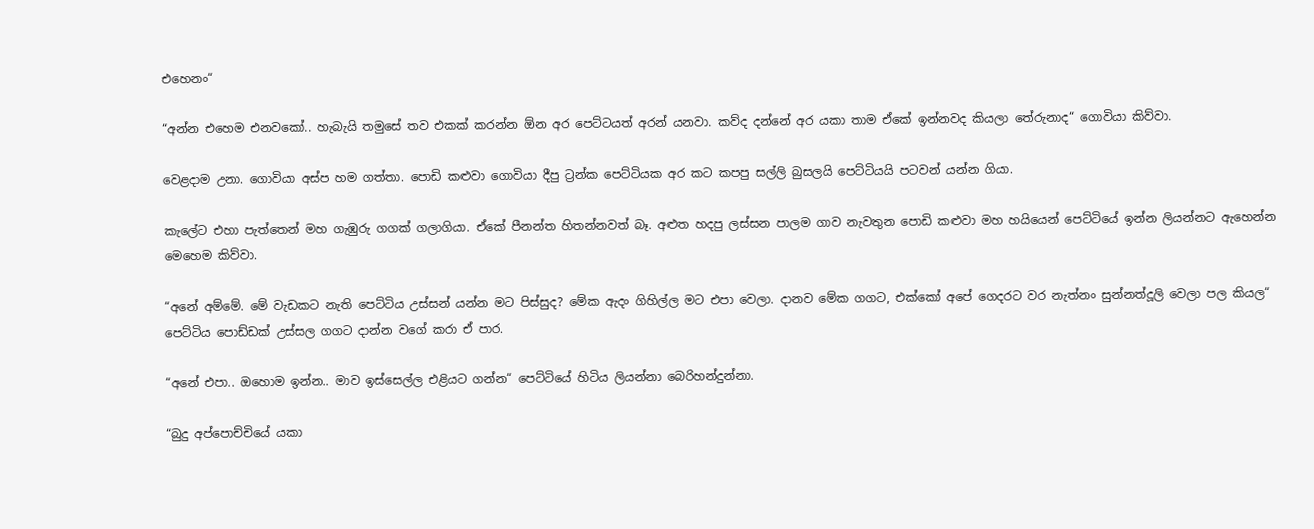එහෙනං“

“අන්න එහෙම එනවකෝ.. හැබැයි තමුසේ තව එකක් කරන්න ඕන අර පෙට්ටයත් අරන් යනවා. කව්ද දන්නේ අර යකා තාම ඒකේ ඉන්නවද කියලා තේරුනාද“ ගොවියා කිව්වා.

වෙළදාම උනා. ගොවියා අස්ප හම ගත්තා. පොඩි කළුවා ගොවියා දීපු ට්‍රන්ක පෙට්ටියක අර කට කපපු සල්ලි බුසලයි පෙට්ටියයි පටවන් යන්න ගියා.

කැලේට එහා පැත්තෙන් මහ ගැඹුරු ගගක් ගලාගියා. ඒකේ පීනන්ත හිතන්නවත් බෑ. අළුත හදපු ලස්සන පාලම ගාව නැවතුන පොඩි කළුවා මහ හයියෙන් පෙට්ටියේ ඉන්න ලියන්නට ඇහෙන්න මෙහෙම කිව්වා.

“අනේ අම්මේ. මේ වැඩකට නැති පෙට්ටිය උස්සන් යන්න මට පිස්සුද? මේක ඇදං ගිහිල්ල මට එපා වෙලා. දානව මේක ගගට, එක්කෝ අපේ ගෙදරට වර නැත්නං සුන්නත්දූලි වෙලා පල කියල“ පෙට්ටිය පොඩ්ඩක් උස්සල ගගට දාන්න වගේ කරා ඒ පාර.

“අනේ එපා.. ඔහොම ඉන්න.. මාව ඉස්සෙල්ල එළියට ගන්න“ පෙට්ටියේ හිටිය ලියන්නා බෙරිහන්දුන්නා.

“බුදු අප්පොච්චියේ යකා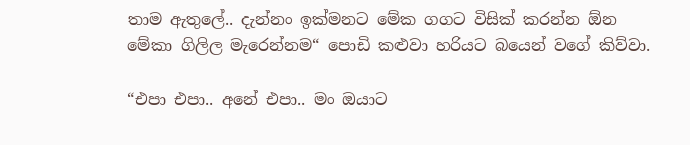තාම ඇතුලේ.. දැන්නං ඉක්මනට මේක ගගට විසික් කරන්න ඕන මේකා ගිලිල මැරෙන්නම“ පොඩි කළුවා හරියට බයෙන් වගේ කිව්වා.

“එපා එපා.. අනේ එපා.. මං ඔයාට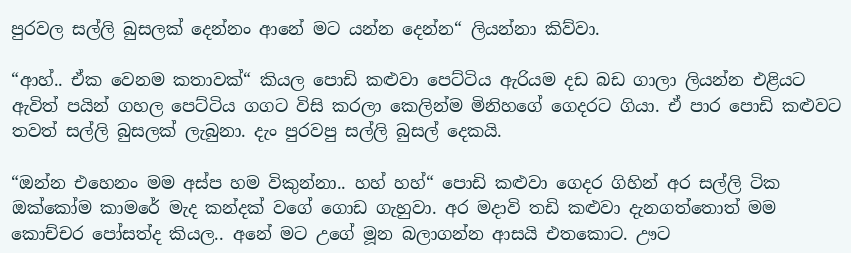පුරවල සල්ලි බුසලක් දෙන්නං ආනේ මට යන්න දෙන්න“ ලියන්නා කිව්වා.

“ආහ්.. ඒක වෙනම කතාවක්“ කියල පොඩි කළුවා පෙට්ටිය ඇරියම දඩ බඩ ගාලා ලියන්න එළියට ඇවිත් පයින් ගහල පෙට්ටිය ගගට විසි කරලා කෙලින්ම මිනිහගේ ගෙදරට ගියා. ඒ පාර පොඩි කළුවට තවත් සල්ලි බුසලක් ලැබුනා. දැං පුරවපු සල්ලි බුසල් දෙකයි.

“ඔන්න එහෙනං මම අස්ප හම විකුන්නා.. හහ් හහ්“ පොඩි කළුවා ගෙදර ගිහින් අර සල්ලි ටික ඔක්කෝම කාමරේ මැද කන්දක් වගේ ගොඩ ගැහුවා. අර මදාවි තඩි කළුවා දැනගත්තොත් මම කොච්චර පෝසත්ද කියල.. අනේ මට උගේ මූන බලාගන්න ආසයි එතකොට. ඌට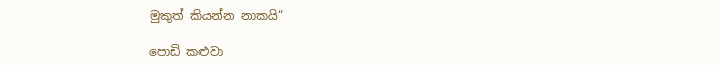මුකුත් කියන්න නාකයි“

පොඩි කළුවා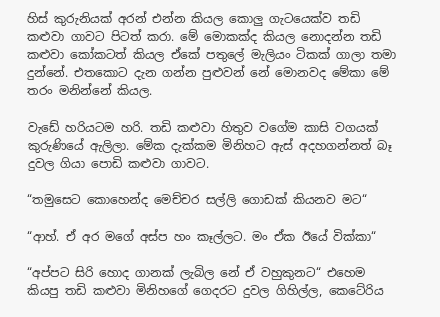හිස් කුරුනියක් අරන් එන්න කියල කොලු ගැටයෙක්ව තඩි කළුවා ගාවට පිටත් කරා. මේ මොකක්ද කියල නොදන්න තඩි කළුවා කෝකටත් කියල ඒකේ පතුලේ මැලියං ටිකක් ගාලා තමා දුන්නේ. එතකොට දැන ගන්න පුළුවන් නේ මොනවද මේකා මේ තරං මනින්නේ කියල.

වැඩේ හරියටම හරි. තඩි කළුවා හිතුව වගේම කාසි වගයක් කුරුණියේ ඇලිලා. මේක දැක්කම මිනිහට ඇස් අදහගන්නත් බෑ දුවල ගියා පොඩි කළුවා ගාවට.

“තමුසෙට කොහෙන්ද මෙච්චර සල්ලි ගොඩක් කියනව මට“

“ආහ්. ඒ අර මගේ අස්ප හං කෑල්ලට. මං ඒක ඊයේ වික්කා“

“අප්පට සිරි හොද ගානක් ලැබිල නේ ඒ වහුකුනට“ එහෙම කියපු තඩි කළුවා මිනිහගේ ගෙදරට දුවල ගිහිල්ල, කෙටේරිය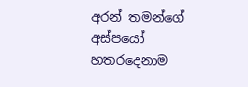අරන් තමන්ගේ අස්පයෝ හතරදෙනාම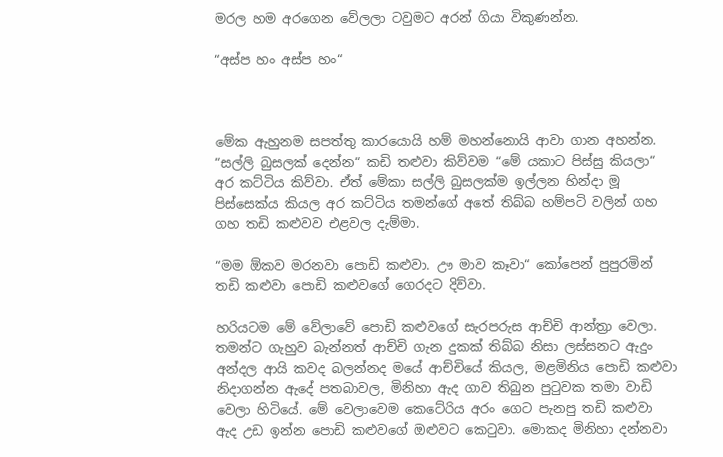මරල හම අරගෙන වේලලා ටවුමට අරන් ගියා විකුණන්න.

“අස්ප හං අස්ප හං“



මේක ඇහුනම සපත්තු කාරයොයි හම් මහන්නොයි ආවා ගාන අහන්න. “සල්ලි බුසලක් දෙන්න“ කඩි තළුවා කිව්වම “මේ යකාට පිස්සු කියලා“ අර කට්ටිය කිව්වා. ඒත් මේකා සල්ලි බුසලක්ම ඉල්ලන හින්දා මූ පිස්සෙක්ය කියල අර කට්ටිය තමන්ගේ අතේ තිබ්බ හම්පටි වලින් ගහ ගහ තඩි කළුවව එළවල දැම්මා.

“මම ඕකව මරනවා පොඩි කළුවා. ඌ මාව කෑවා“ කෝපෙන් පුපුරමින් තඩි කළුවා පොඩි කළුවගේ ගෙරදට දිව්වා.

හරියටම මේ වේලාවේ පොඩි කළුවගේ සැරපරුස ආච්චි ආන්ත්‍රා වෙලා. තමන්ට ගැහුව බැන්නත් ආච්චි ගැන දුකක් තිබ්බ නිසා ලස්සනට ඇදුං අන්දල ආයි කවද බලන්නද මයේ ආච්චියේ කියල, මළමිනිය පොඩි කළුවා නිදාගන්න ඇදේ පතබාවල, මිනිහා ඇද ගාව තිබුන පුටුවක තමා වාඩි වෙලා හිටියේ. මේ වෙලාවෙම කෙටේරිය අරං ගෙට පැනපු තඩි කළුවා ඇද උඩ ඉන්න පොඩි කළුවගේ ඔළුවට කෙටුවා. මොකද මිනිහා දන්නවා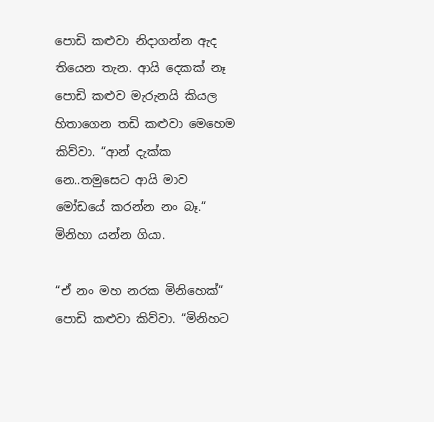පොඩි කළුවා නිදාගන්න ඇද තියෙන තැන. ආයි දෙකක් නෑ පොඩි කළුව මැරුනයි කියල හිතාගෙන තඩි කළුවා මෙහෙම කිව්වා. “ආන් දැක්ක නෙ..තමුසෙට ආයි මාව මෝඩයේ කරන්න නං බෑ.“ මිනිහා යන්න ගියා.

“ඒ නං මහ නරක මිනිහෙක්“ පොඩි කළුවා කිව්වා. “මිනිහට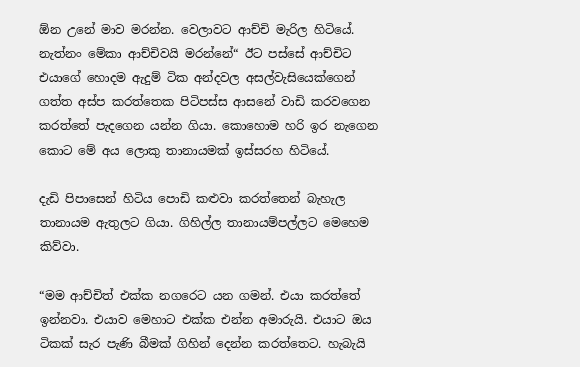ඕන උනේ මාව මරන්න. වෙලාවට ආච්චි මැරිල හිටියේ. නැත්නං මේකා ආච්චිවයි මරන්නේ“ ඊට පස්සේ ආච්චිට එයාගේ හොදම ඇදුම් ටික අන්දවල අසල්වැසියෙක්ගෙන් ගත්ත අස්ප කරත්තෙක පිටිපස්ස ආසනේ වාඩි කරවගෙන කරත්තේ පැදගෙන යන්න ගියා. කොහොම හරි ඉර නැගෙන කොට මේ අය ලොකු තානායමක් ඉස්සරහ හිටියේ.

දැඩි පිපාසෙන් හිටිය පොඩි කළුවා කරත්තෙන් බැහැල  තානායම ඇතුලට ගියා. ගිහිල්ල තානායම්පල්ලට මෙහෙම කිව්වා.

“මම ආච්චිත් එක්ක නගරෙට යන ගමන්. එයා කරත්තේ ඉන්නවා. එයාව මෙහාට එක්ක එන්න අමාරුයි. එයාට ඔය ටිකක් සැර පැණි බීමක් ගිහින් දෙන්න කරත්තෙට. හැබැයි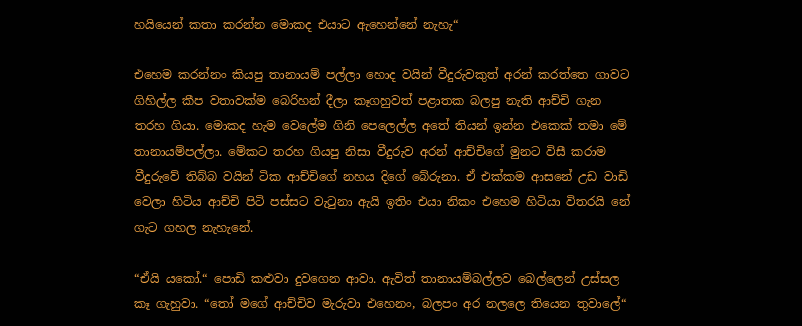හයියෙන් කතා කරන්න මොකද එයාට ඇහෙන්නේ නැහැ“

එහෙම කරන්නං කියපු තානායම් පල්ලා හොද වයින් වීදුරුවකුත් අරන් කරත්තෙ ගාවට ගිහිල්ල කීප වතාවක්ම බෙරිහන් දීලා කෑගහුවත් පළාතක බලපු නැති ආච්චි ගැන තරහ ගියා. මොකද හැම වෙලේම ගිනි පෙලෙල්ල අතේ තියන් ඉන්න එකෙක් තමා මේ තානායම්පල්ලා. මේකට තරහ ගියපු නිසා වීදුරුව අරන් ආච්චිගේ මුනට විසී කරාම වීදුරුවේ තිබ්බ වයින් ටික ආච්චිගේ නහය දිගේ බේරුනා. ඒ එක්කම ආසනේ උඩ වාඩි වෙලා හිටිය ආච්චි පිටි පස්සට වැටුනා ඇයි ඉතිං එයා නිකං එහෙම හිටියා විතරයි නේ ගැට ගහල නැහැනේ.

“ඒයි යකෝ.“ පොඩි කළුවා දුවගෙන ආවා. ඇවිත් තානායම්බල්ලව බෙල්ලෙන් උස්සල කෑ ගැහුවා. “තෝ මගේ ආච්චිව මැරුවා එහෙනං, බලපං අර නලලෙ තියෙන තුවාලේ“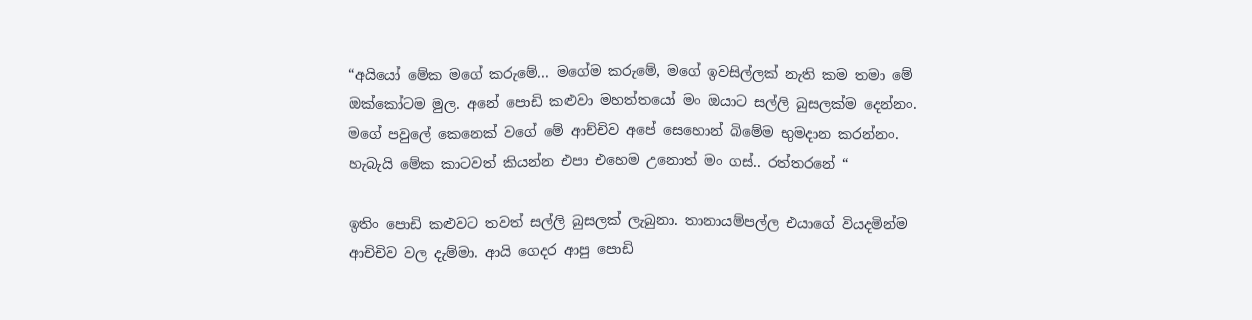“අයියෝ මේක මගේ කරුමේ... මගේම කරුමේ, මගේ ඉවසිල්ලක් නැති කම තමා මේ ඔක්කෝටම මුල. අනේ පොඩි කළුවා මහත්තයෝ මං ඔයාට සල්ලි බුසලක්ම දෙන්නං. මගේ පවුලේ කෙනෙක් වගේ මේ ආච්චිව අපේ සෙහොන් බිමේම භුමදාන කරන්නං. හැබැයි මේක කාටවත් කියන්න එපා එහෙම උනොත් මං ගස්.. රත්තරනේ “

ඉතිං පොඩි කළුවට තවත් සල්ලි බුසලක් ලැබුනා. තානායම්පල්ල එයාගේ වියදමින්ම ආචිචිව වල දැම්මා. ආයි ගෙදර ආපු පොඩි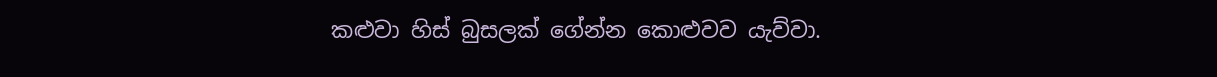කළුවා හිස් බුසලක් ගේන්න කොළුවව යැව්වා.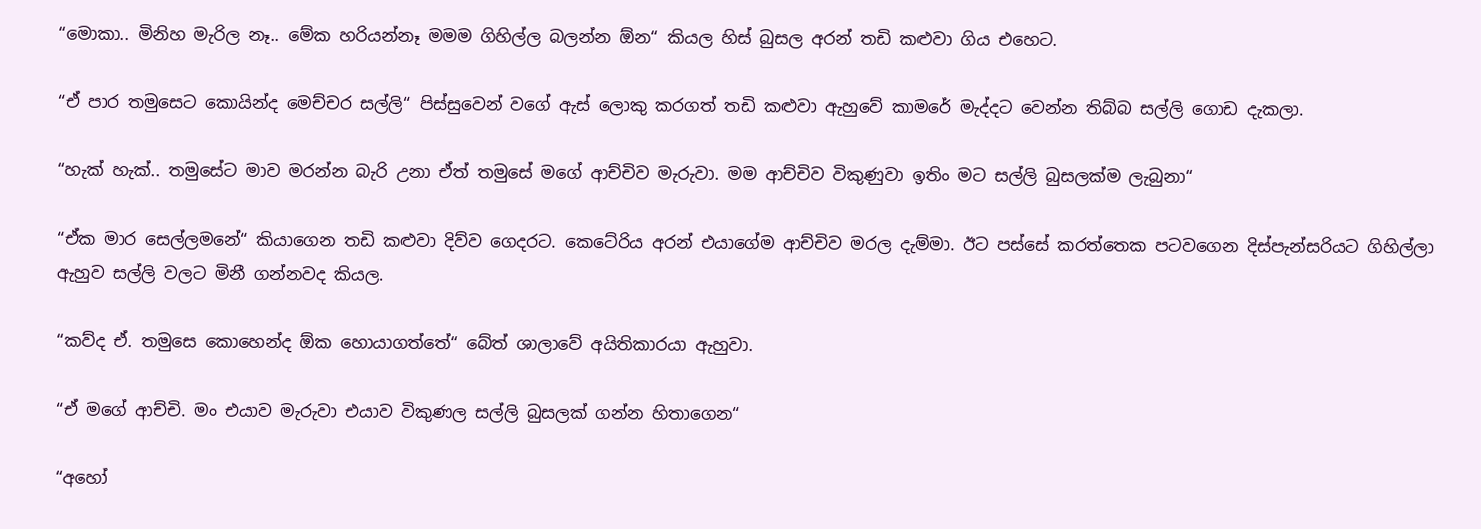“මොකා.. මිනිහ මැරිල නෑ.. මේක හරියන්නෑ මමම ගිහිල්ල බලන්න ඕන“ කියල හිස් බුසල අරන් තඩි කළුවා ගිය එහෙට.

“ඒ පාර තමුසෙට කොයින්ද මෙච්චර සල්ලි“ පිස්සුවෙන් වගේ ඇස් ලොකු කරගත් තඩි කළුවා ඇහුවේ කාමරේ මැද්දට වෙන්න තිබ්බ සල්ලි ගොඩ දැකලා.

“හැක් හැක්.. තමුසේට මාව මරන්න බැරි උනා ඒත් තමුසේ මගේ ආච්චිව මැරුවා. මම ආච්චිව විකුණුවා ඉතිං මට සල්ලි බුසලක්ම ලැබුනා“

“ඒක මාර සෙල්ලමනේ“ කියාගෙන තඩි කළුවා දිව්ව ගෙදරට. කෙටේරිය අරන් එයාගේම ආච්චිව මරල දැම්මා. ඊට පස්සේ කරත්තෙක පටවගෙන දිස්පැන්සරියට ගිහිල්ලා ඇහුව සල්ලි වලට මිනී ගන්නවද කියල.

“කව්ද ඒ. තමුසෙ කොහෙන්ද ඕක හොයාගත්තේ“ බේත් ශාලාවේ අයිතිකාරයා ඇහුවා.

“ඒ මගේ ආච්චි. මං එයාව මැරුවා එයාව විකුණල සල්ලි බුසලක් ගන්න හිතාගෙන“

“අහෝ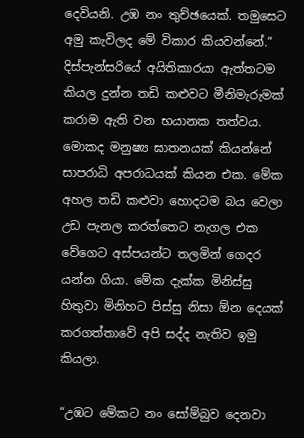දෙවියනි. උඹ නං තුච්ඡයෙක්. තමුසෙට අමු කැවිලද මේ විකාර කියවන්නේ.“ දිස්පැන්සරියේ අයිතිකාරයා ඇත්තටම කියල දුන්න තඩි කළුවට මීනිමැරුමක් කරාම ඇති වන භයානක තත්වය. මොකද මනුෂ්‍ය ඝාතනයක් කියන්නේ සාපරාධි අපරාධයක් කියන එක. මේක අහල තඩි කළුවා හොදටම බය වෙලා උඩ පැනල කරත්තෙට නැගල එක වේගෙට අස්පයන්ට තලමින් ගෙදර යන්න ගියා. මේක දැක්ක මිනිස්සු හිතුවා මිනිහට පිස්සු නිසා ඕන දෙයක් කරගත්තාවේ අපි සද්ද නැතිව ඉමු කියලා.

“උඹට මේකට නං සෝම්බුව දෙනවා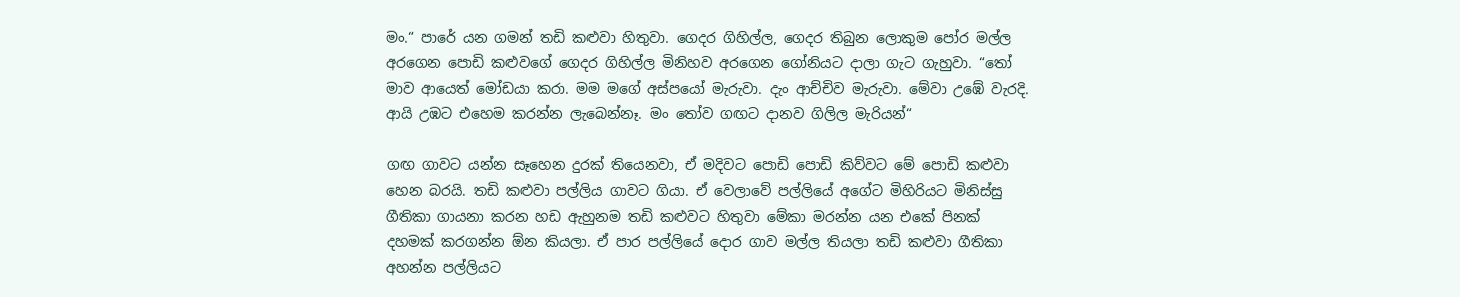මං.“ පාරේ යන ගමන් තඩි කළුවා හිතුවා. ගෙදර ගිහිල්ල, ගෙදර තිබුන ලොකුම පෝර මල්ල අරගෙන පොඩි කළුවගේ ගෙදර ගිහිල්ල මිනිහව අරගෙන ගෝනියට දාලා ගැට ගැහුවා. “තෝ මාව ආයෙත් මෝඩයා කරා. මම මගේ අස්පයෝ මැරුවා. දැං ආච්චිව මැරුවා. මේවා උඹේ වැරදි. ආයි උඹට එහෙම කරන්න ලැබෙන්නෑ. මං තෝව ගඟට දානව ගිලිල මැරියන්“

ගඟ ගාවට යන්න සෑහෙන දුරක් තියෙනවා, ඒ මදිවට පොඩි පොඩි කිව්වට මේ පොඩි කළුවා හෙන බරයි. තඩි කළුවා පල්ලිය ගාවට ගියා. ඒ වෙලාවේ පල්ලියේ අගේට මිහිරියට මිනිස්සු ගීතිකා ගායනා කරන හඩ ඇහුනම තඩි කළුවට හිතුවා මේකා මරන්න යන එකේ පිනක් දහමක් කරගන්න ඕන කියලා. ඒ පාර පල්ලියේ දොර ගාව මල්ල තියලා තඩි කළුවා ගීතිකා අහන්න පල්ලියට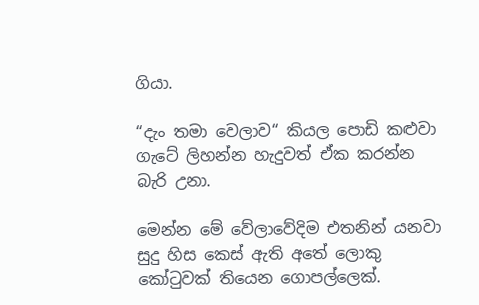ගියා.

“දැං තමා වෙලාව“ කියල පොඩි කළුවා ගැටේ ලිහන්න හැදුවත් ඒක කරන්න බැරි උනා.

මෙන්න මේ වේලාවේදිම එතනින් යනවා සුදු හිස කෙස් ඇති අතේ ලොකු කෝටුවක් තියෙන ගොපල්ලෙක්.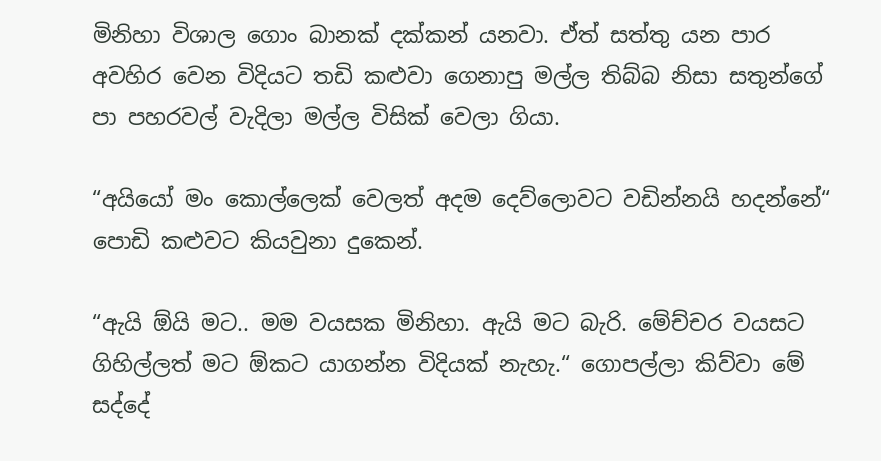මිනිහා විශාල ගොං බානක් දක්කන් යනවා. ඒත් සත්තු යන පාර අවහිර වෙන විදියට තඩි කළුවා ගෙනාපු මල්ල තිබ්බ නිසා සතුන්ගේ පා පහරවල් වැදිලා මල්ල විසික් වෙලා ගියා.

“අයියෝ මං කොල්ලෙක් වෙලත් අදම දෙව්ලොවට වඩින්නයි හදන්නේ“ පොඩි කළුවට කියවුනා දුකෙන්.

“ඇයි ඕයි මට.. මම වයසක මිනිහා. ඇයි මට බැරි. මේච්චර වයසට ගිහිල්ලත් මට ඕකට යාගන්න විදියක් නැහැ.“ ගොපල්ලා කිව්වා මේ සද්දේ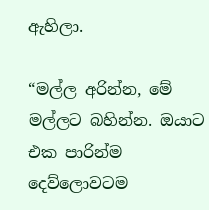ඇහිලා.

“මල්ල අරින්න, මේ මල්ලට බහින්න. ඔයාට එක පාරින්ම දෙව්ලොවටම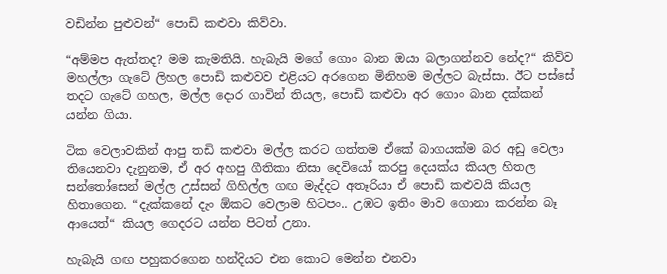වඩින්න පුළුවන්“ පොඩි කළුවා කිව්වා.

“අම්මප ඇත්තද? මම කැමතියි. හැබැයි මගේ ගොං බාන ඔයා බලාගන්නව නේද?“ කිව්ව මහල්ලා ගැටේ ලිහල පොඩි කළුවව එළියට අරගෙන මිනිහම මල්ලට බැස්සා. ඊට පස්සේ තදට ගැටේ ගහල, මල්ල දොර ගාවින් තියල, පොඩි කළුවා අර ගොං බාන දක්කන් යන්න ගියා.

ටික වෙලාවකින් ආපු තඩි කළුවා මල්ල කරට ගත්තම ඒකේ බාගයක්ම බර අඩු වෙලා තියෙනවා දැනුනම, ඒ අර අහපු ගීතිකා නිසා දෙවියෝ කරපු දෙයක්ය කියල හිතල සන්තෝසෙන් මල්ල උස්සන් ගිහිල්ල ගඟ මැද්දට අතෑරියා ඒ පොඩි කළුවයි කියල හිතාගෙන. “දැක්කනේ දැං ඕකට වෙලාම හිටපං.. උඹට ඉතිං මාව ගොනා කරන්න බෑ ආයෙත්“ කියල ගෙදරට යන්න පිටත් උනා.

හැබැයි ගඟ පහුකරගෙන හන්දියට එන කොට මෙන්න එනවා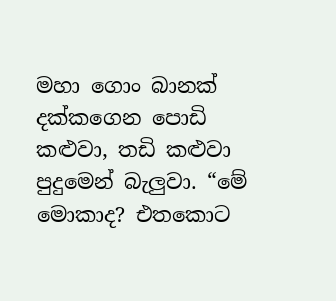මහා ගොං බානක් දක්කගෙන පොඩි කළුවා, තඩි කළුවා පුදුමෙන් බැලුවා. “මේ මොකාද? එතකොට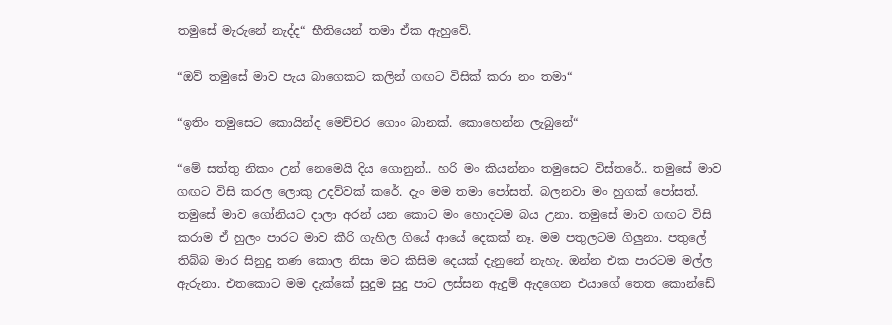තමුසේ මැරුනේ නැද්ද“ භීතියෙන් තමා ඒක ඇහුවේ.

“ඔව් තමුසේ මාව පැය බාගෙකට කලින් ගඟට විසික් කරා නං තමා“

“ඉතිං තමුසෙට කොයින්ද මෙච්චර ගොං බානක්. කොහෙන්න ලැබුනේ“

“මේ සත්තු නිකං උන් නෙමෙයි දිය ගොනුන්.. හරි මං කියන්නං තමුසෙට විස්තරේ.. තමුසේ මාව ගඟට විසි කරල ලොකු උදව්වක් කරේ. දැං මම තමා පෝසත්. බලනවා මං හුගක් පෝසත්. තමුසේ මාව ගෝනියට දාලා අරන් යන කොට මං හොදටම බය උනා. තමුසේ මාව ගඟට විසි කරාම ඒ හුලං පාරට මාව කීරි ගැහිල ගියේ ආයේ දෙකක් නෑ. මම පතුලටම ගිලුනා. පතුලේ තිබ්බ මාර සිනුදු තණ කොල නිසා මට කිසිම දෙයක් දැනුනේ නැහැ. ඔන්න එක පාරටම මල්ල ඇරුනා. එතකොට මම දැක්කේ සුදුම සුදු පාට ලස්සන ඇදුම් ඇදගෙන එයාගේ තෙත කොන්ඩේ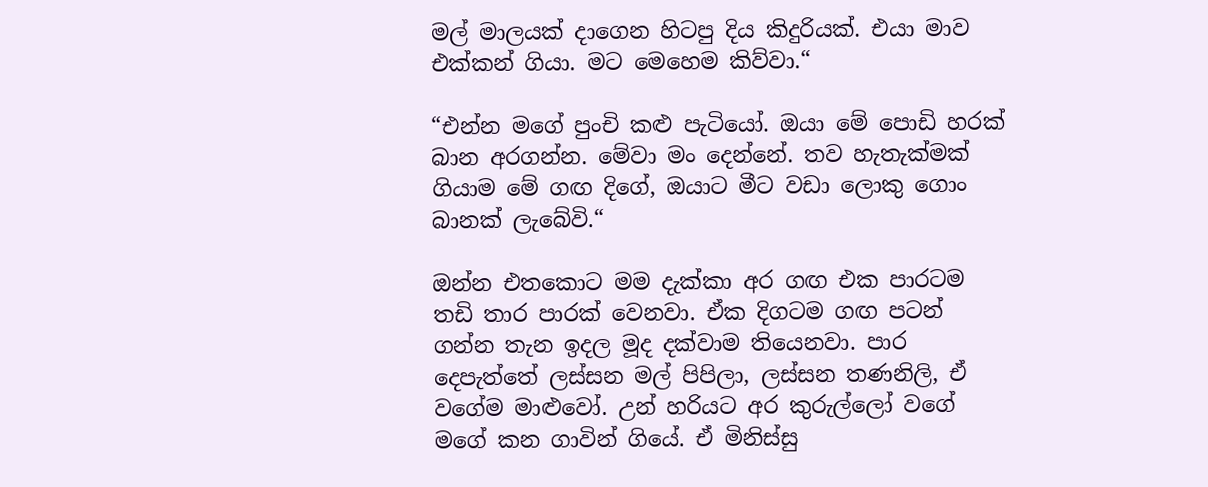මල් මාලයක් දාගෙන හිටපු දිය කිදුරියක්. එයා මාව එක්කන් ගියා. මට මෙහෙම කිව්වා.“

“එන්න මගේ පුංචි කළු පැටියෝ. ඔයා මේ පොඩි හරක් බාන අරගන්න. මේවා මං දෙන්නේ. තව හැතැක්මක් ගියාම මේ ගඟ දිගේ, ඔයාට මීට වඩා ලොකු ගොං බානක් ලැබේවි.“

ඔන්න එතකොට මම දැක්කා අර ගඟ එක පාරටම තඩි තාර පාරක් වෙනවා. ඒක දිගටම ගඟ පටන් ගන්න තැන ඉදල මූද දක්වාම තියෙනවා. පාර දෙපැත්තේ ලස්සන මල් පිපිලා, ලස්සන තණනිලි, ඒ වගේම මාළුවෝ. උන් හරියට අර කුරුල්ලෝ වගේ මගේ කන ගාවින් ගියේ. ඒ මිනිස්සු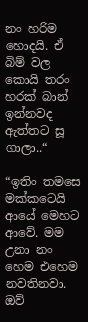නං හරිම හොදයි. ඒ බිම් වල කොයි තරං හරක් බාන් ඉන්නවද ඇත්තට සූ ගාලා..“

“ඉතිං තමසෙ මක්කටෙයි ආයේ මෙහට ආවේ. මම උනා නං හෙම එහෙම නවතිනවා. ඔව්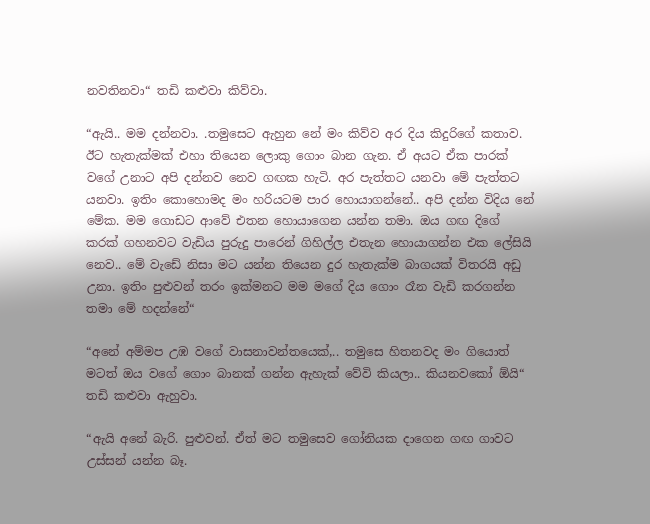නවතිනවා“ තඩි කළුවා කිව්වා.

“ඇයි.. මම දන්නවා. .තමුසෙට ඇහුන නේ මං කිව්ව අර දිය කිදුරිගේ කතාව. ඊට හැතැක්මක් එහා තියෙන ලොකු ගොං බාන ගැන. ඒ අයට ඒක පාරක් වගේ උනාට අපි දන්නව නෙව ගඟක හැටි. අර පැත්තට යනවා මේ පැත්තට යනවා. ඉතිං කොහොමද මං හරියටම පාර හොයාගන්නේ.. අපි දන්න විදිය නේ මේක. මම ගොඩට ආවේ එතන හොයාගෙන යන්න තමා. ඔය ගඟ දිගේ කරක් ගහනවට වැඩිය පුරුදු පාරෙන් ගිහිල්ල එතැන හොයාගන්න එක ලේසියි නෙව.. මේ වැඩේ නිසා මට යන්න තියෙන දුර හැතැක්ම බාගයක් විතරයි අඩු උනා. ඉතිං පුළුවන් තරං ඉක්මනට මම මගේ දිය ගොං රෑන වැඩි කරගන්න තමා මේ හදන්නේ“

“අනේ අම්මප උඹ වගේ වාසනාවන්තයෙක්,.. තමුසෙ හිතනවද මං ගියොත් මටත් ඔය වගේ ගොං බානක් ගන්න ඇහැක් වේවි කියලා.. කියනවකෝ ඕයි“ තඩි කළුවා ඇහුවා.

“ඇයි අනේ බැරි. පුළුවන්. ඒත් මට තමුසෙව ගෝනියක දාගෙන ගඟ ගාවට උස්සන් යන්න බෑ.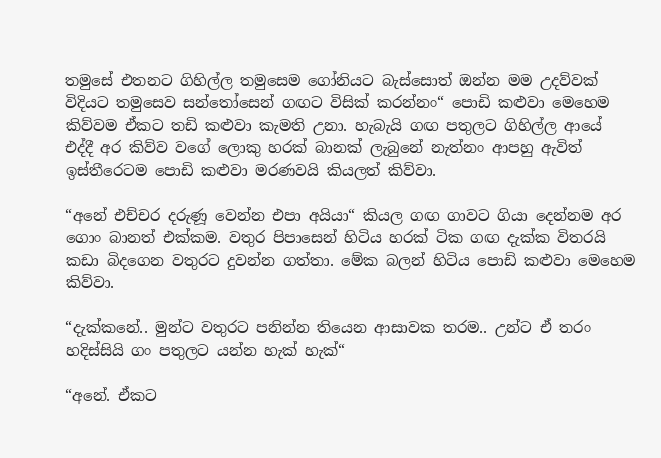තමුසේ එතනට ගිහිල්ල තමුසෙම ගෝනියට බැස්සොත් ඔන්න මම උදව්වක් විදියට තමුසෙව සන්තෝසෙන් ගඟට විසික් කරන්නං“ පොඩි කළුවා මෙහෙම කිව්වම ඒකට තඩි කළුවා කැමති උනා. හැබැයි ගඟ පතුලට ගිහිල්ල ආයේ එද්දී අර කිව්ව වගේ ලොකු හරක් බානක් ලැබුනේ නැත්නං ආපහු ඇවිත් ඉස්තීරෙටම පොඩි කළුවා මරණවයි කියලත් කිව්වා.

“අනේ එච්චර දරුණූ වෙන්න එපා අයියා“ කියල ගඟ ගාවට ගියා දෙන්නම අර ගොං බානත් එක්කම. වතුර පිපාසෙන් හිටිය හරක් ටික ගඟ දැක්ක විතරයි කඩා බිදගෙන වතුරට දුවන්න ගත්තා. මේක බලන් හිටිය පොඩි කළුවා මෙහෙම කිව්වා.

“දැක්කනේ.. මුන්ට වතුරට පනින්න තියෙන ආසාවක තරම.. උන්ට ඒ තරං හදිස්සියි ගං පතුලට යන්න හැක් හැක්“

“අනේ. ඒකට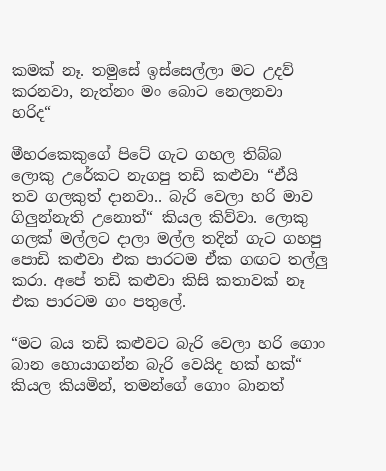කමක් නෑ. තමුසේ ඉස්සෙල්ලා මට උදව් කරනවා, නැත්නං මං බොට නෙලනවා හරිද“

මීහරකෙකුගේ පිටේ ගැට ගහල තිබ්බ ලොකු උරේකට නැගපු තඩි කළුවා “ඒයි තව ගලකුත් දානවා.. බැරි වෙලා හරි මාව ගිලුන්නැති උනොත්“ කියල කිව්වා. ලොකු ගලක් මල්ලට දාලා මල්ල තදින් ගැට ගහපු පොඩි කළුවා එක පාරටම ඒක ගඟට තල්ලු කරා. අපේ තඩි කළුවා කිසි කතාවක් නෑ එක පාරටම ගං පතුලේ.

“මට බය තඩි කළුවට බැරි වෙලා හරි ගොං බාන හොයාගන්න බැරි වෙයිද හක් හක්“ කියල කියමින්, තමන්ගේ ගොං බානත්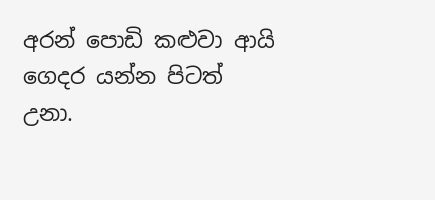අරන් පොඩි කළුවා ආයි ගෙදර යන්න පිටත් උනා.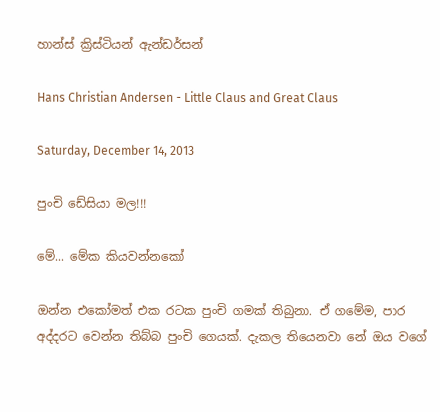හාන්ස් ක්‍රිස්ටියන් ඇන්ඩර්සන්

Hans Christian Andersen - Little Claus and Great Claus

Saturday, December 14, 2013

පුංචි ඩේසියා මල!!!

මේ... මේක කියවන්නකෝ

ඔන්න එකෝමත් එක රටක පුංචි ගමක් තිබුනා. ඒ ගමේම, පාර අද්දරට වෙන්න තිබ්බ පුංචි ගෙයක්. දැකල තියෙනවා නේ ඔය වගේ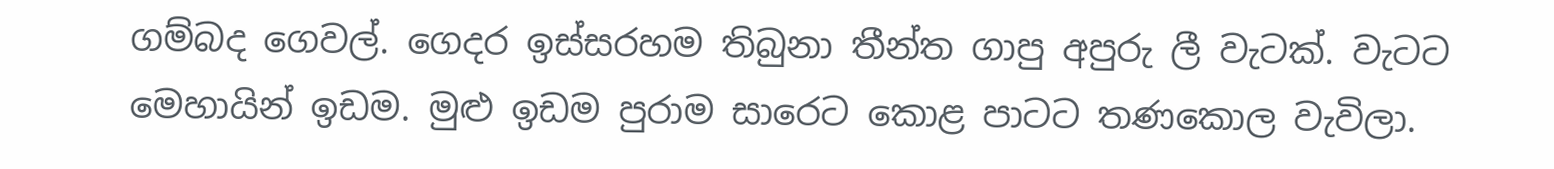ගම්බද ගෙවල්. ගෙදර ඉස්සරහම තිබුනා තීන්ත ගාපු අපුරු ලී වැටක්. වැටට මෙහායින් ඉඩම. මුළු ඉඩම පුරාම සාරෙට කොළ පාටට තණකොල වැවිලා.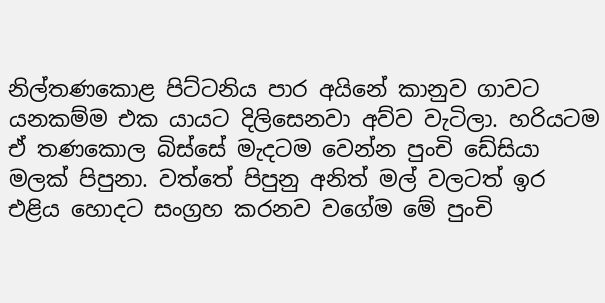නිල්තණකොළ පිට්ටනිය පාර අයිනේ කානුව ගාවට යනකම්ම එක යායට දිලිසෙනවා අව්ව වැටිලා. හරියටම ඒ තණකොල බිස්සේ මැදටම වෙන්න පුංචි ඩේසියා මලක් පිපුනා. වත්තේ පිපුනු අනිත් මල් වලටත් ඉර එළිය හොදට සංග්‍රහ කරනව වගේම මේ පුංචි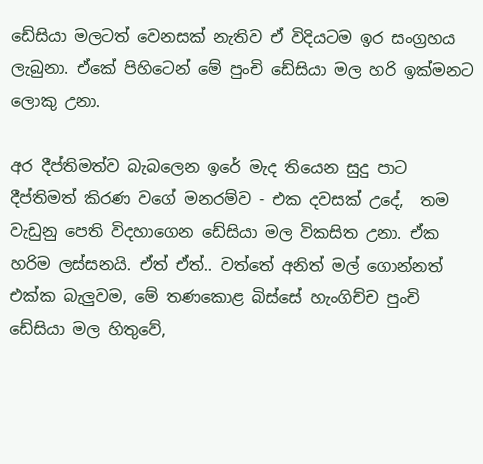ඩේසියා මලටත් වෙනසක් නැතිව ඒ විදියටම ඉර සංග්‍රහය ලැබුනා. ඒකේ පිහිටෙන් මේ පුංචි ඩේසියා මල හරි ඉක්මනට ලොකු උනා.

අර දීප්තිමත්ව බැබලෙන ඉරේ මැද තියෙන සුදු පාට දීප්තිමත් කිරණ වගේ මනරම්ව - එක දවසක් උදේ,  තම වැඩුනු පෙති විදහාගෙන ඩේසියා මල විකසිත උනා. ඒක හරිම ලස්සනයි. ඒත් ඒත්.. වත්තේ අනිත් මල් ගොන්නත් එක්ක බැලුවම, මේ තණකොළ බිස්සේ හැංගිච්ච පුංචි ඩේසියා මල හිතුවේ,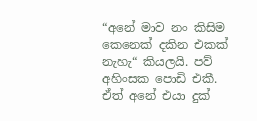“අනේ මාව නං කිසිම කෙනෙක් දකින එකක් නැහැ“ කියලයි. පව් අහිංසක පොඩි එකී.  ඒත් අනේ එයා දුක්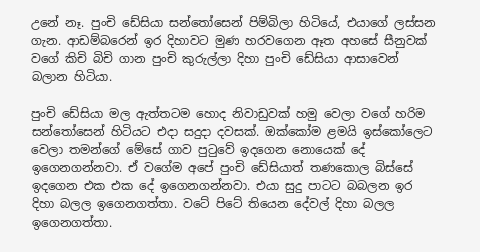උනේ නෑ. පුංචි ඩේසියා සන්තෝසෙන් පිම්බිලා හිටියේ, එයාගේ ලස්සන ගැන. ආඩම්බරෙන් ඉර දිහාවට මුණ හරවගෙන ඈත අහසේ සීනුවක් වගේ කිචි බිචි ගාන පුංචි කුරුල්ලා දිහා පුංචි ඩේසියා ආසාවෙන් බලාන හිටියා.

පුංචි ඩේසියා මල ඇත්තටම හොද නිවාඩුවක් හමු වෙලා වගේ හරිම සන්තෝසෙන් හිටියට එදා සදුදා දවසක්. ඔක්කෝම ළමයි ඉස්කෝලෙට වෙලා තමන්ගේ මේසේ ගාව පුටුවේ ඉදගෙන නොයෙක් දේ ඉගෙනගන්නවා. ඒ වගේම අපේ පුංචි ඩේසියාත් තණකොල බිස්සේ ඉදගෙන එක එක දේ ඉගෙනගන්නවා. එයා සුදු පාටට බබලන ඉර දිහා බලල ඉගෙනගත්තා. වටේ පිටේ තියෙන දේවල් දිහා බලල ඉගෙනගත්තා.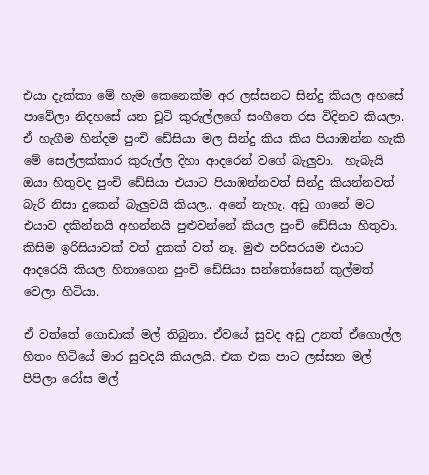එයා දැක්කා මේ හැම කෙනෙක්ම අර ලස්සනට සින්දු කියල අහසේ පාවේලා නිදහසේ යන චූටි කුරුල්ලගේ සංගීතෙ රස විදිනව කියලා. ඒ හැගීම හින්දම පුංචි ඩේසියා මල සින්දු කිය කිය පියාඹන්න හැකි මේ සෙල්ලක්කාර කුරුල්ල දිහා ආදරෙන් වගේ බැලුවා.  හැබැයි ඔයා හිතුවද පුංචි ඩේසියා එයාට පියාඹන්නවත් සින්දු කියන්නවත් බැරි නිසා දුකෙන් බැලුවයි කියල.. අනේ නැහැ. අඩු ගානේ මට එයාව දකින්නයි අහන්නයි පුළුවන්නේ කියල පුංචි ඩේසියා හිතුවා. කිසිම ඉරිසියාවක් වත් දුකක් වත් නෑ. මුළු පරිසරයම එයාට ආදරෙයි කියල හිතාගෙන පුංචි ඩේසියා සන්තෝසෙන් කුල්මත් වෙලා හිටියා.

ඒ වත්තේ ගොඩාක් මල් තිබුනා. ඒවයේ සුවද අඩු උනත් ඒගොල්ල හිතං හිටියේ මාර සුවදයි කියලයි. එක එක පාට ලස්සන මල් පිපිලා රෝස මල්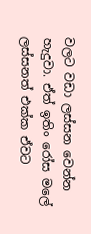වලට වඩා ලස්සන වෙන්න හැදුවා. ඒත් ඉතිං රෝස මලේ ලස්සනත් එක්ක ඒවට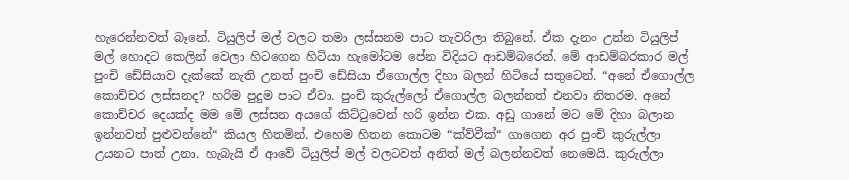හැරෙන්නවත් බෑනේ. ටියුලිප් මල් වලට තමා ලස්සනම පාට තැවරිලා තිබුනේ. ඒක දැනං උන්න ටියුලිප් මල් හොදට කෙලින් වෙලා හිටගෙන හිටියා හැමෝටම පේන විදියට ආඩම්බරෙන්. මේ ආඩම්බරකාර මල් පුංචි ඩේසියාව දැක්කේ නැති උනත් පුංචි ඩේසියා ඒගොල්ල දිහා බලන් හිටියේ සතුටෙන්. “අනේ ඒගොල්ල කොච්චර ලස්සනද? හරිම පුදුම පාට ඒවා. පුංචි කුරුල්ලෝ ඒගොල්ල බලන්නත් එනවා නිතරම. අනේ කොච්චර දෙයක්ද මම මේ ලස්සන අයගේ කිට්ටුවෙන් හරි ඉන්න එක. අඩු ගානේ මට මේ දිහා බලාන ඉන්නවත් පුළුවන්නේ“ කියල හිතමින්. එහෙම හිතන කොටම “ක්ව්වීක්“ ගාගෙන අර පුංචි කුරුල්ලා උයනට පාත් උනා. හැබැයි ඒ ආවේ ටියුලිප් මල් වලටවත් අනිත් මල් බලන්නවත් නෙමෙයි. කුරුල්ලා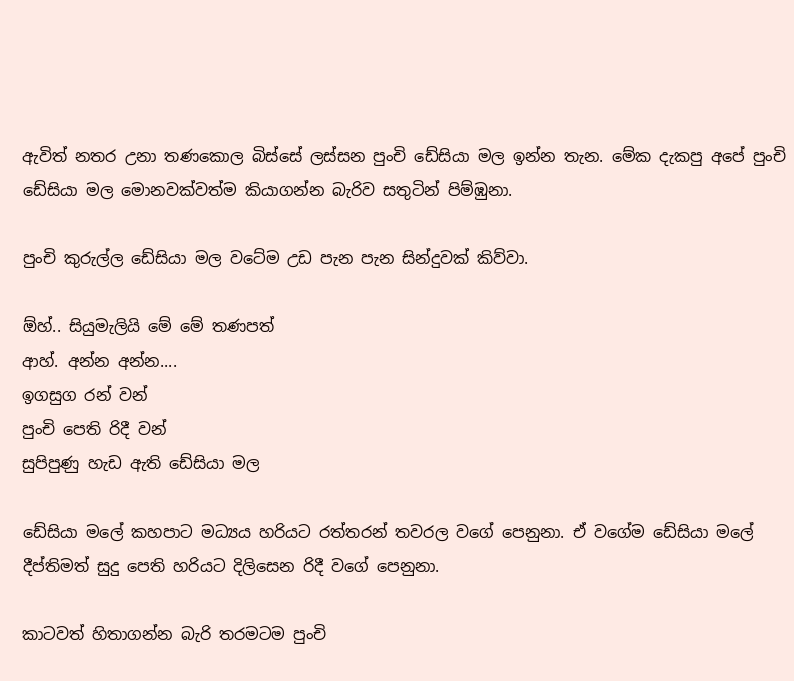ඇවිත් නතර උනා තණකොල බිස්සේ ලස්සන පුංචි ඩේසියා මල ඉන්න තැන. මේක දැකපු අපේ පුංචි ඩේසියා මල මොනවක්වත්ම කියාගන්න බැරිව සතුටින් පිම්ඹුනා.

පුංචි කුරුල්ල ඩේසියා මල වටේම උඩ පැන පැන සින්දුවක් කිව්වා.

ඕහ්.. සියුමැලියි මේ මේ තණපත්
ආහ්. අන්න අන්න....
ඉගසුග රන් වන්
පුංචි පෙති රිදී වන්
සුපිපුණු හැඩ ඇති ඩේසියා මල

ඩේසියා මලේ කහපාට මධ්‍යය හරියට රත්තරන් තවරල වගේ පෙනුනා. ඒ වගේම ඩේසියා මලේ දීප්තිමත් සුදු පෙති හරියට දිලිසෙන රිදී වගේ පෙනුනා.

කාටවත් හිතාගන්න බැරි තරමටම පුංචි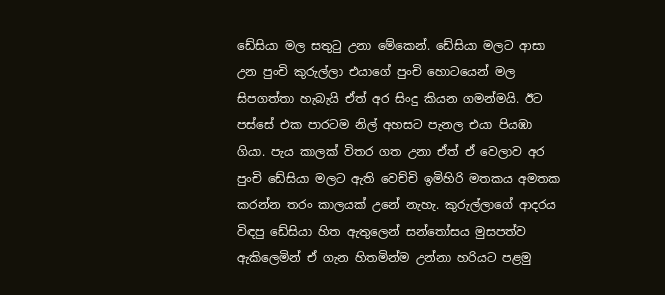ඩේසියා මල සතුටු උනා මේකෙන්. ඩේසියා මලට ආසා උන පුංචි කුරුල්ලා එයාගේ පුංචි හොටයෙන් මල සිපගත්තා හැබැයි ඒත් අර සිංදු කියන ගමන්මයි. ඊට පස්සේ එක පාරටම නිල් අහසට පැනල එයා පියඹා ගියා. පැය කාලක් විතර ගත උනා ඒත් ඒ වෙලාව අර පුංචි ඩේසියා මලට ඇති වෙච්චි ඉමිහිරි මතකය අමතක කරන්න තරං කාලයක් උනේ නැහැ. කුරුල්ලාගේ ආදරය විඳපු ඩේසියා හිත ඇතුලෙන් සන්තෝසය මුසපත්ව ඇකිලෙමින් ඒ ගැන හිතමින්ම උන්නා හරියට පළමු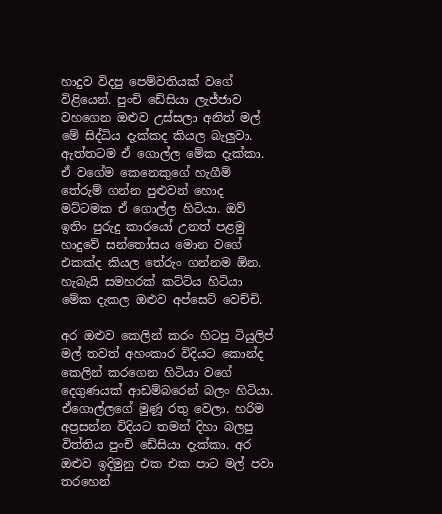හාදුව විදපු පෙම්වතියක් වගේ විළියෙන්. පුංචි ඩේසියා ලැජ්ජාව වහගෙන ඔළුව උස්සලා අනිත් මල් මේ සිද්ධිය දැක්කද කියල බැලුවා. ඇත්තටම ඒ ගොල්ල මේක දැක්කා. ඒ වගේම කෙනෙකුගේ හැගීම් තේරුම් ගන්න පුළුවන් හොද මට්ටමක ඒ ගොල්ල හිටියා. ඔව් ඉතිං පුරුදු කාරයෝ උනත් පළමු හාදුවේ සන්තෝසය මොන වගේ එකක්ද කියල තේරුං ගන්නම ඕන. හැබැයි සමහරක් කට්ටිය හිටියා මේක දැකල ඔළුව අප්සෙට් වෙච්චි.

අර ඔළුව කෙලින් කරං හිටපු ටියුලිප් මල් තවත් අහංකාර විදියට කොන්ද කෙලින් කරගෙන හිටියා වගේ දෙගුණයක් ආඩම්බරෙන් බලං හිටියා. ඒගොල්ලගේ මුණූ රතු වෙලා. හරිම අප්‍රසන්න විදියට තමන් දිහා බලපු විත්තිය පුංචි ඩේසියා දැක්කා. අර ඔළුව ඉදිමුනු එක එක පාට මල් පවා තරහෙන්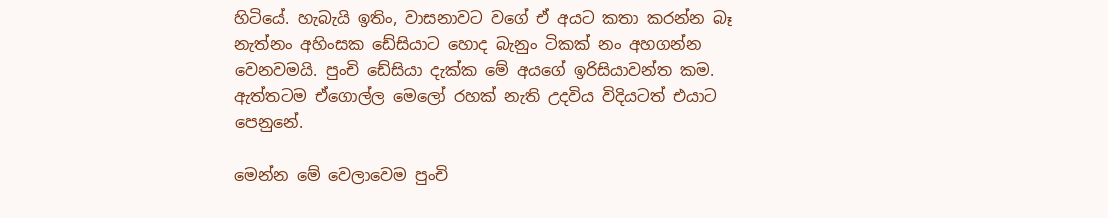හිටියේ. හැබැයි ඉතිං, වාසනාවට වගේ ඒ අයට කතා කරන්න බෑ නැත්නං අහිංසක ඩේසියාට හොද බැනුං ටිකක් නං අහගන්න වෙනවමයි. පුංචි ඩේසියා දැක්ක මේ අයගේ ඉරිසියාවන්ත කම. ඇත්තටම ඒගොල්ල මෙලෝ රහක් නැති උදවිය විදියටත් එයාට පෙනුනේ.

මෙන්න මේ වෙලාවෙම පුංචි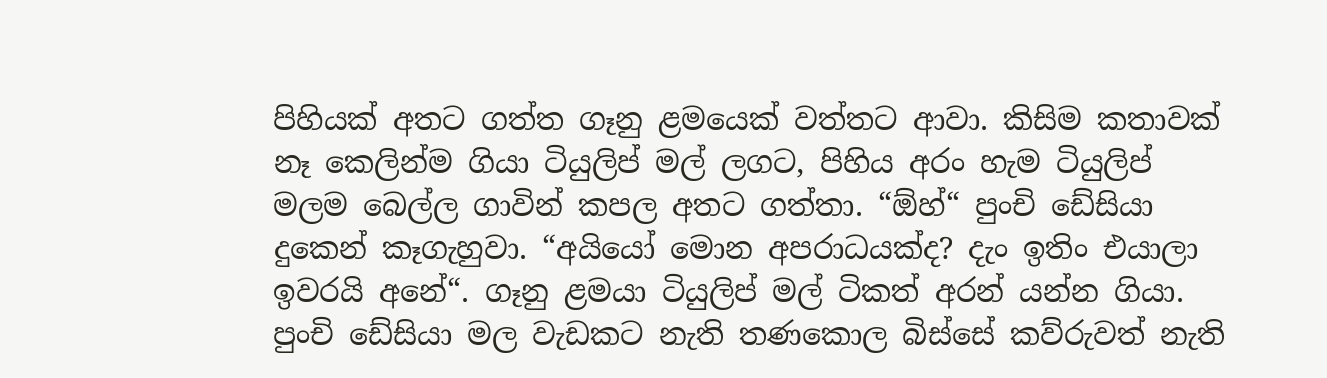පිහියක් අතට ගත්ත ගෑනු ළමයෙක් වත්තට ආවා. කිසිම කතාවක් නෑ කෙලින්ම ගියා ටියුලිප් මල් ලගට, පිහිය අරං හැම ටියුලිප් මලම බෙල්ල ගාවින් කපල අතට ගත්තා. “ඕහ්“ පුංචි ඩේසියා දුකෙන් කෑගැහුවා. “අයියෝ මොන අපරාධයක්ද? දැං ඉතිං එයාලා ඉවරයි අනේ“. ගෑනු ළමයා ටියුලිප් මල් ටිකත් අරන් යන්න ගියා. පුංචි ඩේසියා මල වැඩකට නැති තණකොල බිස්සේ කව්රුවත් නැති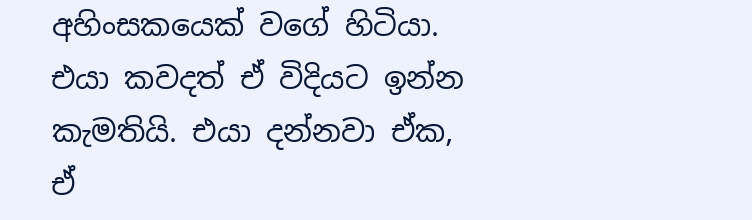අහිංසකයෙක් වගේ හිටියා. එයා කවදත් ඒ විදියට ඉන්න කැමතියි. එයා දන්නවා ඒක, ඒ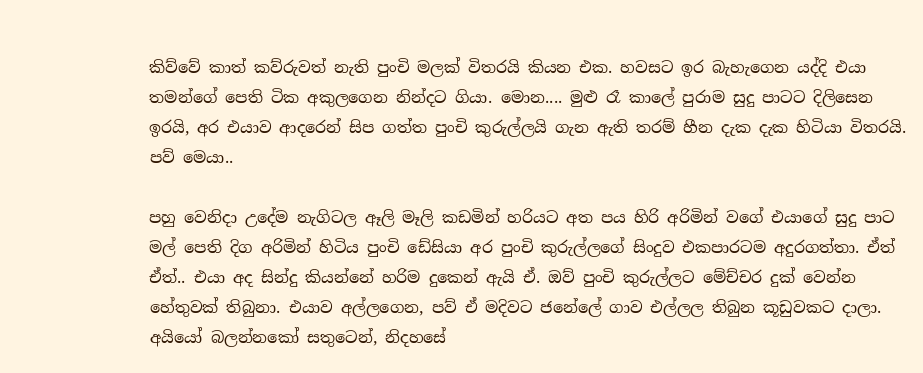කිව්වේ කාත් කව්රුවත් නැති පුංචි මලක් විතරයි කියන එක. හවසට ඉර බැහැගෙන යද්දි එයා තමන්ගේ පෙති ටික අකුලගෙන නින්දට ගියා. මොන.... මුළු රෑ කාලේ පුරාම සුදු පාටට දිලිසෙන ඉරයි, අර එයාව ආදරෙන් සිප ගත්ත පුංචි කුරුල්ලයි ගැන ඇති තරම් හීන දැක දැක හිටියා විතරයි. පව් මෙයා..

පහු වෙනිදා උදේම නැගිටල ඈලි මෑලි කඩමින් හරියට අත පය හිරි අරිමින් වගේ එයාගේ සුදු පාට මල් පෙති දිග අරිමින් හිටිය පුංචි ඩේසියා අර පුංචි කුරුල්ලගේ සිංදුව එකපාරටම අදුරගත්තා. ඒත් ඒත්.. එයා අද සින්දු කියන්නේ හරිම දුකෙන් ඇයි ඒ. ඔව් පුංචි කුරුල්ලට මේච්චර දුක් වෙන්න හේතුවක් තිබුනා. එයාව අල්ලගෙන, පව් ඒ මදිවට ජනේලේ ගාව එල්ලල තිබුන කූඩුවකට දාලා. අයියෝ බලන්නකෝ සතුටෙන්, නිදහසේ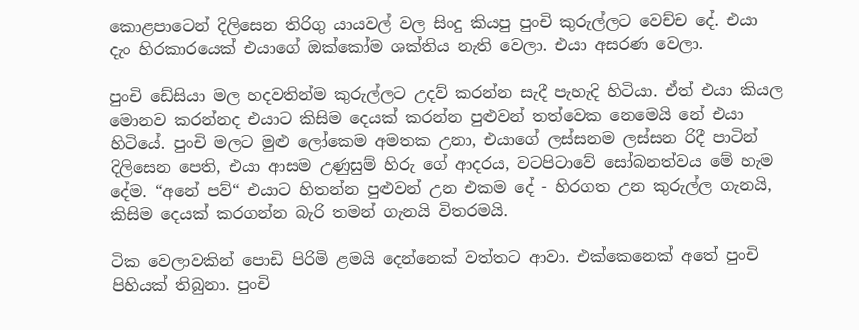කොළපාටෙන් දිලිසෙන තිරිගු යායවල් වල සිංදු කියපු පුංචි කුරුල්ලට වෙච්ච දේ. එයා දැං හිරකාරයෙක් එයාගේ ඔක්කෝම ශක්තිය නැති වෙලා. එයා අසරණ වෙලා.

පුංචි ඩේසියා මල හදවතින්ම කුරුල්ලට උදව් කරන්න සැදී පැහැදි හිටියා. ඒත් එයා කියල මොනව කරන්නද එයාට කිසිම දෙයක් කරන්න පුළුවන් තත්වෙක නෙමෙයි නේ එයා හිටියේ. පුංචි මලට මුළු ලෝකෙම අමතක උනා, එයාගේ ලස්සනම ලස්සන රිදී පාටින් දිලිසෙන පෙති, එයා ආසම උණුසුම් හිරු ගේ ආදරය, වටපිටාවේ සෝබනත්වය මේ හැම දේම. “අනේ පව්“ එයාට හිතන්න පුළුවන් උන එකම දේ - හිරගත උන කුරුල්ල ගැනයි, කිසිම දෙයක් කරගන්න බැරි තමන් ගැනයි විතරමයි.

ටික වෙලාවකින් පොඩි පිරිමි ළමයි දෙන්නෙක් වත්තට ආවා. එක්කෙනෙක් අතේ පුංචි පිහියක් තිබුනා. පුංචි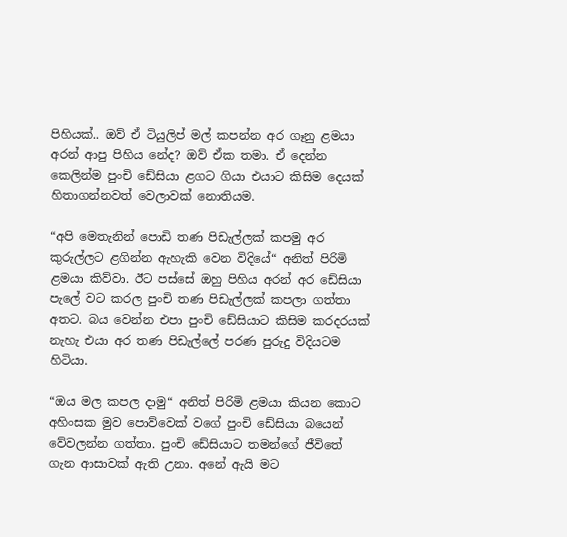පිහියක්.. ඔව් ඒ ටියුලිප් මල් කපන්න අර ගෑනු ළමයා අරන් ආපු පිහිය නේද? ඔව් ඒක තමා. ඒ දෙන්න කෙලින්ම පුංචි ඩේසියා ළගට ගියා එයාට කිසිම දෙයක් හිතාගන්නවත් වෙලාවක් නොතියම.

“අපි මෙතැනින් පොඩි තණ පිඩැල්ලක් කපමු අර කුරුල්ලට ළගින්න ඇහැකි වෙන විදියේ“ අනිත් පිරිමි ළමයා කිව්වා. ඊට පස්සේ ඔහු පිහිය අරන් අර ඩේසියා පැලේ වට කරල පුංචි තණ පිඩැල්ලක් කපලා ගත්තා අතට. බය වෙන්න එපා පුංචි ඩේසියාට කිසිම කරදරයක් නැහැ එයා අර තණ පිඩැල්ලේ පරණ පුරුදු විදියටම හිටියා.

“ඔය මල කපල දාමු“ අනිත් පිරිමි ළමයා කියන කොට අහිංසක මුව පොව්වෙක් වගේ පුංචි ඩේසියා බයෙන් වේවලන්න ගත්තා. පුංචි ඩේසියාට තමන්ගේ ජීවිතේ ගැන ආසාවක් ඇති උනා. අනේ ඇයි මට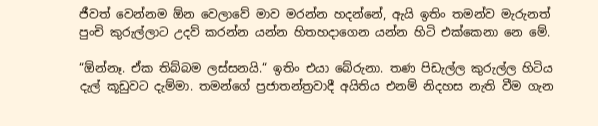ජීවත් වෙන්නම ඕන වෙලාවේ මාව මරන්න හදන්නේ, ඇයි ඉතිං තමන්ව මැරුනත් පුංචි කුරුල්ලාට උදව් කරන්න යන්න හිතහදාගෙන යන්න හිටි එක්කෙනා නෙ මේ.

“ඕන්නෑ. ඒක තිබ්බම ලස්සනයි.“ ඉතිං එයා බේරුනා. තණ පිඩැල්ල කුරුල්ල හිටිය දැල් කූඩුවට දැම්මා. තමන්ගේ ප්‍රජාතන්ත්‍රවාදී අයිතිය එනම් නිදහස නැති වීම ගැන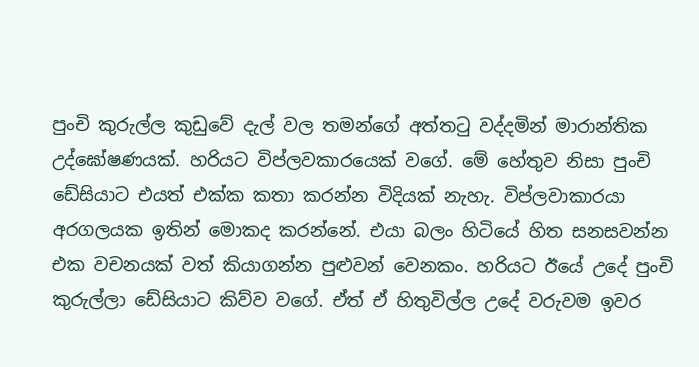පුංචි කුරුල්ල කුඩුවේ දැල් වල තමන්ගේ අත්තටු වද්දමින් මාරාන්තික උද්ඝෝෂණයක්. හරියට විප්ලවකාරයෙක් වගේ. මේ හේතුව නිසා පුංචි ඩේසියාට එයත් එක්ක කතා කරන්න විදියක් නැහැ. විප්ලවාකාරයා අරගලයක ඉතින් මොකද කරන්නේ. එයා බලං හිටියේ හිත සනසවන්න එක වචනයක් වත් කියාගන්න පුළුවන් වෙනකං. හරියට ඊයේ උදේ පුංචි කුරුල්ලා ඩේසියාට කිව්ව වගේ. ඒත් ඒ හිතුවිල්ල උදේ වරුවම ඉවර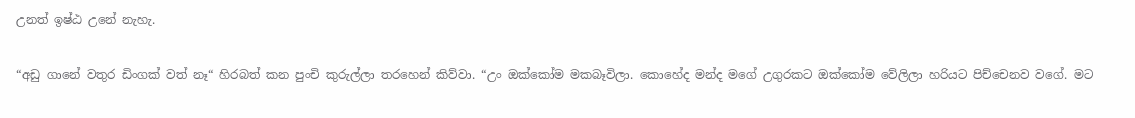උනත් ඉෂ්ඨ උනේ නැහැ.

“අඩු ගානේ වතුර ඩිංගක් වත් නෑ“ හිරබත් කන පුංචි කුරුල්ලා තරහෙන් කිව්වා. “උං ඔක්කෝම මකබෑවිලා. කොහේද මන්ද මගේ උගුරකට ඔක්කෝම වේලිලා හරියට පිච්චෙනව වගේ. මට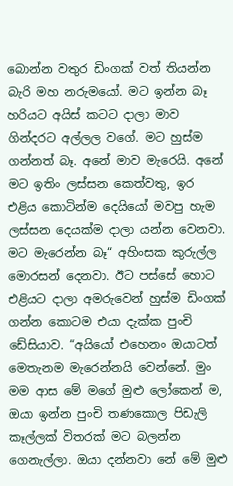බොන්න වතුර ඩිංගක් වත් තියන්න බැරි මහ නරුමයෝ. මට ඉන්න බෑ හරියට අයිස් කටට දාලා මාව ගින්දරට අල්ලල වගේ. මට හුස්ම ගන්නත් බෑ. අනේ මාව මැරෙයි. අනේ මට ඉතිං ලස්සන කෙත්වතු, ඉර එළිය කොටින්ම දෙයියෝ මවපු හැම ලස්සන දෙයක්ම දාලා යන්න වෙනවා. මට මැරෙන්න බෑ“ අහිංසක කුරුල්ල මොරසන් දෙනවා. ඊට පස්සේ හොට එළියට දාලා අමරුවෙන් හුස්ම ඩිංගක් ගන්න කොටම එයා දැක්ක පුංචි ඩේසියාව. “අයියෝ එහෙනං ඔයාටත් මෙතැනම මැරෙන්නයි වෙන්නේ. මුං මම ආස මේ මගේ මුළු ලෝකෙන් ම, ඔයා ඉන්න පුංචි තණකොල පිඩැලි කෑල්ලක් විතරක් මට බලන්න ගෙනැල්ලා. ඔයා දන්නවා නේ මේ මුළු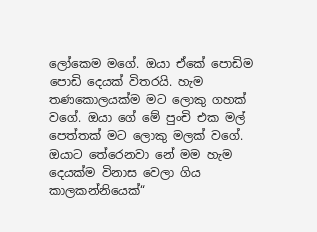ලෝකෙම මගේ. ඔයා ඒකේ පොඩිම පොඩි දෙයක් විතරයි. හැම තණකොලයක්ම මට ලොකු ගහක් වගේ. ඔයා ගේ මේ පුංචි එක මල් පෙත්තක් මට ලොකු මලක් වගේ. ඔයාට තේරෙනවා නේ මම හැම දෙයක්ම විනාස වෙලා ගිය කාලකන්නියෙක්“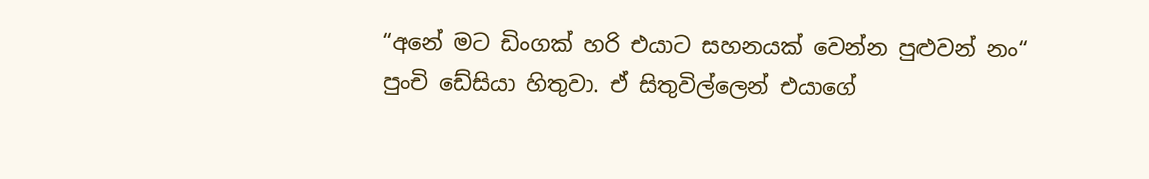“අනේ මට ඩිංගක් හරි එයාට සහනයක් වෙන්න පුළුවන් නං“ පුංචි ඩේසියා හිතුවා. ඒ සිතුවිල්ලෙන් එයාගේ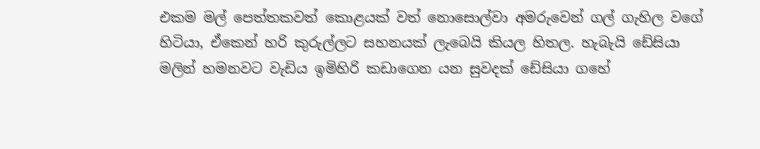එකම මල් පෙත්තකවත් කොළයක් වත් නොසොල්වා අමරුවෙන් ගල් ගැහිල වගේ හිටියා, ඒකෙන් හරි කුරුල්ලට සහනයක් ලැබෙයි කියල හිතල. හැබැයි ඩේසියා මලින් හමනවට වැඩිය ඉමිහිරි කඩාගෙන යන සුවදක් ඩේසියා ගහේ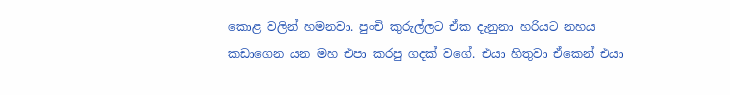කොළ වලින් හමනවා. පුංචි කුරුල්ලට ඒක දැනුනා හරියට නහය කඩාගෙන යන මහ එපා කරපු ගදක් වගේ. එයා හිතුවා ඒකෙන් එයා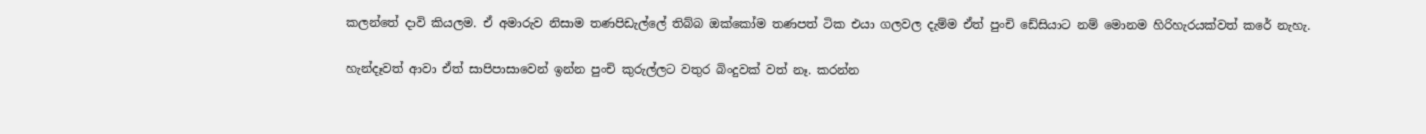කලන්තේ දාවි කියලම. ඒ අමාරුව නිසාම තණපිඩැල්ලේ තිබ්බ ඔක්කෝම තණපත් ටික එයා ගලවල දැම්ම ඒත් පුංචි ඩේසියාට නම් මොනම හිරිහැරයක්වත් කරේ නැහැ.

හැන්දෑවත් ආවා ඒත් සාපිපාසාවෙන් ඉන්න පුංචි කුරුල්ලට වතුර බිංදුවක් වත් නෑ. කරන්න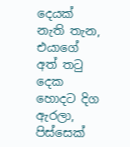දෙයක් නැති තැන, එයාගේ අත් තටු දෙක හොදට දිග ඇරලා, පිස්සෙක්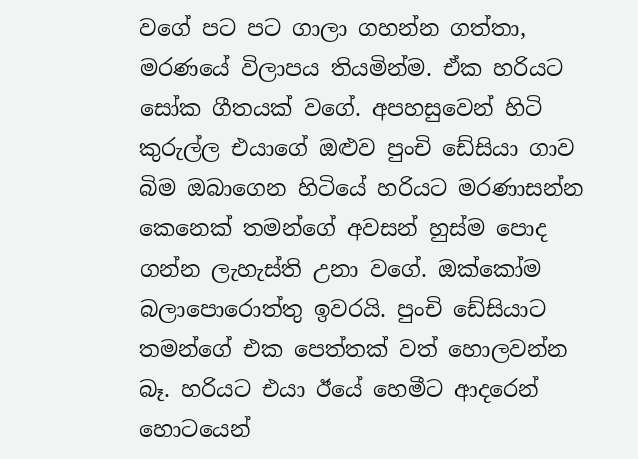වගේ පට පට ගාලා ගහන්න ගත්තා, මරණයේ විලාපය තියමින්ම. ඒක හරියට සෝක ගීතයක් වගේ. අපහසුවෙන් හිටි කුරුල්ල එයා‍ගේ ඔළුව පුංචි ඩේසියා ගාව බිම ඔබාගෙන හිටියේ හරියට මරණාසන්න කෙනෙක් තමන්ගේ අවසන් හුස්ම පොද ගන්න ලැහැස්ති උනා වගේ. ඔක්කෝම බලාපොරොත්තු ඉවරයි. පුංචි ඩේසියාට තමන්ගේ එක පෙත්තක් වත් හොලවන්න බෑ. හරියට එයා ඊයේ හෙමීට ආදරෙන් හොටයෙන්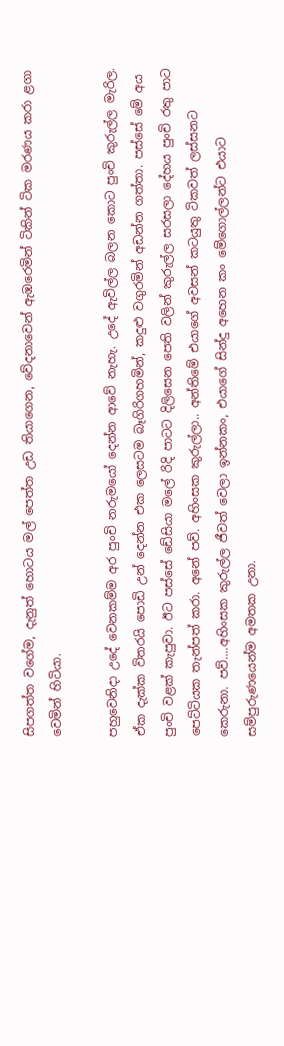සිපගත්ත වගේම, දැනුත් හොටය මල් පෙත්ත උඩ තියාගෙන, වේදනාවෙන් ඇඹරෙමින් ටිකින් ටික මරණය කරා ළගා වෙමින් හිටියා.

පහුවෙනිදා උදේ වෙනකම්ම අර පුංචි නරුමයෝ දෙන්න ආවේ නැහැ. උදේ ඇවිල්ල බලන කොට පුංචි කුරුල්ල මැරිල. ඒක දැක්ක විතරයි පොඩි උන් දෙන්න එක ලෙසටම බෑගිරිගහමින්, කදුළු වගුරමින් අඩන්න ගත්තා. පස්සේ මේ අය පුංචි වළක් කැපුවා. ඊට පස්සේ ඩේසියා මලේ රිදි පාටට දිලිසෙන පෙති වලින් කුරුල්ල සරසලා දේහය පුංචි රතු පාට පෙට්ටියක තැන්පත් කරා. අනේ පව්. අහිංසක කුරුල්ලා.. අන්තිමේ එයාගේ අවසන් කටයුතු ටිකවත් ලස්සනට කෙරුනා. පව්....අහිංසක කුරුල්ල ජීවත් වෙලා ඉන්නකං, එයාගේ සින්දු අහෙන කං මේගොල්ලන්ට එයාට සම්පුරුණයෙන්ම අමතක උනා.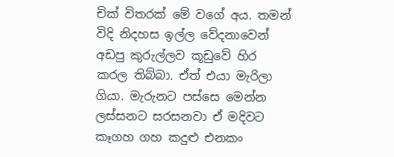චික් විතරක් මේ වගේ අය. තමන් විදි නිදහස ඉල්ල වේදනාවෙන් අඩපු කුරුල්ලව කූඩුවේ හිර කරල තිබ්බා. ඒත් එයා මැරිලා ගියා. මැරුනට පස්සෙ මෙන්න ලස්සනට සරසනවා ඒ මදිවට කෑගහ ගහ කදුළු එනකං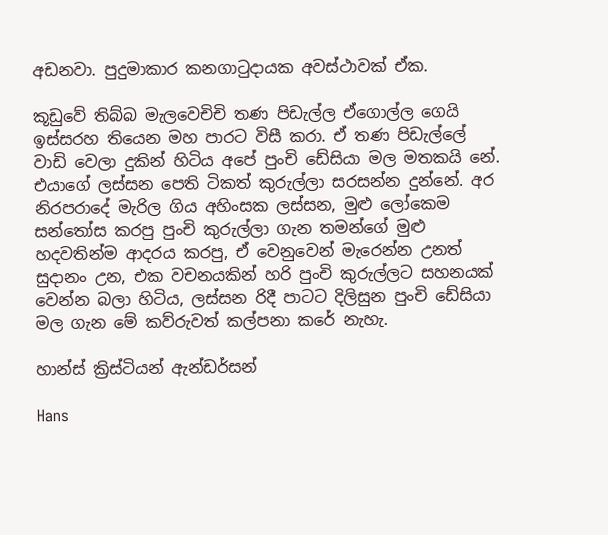අඩනවා. පුදුමාකාර කනගාටුදායක අවස්ථාවක් ඒක.

කූඩුවේ තිබ්බ මැලවෙචිචි තණ පිඩැල්ල ඒගොල්ල ගෙයි ඉස්සරහ තියෙන මහ පාරට විසී කරා. ඒ තණ පිඩැල්ලේ වාඩි වෙලා දුකින් හිටිය අපේ පුංචි ඩේසියා මල මතකයි නේ. එයාගේ ලස්සන පෙති ටිකත් කුරුල්ලා සරසන්න දුන්නේ. අර නිරපරාදේ මැරිල ගිය අහිංසක ලස්සන, මුළු ලෝකෙම සන්තෝස කරපු පුංචි කුරුල්ලා ගැන තමන්ගේ මුළු හදවතින්ම ආදරය කරපු, ඒ වෙනුවෙන් මැරෙන්න උනත් සුදානං උන, එක වචනයකින් හරි පුංචි කුරුල්ලට සහනයක් වෙන්න බලා හිටිය, ලස්සන රිදී පාටට දිලිසුන පුංචි ඩේසියා මල ගැන මේ කව්රුවත් කල්පනා කරේ නැහැ.

හාන්ස් ක්‍රිස්ටියන් ඇන්ඩර්සන්

Hans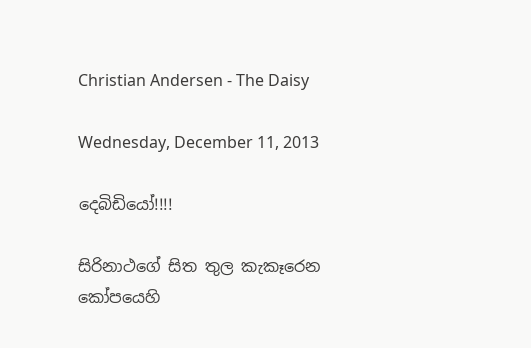Christian Andersen - The Daisy

Wednesday, December 11, 2013

දෙබිඩියෝ!!!!

සිරිනාථගේ සිත තුල කැකෑරෙන කෝපයෙහි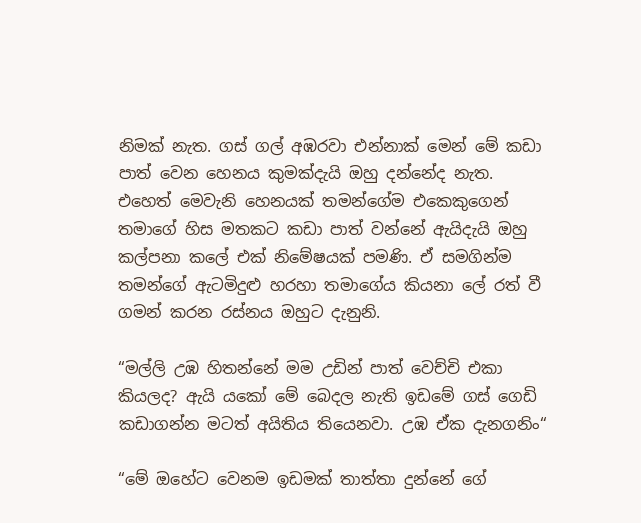නිමක් නැත. ගස් ගල් අඹරවා එන්නාක් මෙන් මේ කඩා පාත් වෙන හෙනය කුමක්දැයි ඔහු දන්නේද නැත. එහෙත් මෙවැනි හෙනයක් තමන්ගේම එකෙකුගෙන් තමාගේ හිස මතකට කඩා පාත් වන්නේ ඇයිදැයි ඔහු කල්පනා කලේ එක් නිමේෂයක් පමණි. ඒ සමගින්ම තමන්ගේ ඇටමිදුළු හරහා තමාගේය කියනා ලේ රත් වී ගමන් කරන රස්නය ඔහුට දැනුනි.

“මල්ලි උඹ හිතන්නේ මම උඩින් පාත් වෙච්චි එකා කියලද? ඇයි යකෝ මේ බෙදල නැති ඉඩමේ ගස් ගෙඩි කඩාගන්න මටත් අයිතිය තියෙනවා. උඹ ඒක දැනගනිං“

“මේ ඔහේට වෙනම ඉඩමක් තාත්තා දුන්නේ ගේ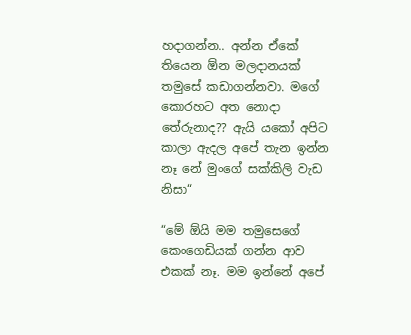හදාගන්න.. අන්න ඒකේ තියෙන ඕන මලදානයක් තමුසේ කඩාගන්නවා. මගේ කොරහට අත නොදා තේරුනාද?? ඇයි යකෝ අපිට කාලා ඇදල අපේ තැන ඉන්න නෑ නේ මුංගේ සක්කිලි වැඩ නිසා“

“මේ ඕයි මම තමුසෙගේ කෙංගෙඩියක් ගන්න ආව එකක් නෑ. මම ඉන්නේ අපේ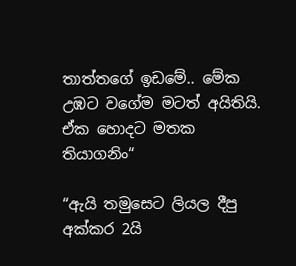තාත්තගේ ඉඩමේ.. මේක උඹට වගේම මටත් අයිතියි. ඒක හොදට මතක තියාගනිං“

“ඇයි තමුසෙට ලියල දීපු අක්කර 2යි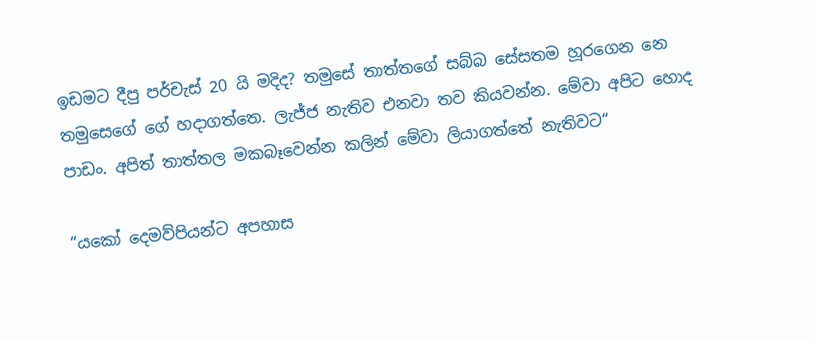ඉඩමට දීපු පර්චැස් 20 යි මදිද? තමුසේ තාත්තගේ සබ්බ සේසතම හූරගෙන නෙ තමුසෙගේ ගේ හදාගත්තෙ. ලැජ්ජ නැතිව එනවා තව කියවන්න. මේවා අපිට හොද පාඩං. අපිත් තාත්තල මකබෑවෙන්න කලින් මේවා ලියාගත්තේ නැතිවට“

“යකෝ දෙමව්පියන්ට අපහාස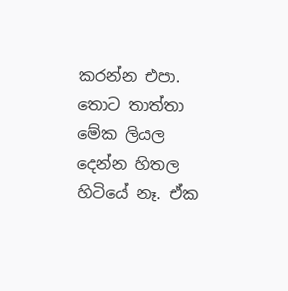කරන්න එපා. තොට තාත්තා මේක ලියල දෙන්න හිතල හිටියේ නෑ. ඒක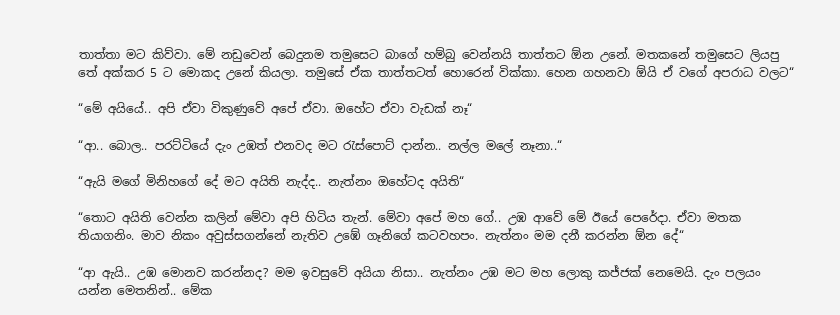තාත්තා මට කිව්වා. මේ නඩුවෙන් බෙදුනම තමුසෙට බාගේ හම්බු වෙන්නයි තාත්තට ඕන උනේ. මතකනේ තමුසෙට ලියපු තේ අක්කර 5 ට මොකද උනේ කියලා. තමුසේ ඒක තාත්තටත් හොරෙන් වික්කා. හෙන ගහනවා ඕයි ඒ වගේ අපරාධ වලට“

“මේ අයියේ.. අපි ඒවා විකුණුවේ අපේ ඒවා. ඔහේට ඒවා වැඩක් නෑ“

“ආ.. බොල.. පරට්ටියේ දැං උඹත් එනවද මට රැස්පොට් දාන්න.. නල්ල මලේ නෑනා..“

“ඇයි මගේ මිනිහගේ දේ මට අයිති නැද්ද.. නැත්නං ඔහේටද අයිති“

“තොට අයිති වෙන්න කලින් මේවා අපි හිටිය තැන්. මේවා අපේ මහ ගේ.. උඹ ආවේ මේ ඊයේ පෙරේදා. ඒවා මතක තියාගනිං. මාව නිකං අවුස්සගන්නේ නැතිව උඹේ ගෑනිගේ කටවහපං. නැත්නං මම දනී කරන්න ඕන දේ“

“ආ ඇයි.. උඹ මොනව කරන්නද? මම ඉවසුවේ අයියා නිසා.. නැත්නං උඹ මට මහ ලොකු කජ්ජක් නෙමෙයි. දැං පලයං යන්න මෙතනින්.. මේක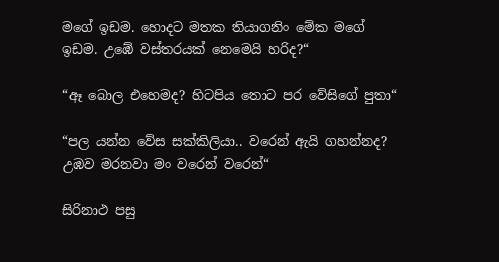මගේ ඉඩම. හොදට මතක තියාගනිං මේක මගේ ඉඩම. උඹේ වස්තරයක් නෙමෙයි හරිද?“

“ඈ බොල එහෙමද? හිටපිය තොට පර වේසිගේ පුතා“

“පල යන්න වේස සක්කිලියා.. වරෙන් ඇයි ගහන්නද? උඹව මරනවා මං වරෙන් වරෙන්“

සිරිනාථ පසු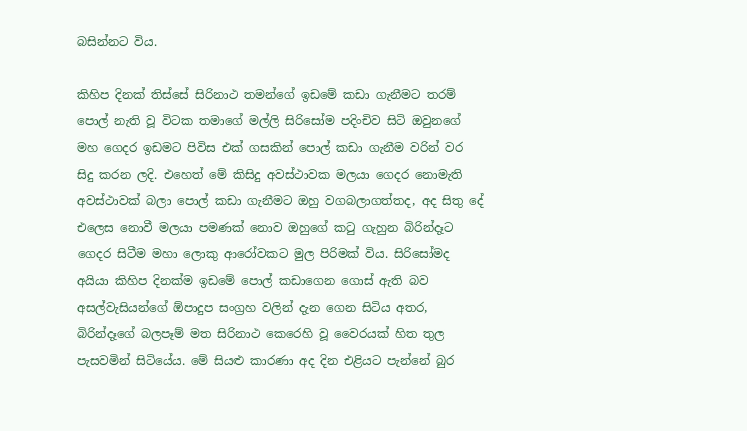බසින්නට විය.

කිහිප දිනක් තිස්සේ සිරිනාථ තමන්ගේ ඉඩමේ කඩා ගැනීමට තරම් පොල් නැති වූ විටක තමාගේ මල්ලි සිරිසෝම පදිංචිව සිටි ඔවුනගේ මහ ගෙදර ඉඩමට පිවිස එක් ගසකින් පොල් කඩා ගැනීම වරින් වර සිදු කරන ලදි. එහෙත් මේ කිසිදු අවස්ථාවක මලයා ගෙදර නොමැති අවස්ථාවක් බලා පොල් කඩා ගැනීමට ඔහු වගබලාගත්තද, අද සිතු දේ එලෙස නොවී මලයා පමණක් නොව ඔහුගේ කටු ගැහුන බිරින්දෑට ගෙදර සිටීම මහා ලොකු ආරෝවකට මුල පිරිමක් විය. සිරිසෝමද අයියා කිහිප දිනක්ම ඉඩමේ පොල් කඩාගෙන ගොස් ඇති බව අසල්වැසියන්ගේ ඕපාදුප සංග්‍රහ වලින් දැන ගෙන සිටිය අතර, බිරින්දෑගේ බලපෑම් මත සිරිනාථ කෙරෙහි වූ වෛරයක් හිත තුල පැසවමින් සිටියේය. මේ සියළු කාරණා අද දින එළියට පැන්නේ බුර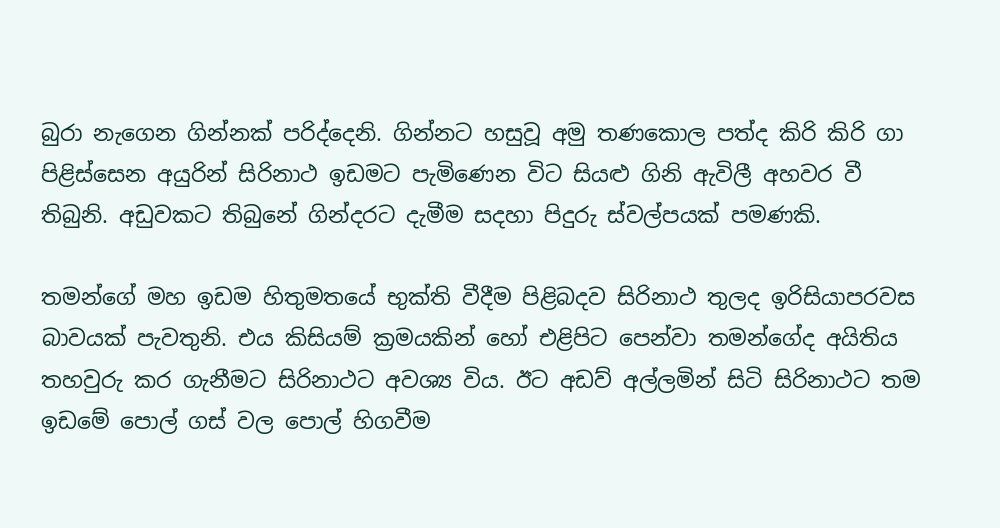බුරා නැගෙන ගින්නක් පරිද්දෙනි. ගින්නට හසුවූ අමු තණකොල පත්ද කිරි කිරි ගා පිළිස්සෙන අයුරින් සිරිනාථ ඉඩමට පැමිණෙන විට සියළු ගිනි ඇවිලී අහවර වී තිබුනි. අඩුවකට තිබුනේ ගින්දරට දැමීම සදහා පිදුරු ස්වල්පයක් පමණකි.

තමන්ගේ මහ ඉඩම හිතුමතයේ භුක්ති වීදීම පිළිබදව සිරිනාථ තුලද ඉරිසියාපරවස බාවයක් පැවතුනි. එය කිසියම් ක්‍රමයකින් හෝ එළිපිට පෙන්වා තමන්ගේද අයිතිය තහවුරු කර ගැනීමට සිරිනාථට අවශ්‍ය විය. ඊට අඩව් අල්ලමින් සිටි සිරිනාථට තම ඉඩමේ පොල් ගස් වල පොල් හිගවීම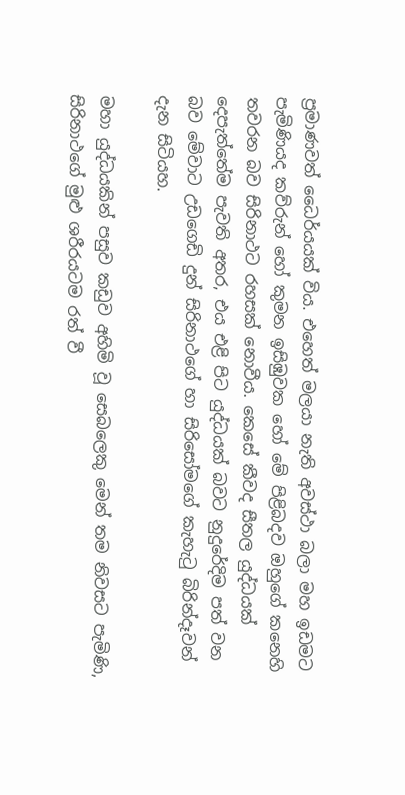ප්‍රමාණවත් ධෛර්යයක් විය. එහෙත් මලයා නැති අවස්ථා බලා මහ ඉඩමට පැමිණියද කව්රුන් හෝ කුමන ඉසිඹුවක හෝ මේ පිළිබදව ඔහුගේ කනෙහි තවරන බව සිරිනාථට රහසක් නොවීය. කෙසේ කීවද සීතල යුද්ධයක් දෙපැත්තේම පැවති අතර, එය එළි පිට යුද්ධයක් බවට නුදුරේදිම පත් වන බව මේවාට උඩගෙඩි දුන් සිරිනාථගේ හා සිරිසෝමගේ කැහැටු බිරින්දෑවන් දැන සිටියහ.

මහා යුද්ධයකින් පසුව කඩුව අහිමි වූ සෙබලෙකු මෙන් තම නිවසට පැමිණි, සිරිනාථගේ මුළු ශරීරයටම රත් වී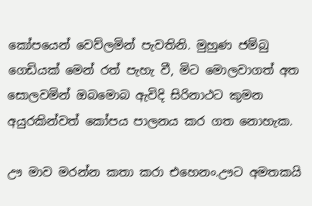කෝපයෙන් වෙව්ලමින් පැවතිනි. මුහුණ ජම්බු ගෙඩියක් මෙන් රත් පැහැ වී, මිට මොලවාගත් අත සොලවමින් ඔබමොබ ඇවිදි සිරිනාථට කුමන අයුරකින්වත් කෝපය පාලනය කර ගත නොහැක.

ඌ මාව මරන්න කතා කරා එහෙනං.ඌට අමතකයි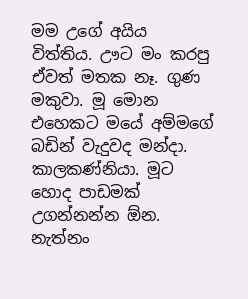මම උගේ අයිය විත්තිය. ඌට මං කරපු ඒවත් මතක නෑ. ගුණ මකුවා. මූ මොන එහෙකට මයේ අම්මගේ බඩින් වැදුවද මන්දා. කාලකණ්නියා. මූට හොද පාඩමක් උගන්නන්න ඕන. නැත්නං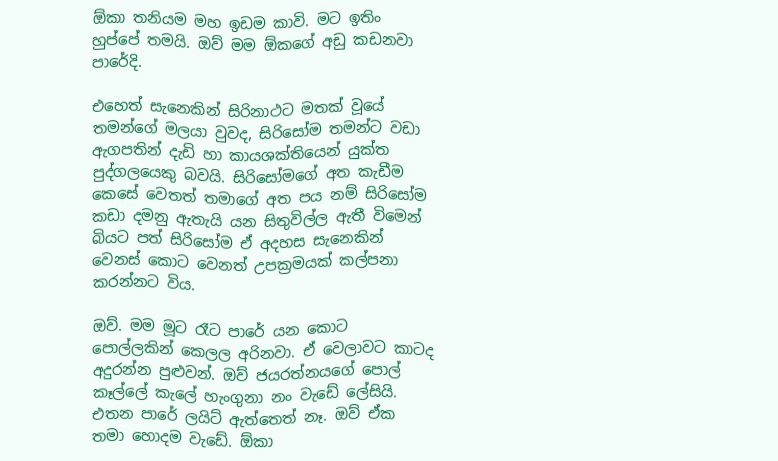ඕකා තනියම මහ ඉඩම කාවි. මට ඉතිං හුප්පේ තමයි. ඔව් මම ඕකගේ අඩු කඩනවා පාරේදි.

එහෙත් සැනෙකින් සිරිනාථට මතක් වූයේ තමන්ගේ මලයා වුවද, සිරිසෝම තමන්ට වඩා ඇගපතින් දැඩි හා කායශක්තියෙන් යුක්ත පුද්ගලයෙකු බවයි. සිරිසෝමගේ අත කැඩීම කෙසේ වෙතත් තමාගේ අත පය නම් සිරිසෝම කඩා දමනු ඇතැයි යන සිතුවිල්ල ඇතී විමෙන් බියට පත් සිරිසෝම ඒ අදහස සැනෙකින් වෙනස් කොට වෙනත් උපක්‍රමයක් කල්පනා කරන්නට විය.

ඔව්. මම මූට රෑට පාරේ යන කොට පොල්ලකින් කෙලල අරිනවා. ඒ වෙලාවට කාටද අදුරන්න පුළුවන්. ඔව් ජයරත්නයගේ පොල් කෑල්ලේ කැලේ හැංගුනා නං වැඩේ ලේසියි. එතන පාරේ ලයිට් ඇත්තෙත් නෑ. ඔව් ඒක තමා හොදම වැඩේ. ඕකා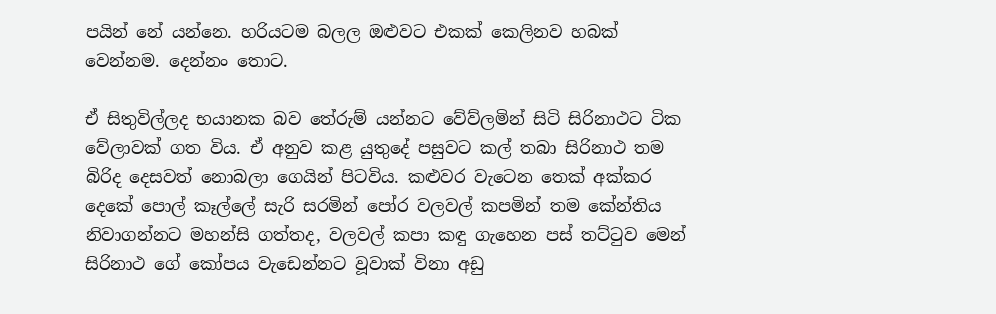පයින් නේ යන්නෙ. හරියටම බලල ඔළුවට එකක් කෙලිනව හබක් වෙන්නම. දෙන්නං තොට.

ඒ සිතුවිල්ලද භයානක බව තේරුම් යන්නට වේව්ලමින් සිටි සිරිනාථට ටික වේලාවක් ගත විය. ඒ අනුව කළ යුතුදේ පසුවට කල් තබා සිරිනාථ තම බිරිද දෙසවත් නොබලා ගෙයින් පිටවිය. කළුවර වැටෙන තෙක් අක්කර දෙකේ පොල් කෑල්ලේ සැරි සරමින් පෝර වලවල් කපමින් තම කේන්තිය නිවාගන්නට මහන්සි ගත්තද, වලවල් කපා කඳු ගැහෙන පස් තට්ටුව මෙන් සිරිනාථ ගේ කෝපය වැඩෙන්නට වූවාක් විනා අඩු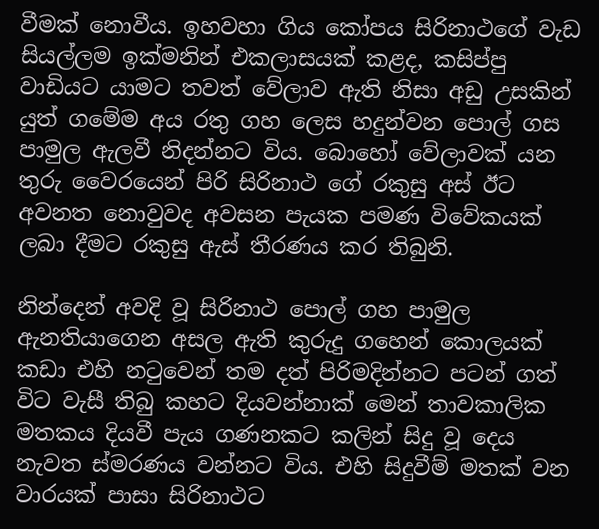වීමක් නොවීය. ඉහවහා ගිය කෝපය සිරිනාථගේ වැඩ සියල්ලම ඉක්මනින් එකලාසයක් කළද, කසිප්පු වාඩියට යාමට තවත් වේලාව ඇති නිසා අඩු උසකින් යුත් ගමේම අය රතු ගහ ලෙස හදුන්වන පොල් ගස පාමුල ඇලවී නිදන්නට විය. බොහෝ වේලාවක් යන තුරු වෛරයෙන් පිරි සිරිනාථ ගේ රකුසු අස් ඊට අවනත නොවුවද අවසන පැයක පමණ විවේකයක් ලබා දීමට රකුසු ඇස් තීරණය කර තිබුනි.

නින්දෙන් අවදි වූ සිරිනාථ පොල් ගහ පාමුල ඇනතියාගෙන අසල ඇති කුරුදු ගහෙන් කොලයක් කඩා එහි නටුවෙන් තම දත් පිරිමදින්නට පටන් ගත් විට වැසී තිබු කහට දියවන්නාක් මෙන් තාවකාලික මතකය දියවී පැය ගණනකට කලින් සිදු වූ දෙය නැවත ස්මරණය වන්නට විය. එහි සිදුවීම් මතක් වන වාරයක් පාසා සිරිනාථට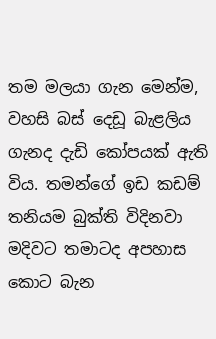තම මලයා ගැන මෙන්ම, වහසි බස් දෙඩූ බැළලිය ගැනද දැඩි කෝපයක් ඇති විය. තමන්ගේ ඉඩ කඩම් තනියම බුක්ති විදිනවා මදිවට තමාටද අපහාස කොට බැන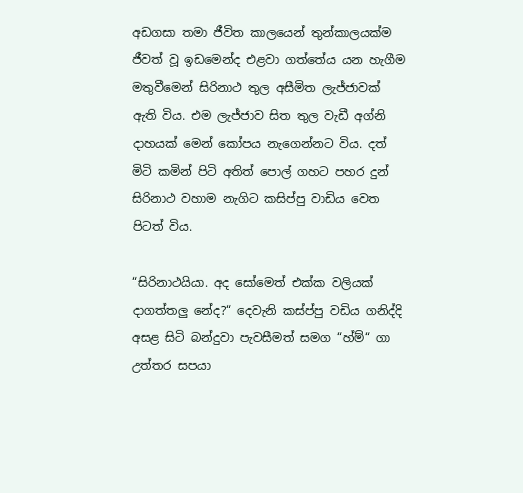අඩගසා තමා ජීවිත කාලයෙන් තුන්කාලයක්ම ජීවත් වූ ඉඩමෙන්ද එළවා ගත්තේය යන හැගීම මතුවීමෙන් සිරිනාථ තුල අසීමිත ලැජ්ජාවක් ඇති විය. එම ලැජ්ජාව සිත තුල වැඩී අග්නි දාහයක් මෙන් කෝපය නැගෙන්නට විය. දත් මිටි කමින් පිටි අතිත් පොල් ගහට පහර දුන් සිරිනාථ වහාම නැගිට කසිප්පු වාඩිය වෙත පිටත් විය.

“සිරිනාථයියා. අද සෝමෙත් එක්ක වලියක් දාගත්තලු නේද?“ දෙවැනි කස්ප්පු වඩිය ගනිද්දි අසළ සිටි බන්දුවා පැවසීමත් සමග “හ්ම්“ ගා උත්තර සපයා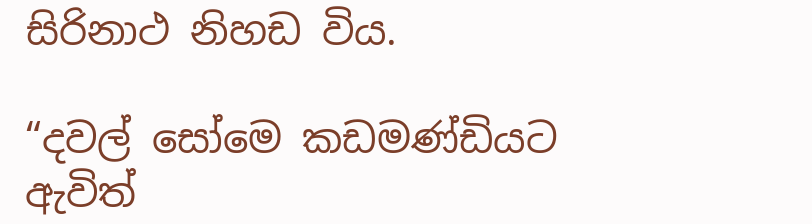සිරිනාථ නිහඩ විය.

“දවල් සෝමෙ කඩමණ්ඩියට ඇවිත්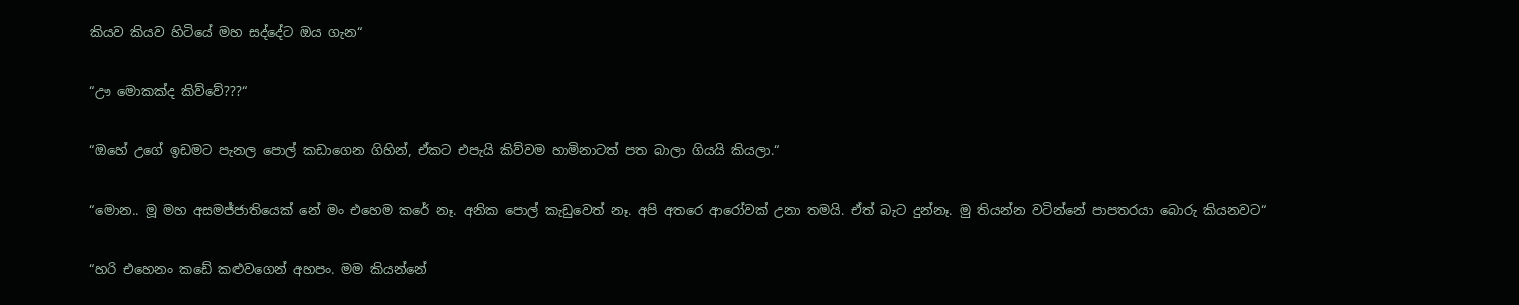කියව කියව හිටියේ මහ සද්දේට ඔය ගැන“

“ඌ මොකක්ද කිව්වේ???“

“ඔහේ උගේ ඉඩමට පැනල පොල් කඩාගෙන ගිහින්, ඒකට එපැයි කිව්වම හාමිනාටත් පත බාලා ගියයි කියලා.“

“මොන.. මූ මහ අසමජ්ජාතියෙක් නේ මං එහෙම කරේ නෑ. අනික පොල් කැඩුවෙත් නෑ. අපි අතරෙ ආරෝවක් උනා තමයි. ඒත් බැට දුන්නෑ. මු තියන්න වටින්නේ පාපතරයා බොරු කියනවට“

“හරි එහෙනං කඩේ කළුවගෙන් අහපං. මම කියන්නේ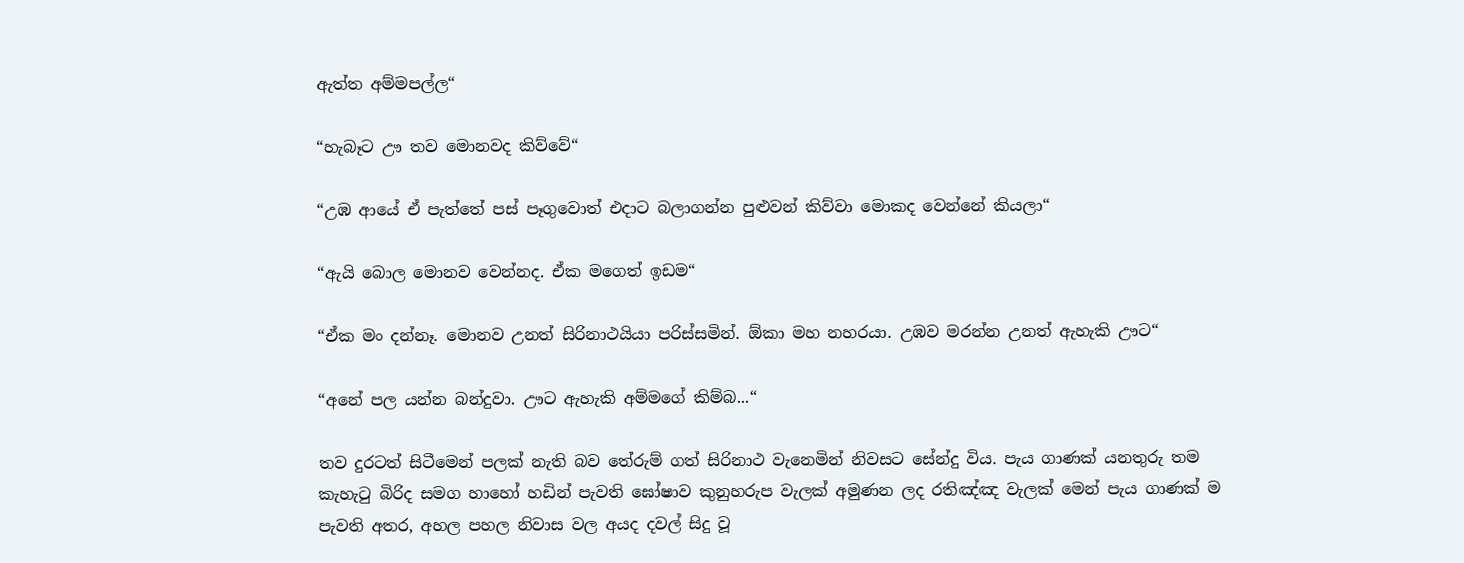ඇත්ත අම්මපල්ල“

“හැබෑට ඌ තව මොනවද කිව්වේ“

“උඹ ආයේ ඒ පැත්තේ පස් පෑගුවොත් එදාට බලාගන්න පුළුවන් කිව්වා මොකද වෙන්නේ කියලා“

“ඇයි බොල මොනව වෙන්නද. ඒක මගෙත් ඉඩම“

“ඒක මං දන්නෑ. මොනව උනත් සිරිනාථයියා පරිස්සමින්. ඕකා මහ නහරයා. උඹව මරන්න උනත් ඇහැකි ඌට“

“අනේ පල යන්න බන්දුවා. ඌට ඇහැකි අම්මගේ කිම්බ...“

තව දුරටත් සිටීමෙන් පලක් නැති බව තේරුම් ගත් සිරිනාථ වැනෙමින් නිවසට සේන්දු විය. පැය ගාණක් යනතුරු තම කැහැටු බිරිද සමග හාහෝ හඩින් පැවති ඝෝෂාව කුනුහරුප වැලක් අමුණන ලද රතිඤ්ඤ වැලක් මෙන් පැය ගාණක් ම පැවති අතර, අහල පහල නිවාස වල අයද දවල් සිදු වූ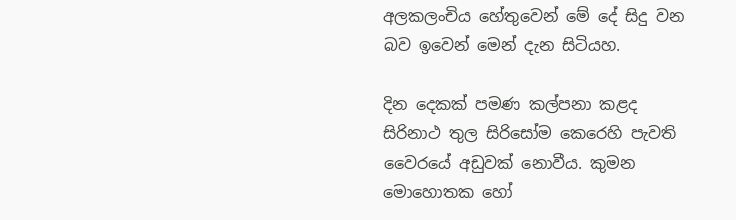අලකලංචිය හේතුවෙන් මේ දේ සිදු වන බව ඉවෙන් මෙන් දැන සිටියහ.

දින දෙකක් පමණ කල්පනා කළද සිරිනාථ තුල සිරිසෝම කෙරෙහි පැවති වෛරයේ අඩුවක් නොවීය. කුමන මොහොතක හෝ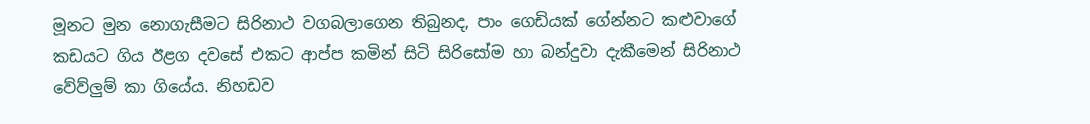මූනට මුන නොගැසීමට සිරිනාථ වගබලාගෙන තිබුනද, පාං ගෙඩියක් ගේන්නට කළුවාගේ කඩයට ගිය ඊළග දවසේ එකට ආප්ප කමින් සිටි සිරිසෝම හා බන්දුවා දැකීමෙන් සිරිනාථ වේව්ලුම් කා ගියේය. නිහඩව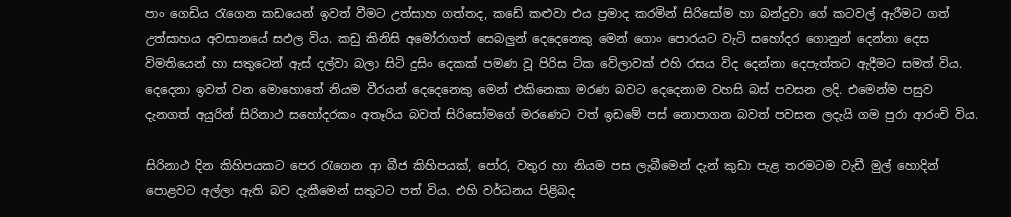පාං ගෙඩිය රැගෙන කඩයෙන් ඉවත් වීමට උත්සාහ ගත්තද, කඩේ කළුවා එය ප්‍රමාද කරමින් සිරිසෝම හා බන්දුවා ගේ කටවල් ඇරීමට ගත් උත්සාහය අවසානයේ සඵල විය. කඩු කිනිසි අමෝරාගත් සෙබලුන් දෙදෙනෙකු මෙන් ගොං පොරයට වැටි සහෝදර ගොනුන් දෙන්නා දෙස විමතියෙන් හා සතුටෙන් ඇස් දල්වා බලා සිටි දුසිං දෙකක් පමණ වූ පිරිස ටික වේලාවක් එහි රසය විද දෙන්නා දෙපැත්තට ඇදීමට සමත් විය. දෙදෙනා ඉවත් වන මොහොතේ නියම වීරයන් දෙදෙනෙකු මෙන් එකිනෙකා මරණ බවට දෙදෙනාම වහසි බස් පවසන ලදි. එමෙන්ම පසුව දැනගත් අයුරින් සිරිනාථ සහෝදරකං අතෑරිය බවත් සිරිසෝමගේ මරණෙට වත් ඉඩමේ පස් නොපාගන බවත් පවසන ලදැයි ගම පුරා ආරංචි විය.

සිරිනාථ දින කිහිපයකට පෙර රැගෙන ආ බීජ කිහිපයක්, පෝර, වතුර හා නියම පස ලැබීමෙන් දැන් කුඩා පැළ තරමටම වැඩී මුල් හොදින් පොළවට අල්ලා ඇති බව දැකීමෙන් සතුටට පත් විය. එහි වර්ධනය පිළිබද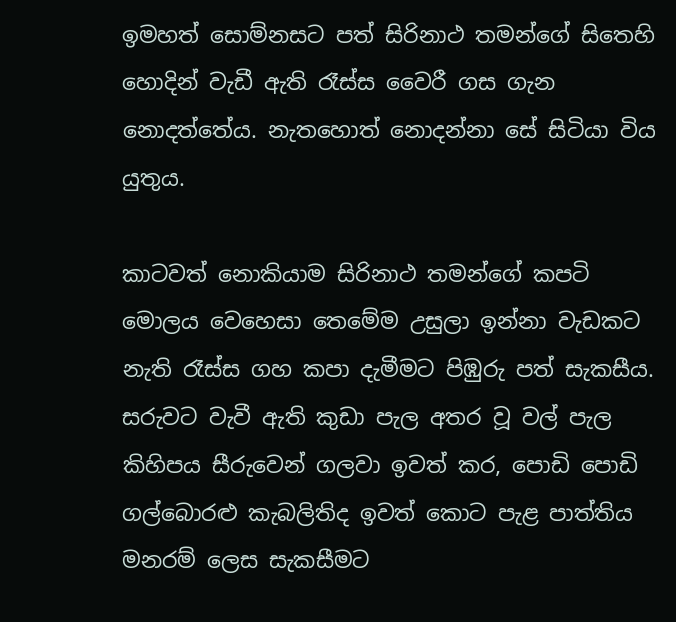ඉමහත් සොම්නසට පත් සිරිනාථ තමන්ගේ සිතෙහි හොදින් වැඩී ඇති රෑස්ස වෛරී ගස ගැන නොදත්තේය. නැතහොත් නොදන්නා සේ සිටියා විය යුතුය.

කාටවත් නොකියාම සිරිනාථ තමන්ගේ කපටි මොලය වෙහෙසා තෙමේම උසුලා ඉන්නා වැඩකට නැති රෑස්ස ගහ කපා දැමීමට පිඹුරු පත් සැකසීය. සරුවට වැවී ඇති කුඩා පැල අතර වූ වල් පැල කිහිපය සීරුවෙන් ගලවා ඉවත් කර, පොඩි පොඩි ගල්බොරළු කැබලිතිද ඉවත් කොට පැළ පාත්තිය මනරම් ලෙස සැකසීමට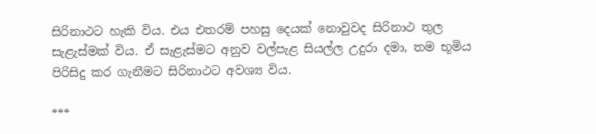සිරිනාථට හැකි විය. එය එතරම් පහසු දෙයක් නොවුවද සිරිනාථ තුල සැළැස්මක් විය. ඒ සැළැස්මට අනුව වල්පැළ සියල්ල උදුරා දමා, තම භූමිය පිරිසිදු කර ගැනීමට සිරිනාථට අවශ්‍ය විය.

***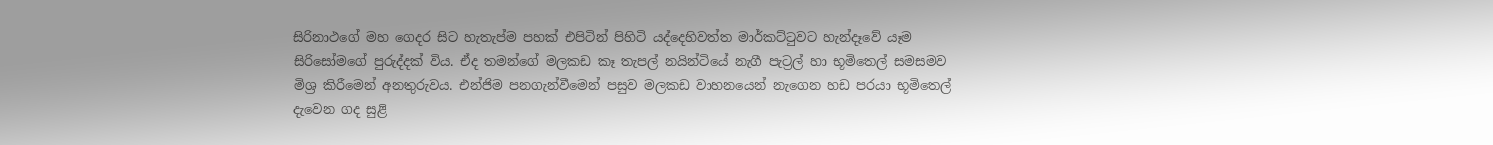සිරිනාථගේ මහ ගෙදර සිට හැතැප්ම පහක් එපිටින් පිහිටි යද්දෙහිවත්ත මාර්කට්ටුවට හැන්දෑවේ යෑම සිරිසෝමගේ පුරුද්දක් විය. ඒද තමන්ගේ මලකඩ කෑ තැපල් නයින්ටියේ නැගී පැට්‍රල් හා භූමිතෙල් සමසමව මිශ්‍ර කිරීමෙන් අනතුරුවය. එන්ජිම පනගැන්වීමෙන් පසුව මලකඩ වාහනයෙන් නැගෙන හඩ පරයා භූමිතෙල් දැවෙන ගද සුළි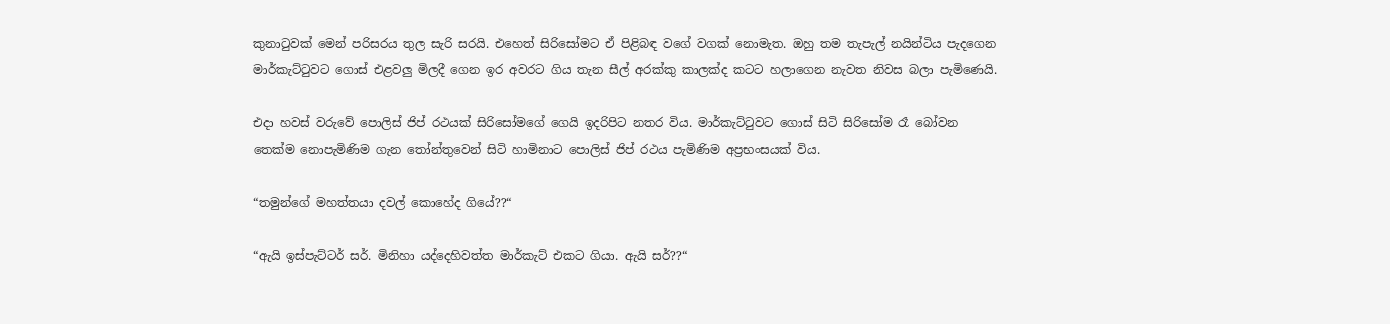කුනාටුවක් මෙන් පරිසරය තුල සැරි සරයි. එහෙත් සිරිසෝමට ඒ පිළිබඳ වගේ වගක් නොමැත. ඔහු තම තැපැල් නයින්ටිය පැදගෙන මාර්කැට්ටුවට ගොස් එළවලු මිලදී ගෙන ඉර අවරට ගිය තැන සීල් අරක්කු කාලක්ද කටට හලාගෙන නැවත නිවස බලා පැමිණෙයි.

එදා හවස් වරුවේ පොලිස් ජිප් රථයක් සිරිසෝමගේ ගෙයි ඉදරිපිට නතර විය. මාර්කැට්ටුවට ගොස් සිටි සිරිසෝම රෑ බෝවන තෙක්ම නොපැමිණිම ගැන තෝන්තුවෙන් සිටි හාමිනාට පොලිස් ජිප් රථය පැමිණිම අප්‍රභංසයක් විය.

“තමුන්ගේ මහත්තයා දවල් කොහේද ගියේ??“

“ඇයි ඉස්පැට්ටර් සර්. මිනිහා යද්දෙහිවත්ත මාර්කැට් එකට ගියා. ඇයි සර්??“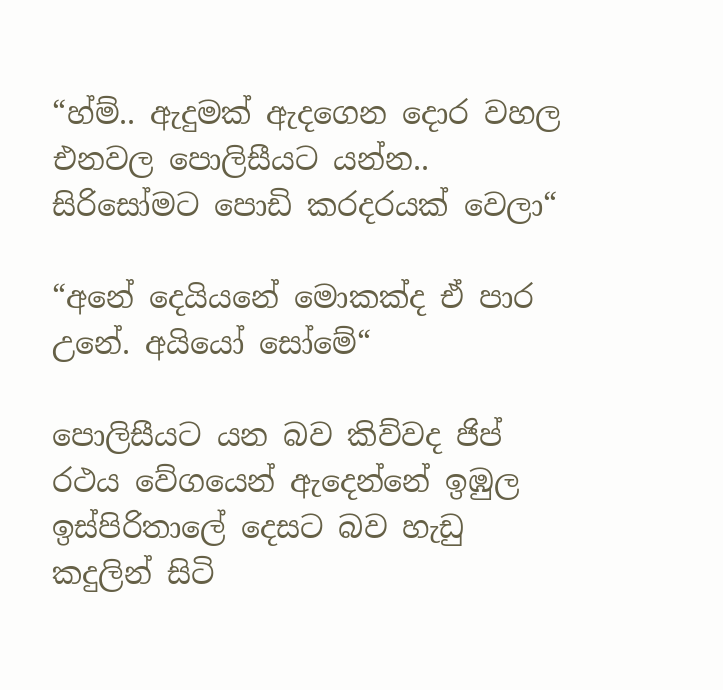“හ්ම්.. ඇදුමක් ඇදගෙන දොර වහල එනවල පොලිසීයට යන්න.. සිරිසෝමට පොඩි කරදරයක් වෙලා“

“අනේ දෙයියනේ මොකක්ද ඒ පාර උනේ. අයියෝ සෝමේ“

පොලිසීයට යන බව කිව්වද ජිප් රථය වේගයෙන් ඇදෙන්නේ ඉඹුල ඉස්පිරිතාලේ දෙසට බව හැඩු කදුලින් සිටි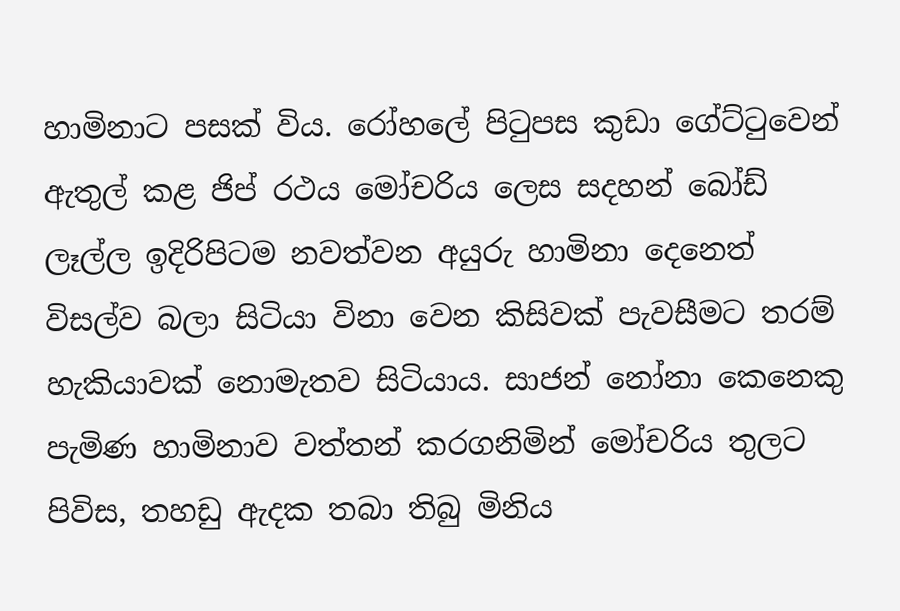හාමිනාට පසක් විය. රෝහලේ පිටුපස කුඩා ගේට්ටුවෙන් ඇතුල් කළ ජිප් රථය මෝචරිය ලෙස සදහන් බෝඩ් ලෑල්ල ඉදිරිපිටම නවත්වන අයුරු හාමිනා දෙනෙත් විසල්ව බලා සිටියා විනා වෙන කිසිවක් පැවසීමට තරම් හැකියාවක් නොමැතව සිටියාය. සාජන් නෝනා කෙනෙකු පැමිණ හාමිනාව වත්තන් කරගනිමින් මෝචරිය තුලට පිවිස, තහඩු ඇදක තබා තිබු මිනිය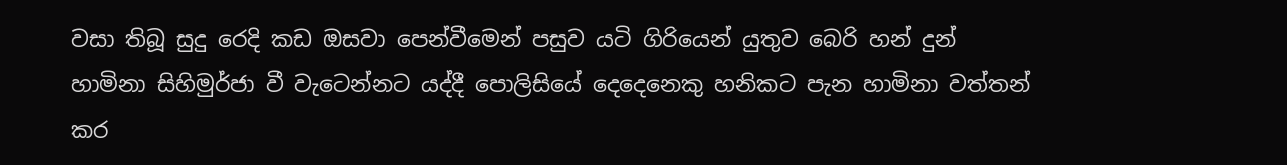වසා තිබූ සුදු රෙදි කඩ ඔසවා පෙන්වීමෙන් පසුව යටි ගිරියෙන් යුතුව බෙරි හන් දුන් හාමිනා සිහිමුර්ජා වී වැටෙන්නට යද්දී පොලිසියේ දෙදෙනෙකු හනිකට පැන හාමිනා වත්තන් කර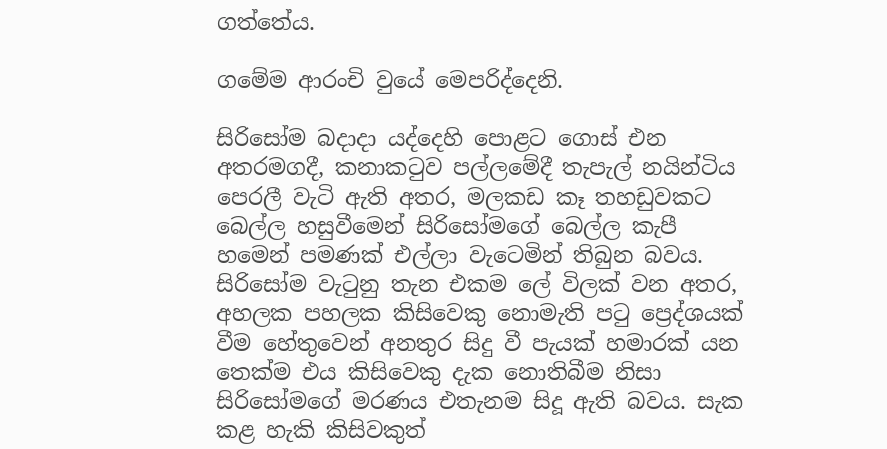ගත්තේය.

ගමේම ආරංචි වුයේ මෙපරිද්දෙනි.

සිරිසෝම බදාදා යද්දෙහි පොළට ගොස් එන අතරමගදී, කනාකටුව පල්ලමේදී තැපැල් නයින්ටිය පෙරලී වැටි ඇති අතර, මලකඩ කෑ තහඩුවකට බෙල්ල හසුවීමෙන් සිරිසෝමගේ බෙල්ල කැපී හමෙන් පමණක් එල්ලා වැටෙමින් තිබුන බවය. සිරිසෝම වැටුනු තැන එකම ලේ විලක් වන අතර, අහලක පහලක කිසිවෙකු නොමැති පටු ප්‍රෙද්ශයක් වීම හේතුවෙන් අනතුර සිදු වී පැයක් හමාරක් යන තෙක්ම එය කිසිවෙකු දැක නොතිබීම නිසා සිරිසෝමගේ මරණය එතැනම සිදූ ඇති බවය. සැක කළ හැකි කිසිවකුත්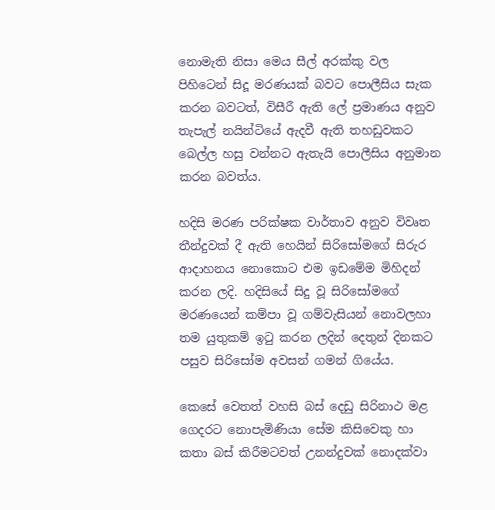නොමැති නිසා මෙය සීල් අරක්කු වල පිහිටෙන් සිදූ මරණයක් බවට පොලීසිය සැක කරන බවටත්, විසීරී ඇති ලේ ප්‍රමාණය අනුව තැපැල් නයින්ටියේ ඇදවී ඇති තහඩුවකට බෙල්ල හසු වන්නට ඇතැයි පොලීසිය අනුමාන කරන බවත්ය.

හදිසි මරණ පරික්ෂක වාර්තාව අනුව විවෘත තීන්දුවක් දී ඇති හෙයින් සිරිසෝමගේ සිරුර ආදාහනය නොකොට එම ඉඩමේම මිහිදන් කරන ලදි. හදිසියේ සිදු වූ සිරිසෝමගේ මරණයෙන් කම්පා වූ ගම්වැසියන් නොවලහා තම යුතුකම් ඉටු කරන ලදින් දෙතුන් දිනකට පසුව සිරිසෝම අවසන් ගමන් ගියේය.

කෙසේ වෙතත් වහසි බස් දෙඩු සිරිනාථ මළ ගෙදරට නොපැමිණියා සේම කිසිවෙකු හා කතා බස් කිරීමටවත් උනන්දුවක් නොදක්වා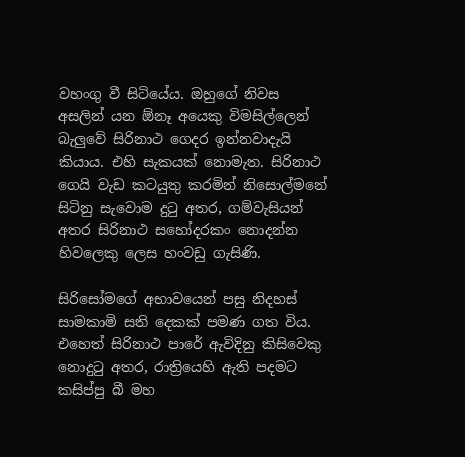වහංගු වී සිටියේය. ඔහුගේ නිවස අසලින් යන ඕනෑ අයෙකු විමසිල්ලෙන් බැලුවේ සිරිනාථ ගෙදර ඉන්නවාදැයි කියාය. එහි සැකයක් නොමැත. සිරිනාථ ගෙයි වැඩ කටයුතු කරමින් නිසොල්මනේ සිටිනු සැවොම දුටු අතර, ගම්වැසියන් අතර සිරිනාථ සහෝදරකං නොදන්න හිවලෙකු ලෙස හංවඩු ගැසිණි.

සිරිසෝමගේ අභාවයෙන් පසු නිදහස් සාමකාමි සති දෙකක් පමණ ගත විය. එහෙත් සිරිනාථ පාරේ ඇවිදිනු කිසිවෙකු නොදුටු අතර, රාත්‍රියෙහි ඇති පදමට කසිප්පු බී මහ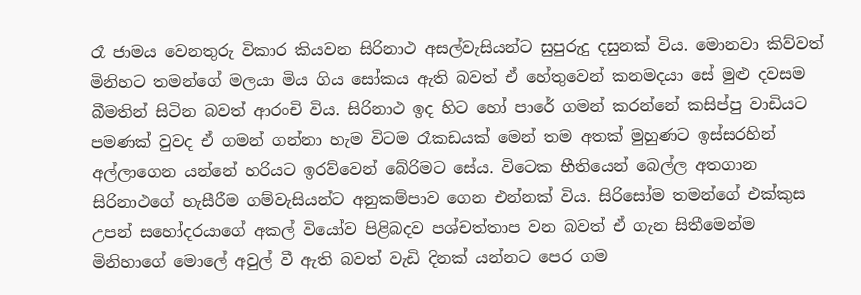රෑ ජාමය වෙනතුරු විකාර කියවන සිරිනාථ අසල්වැසියන්ට සුපුරුදු දසුනක් විය. මොනවා කිව්වත් මිනිහට තමන්ගේ මලයා මිය ගිය සෝකය ඇති බවත් ඒ හේතුවෙන් කනමදයා සේ මුළු දවසම බීමතින් සිටින බවත් ආරංචි විය. සිරිනාථ ඉද හිට හෝ පාරේ ගමන් කරන්නේ කසිප්පු වාඩියට පමණක් වුවද ඒ ගමන් ගන්නා හැම විටම රෑකඩයක් මෙන් තම අතක් මුහුණට ඉස්සරහින් අල්ලාගෙන යන්නේ හරියට ඉරව්වෙන් බේරිමට සේය. විටෙක භීතියෙන් බෙල්ල අතගාන සිරිනාථගේ හැසීරීම ගම්වැසියන්ට අනුකම්පාව ගෙන එන්නක් විය. සිරිසෝම තමන්ගේ එක්කුස උපන් සහෝදරයාගේ අකල් වියෝව පිළිබදව පශ්චත්තාප වන බවත් ඒ ගැන සිතීමෙන්ම මිනිහාගේ මොලේ අවුල් වී ඇති බවත් වැඩි දිනක් යන්නට පෙර ගම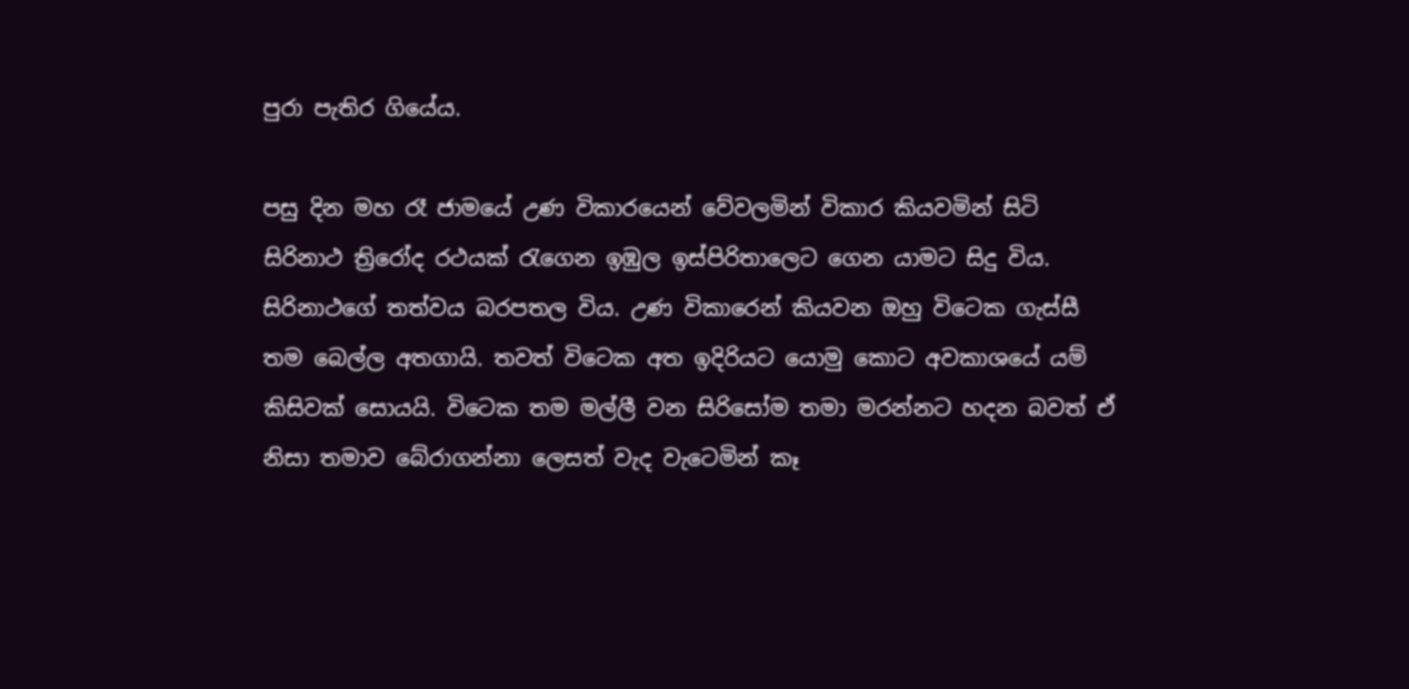පුරා පැතිර ගියේය.

පසු දින මහ රෑ ජාමයේ උණ විකාරයෙන් වේවලමින් විකාර කියවමින් සිටි සිරිනාථ ත්‍රිරෝද රථයක් රැගෙන ඉඹුල ඉස්පිරිතාලෙට ගෙන යාමට සිදු විය. සිරිනාථගේ තත්වය බරපතල විය. උණ විකාරෙන් කියවන ඔහු විටෙක ගැස්සී තම බෙල්ල අතගායි. තවත් විටෙක අත ඉදිරියට යොමු කොට අවකාශයේ යම් කිසිවක් සොයයි. විටෙක තම මල්ලී වන සිරිසෝම තමා මරන්නට හදන බවත් ඒ නිසා තමාව බේරාගන්නා ලෙසත් වැද වැටෙමින් කෑ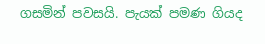ගසමින් පවසයි. පැයක් පමණ ගියද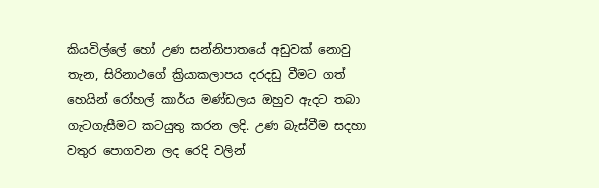කියවිල්ලේ හෝ උණ සන්නිපාතයේ අඩුවක් නොවු තැන, සිරිනාථගේ ක්‍රියාකලාපය දරදඩු වීමට ගත් හෙයින් රෝහල් කාර්ය මණ්ඩලය ඔහුව ඇදට තබා ගැටගැසීමට කටයුතු කරන ලදි. උණ බැස්වීම සදහා වතුර පොගවන ලද රෙදි වලින්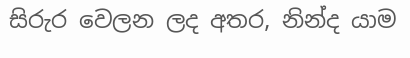සිරුර වෙලන ලද අතර, නින්ද යාම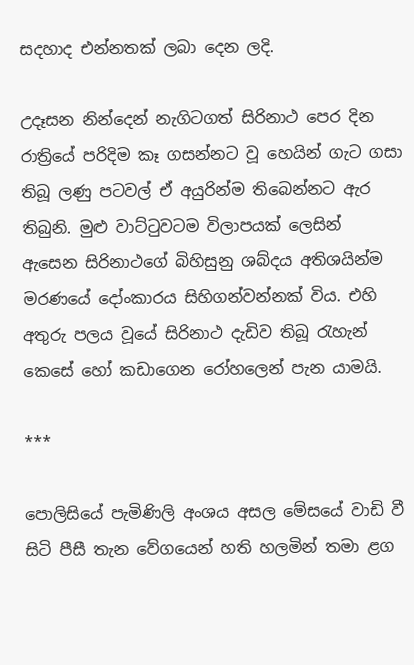සදහාද එන්නතක් ලබා දෙන ලදි.

උදෑසන නින්දෙන් නැගිටගත් සිරිනාථ පෙර දින රාත්‍රියේ පරිදිම කෑ ගසන්නට වූ හෙයින් ගැට ගසා තිබූ ලණු පටවල් ඒ අයුරින්ම තිබෙන්නට ඇර තිබුනි. මුළු වාට්ටුවටම විලාපයක් ලෙසින් ඇසෙන සිරිනාථගේ බිහිසුනු ශබ්දය අතිශයින්ම මරණයේ දෝංකාරය සිහිගන්වන්නක් විය. එහි අතුරු පලය වූයේ සිරිනාථ දැඩිව තිබූ රැහැන් කෙසේ හෝ කඩාගෙන රෝහලෙන් පැන යාමයි.

***

පොලිසියේ පැමිණිලි අංශය අසල මේසයේ වාඩි වී සිටි පීසී තැන වේගයෙන් හති හලමින් තමා ළග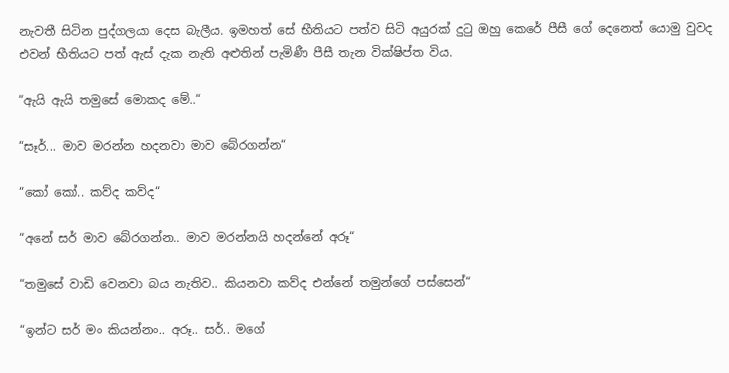නැවතී සිටින පුද්ගලයා දෙස බැලීය. ඉමහත් සේ භීතියට පත්ව සිටි අයුරක් දුටු ඔහු කෙරේ පීසී ගේ දෙනෙත් යොමු වුවද එවන් භීතියට පත් ඇස් දැක නැති අළුතින් පැමිණී පීසී තැන වික්ෂිප්ත විය.

“ඇයි ඇයි තමුසේ මොකද මේ..“

“සෑර්... මාව මරන්න හදනවා මාව බේරගන්න“

“කෝ කෝ.. කව්ද කව්ද“

“අනේ සර් මාව බේරගන්න.. මාව මරන්නයි හදන්නේ අරූ“

“තමුසේ වාඩි වෙනවා බය නැතිව.. කියනවා කව්ද එන්නේ තමුන්ගේ පස්සෙන්“

“ඉන්ට සර් මං කියන්නං.. අරූ.. සර්.. මගේ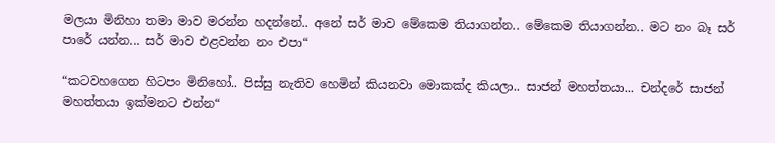මලයා මිනිහා තමා මාව මරන්න හදන්නේ.. අනේ සර් මාව මේකෙම තියාගන්න.. මේකෙම තියාගන්න.. මට නං බෑ සර් පාරේ යන්න... සර් මාව එළවන්න නං එපා“

“කටවහගෙන හිටපං මිනිහෝ.. පිස්සු නැතිව හෙමින් කියනවා මොකක්ද කියලා.. සාජන් මහත්තයා... චන්දරේ සාජන් මහත්තයා ඉක්මනට එන්න“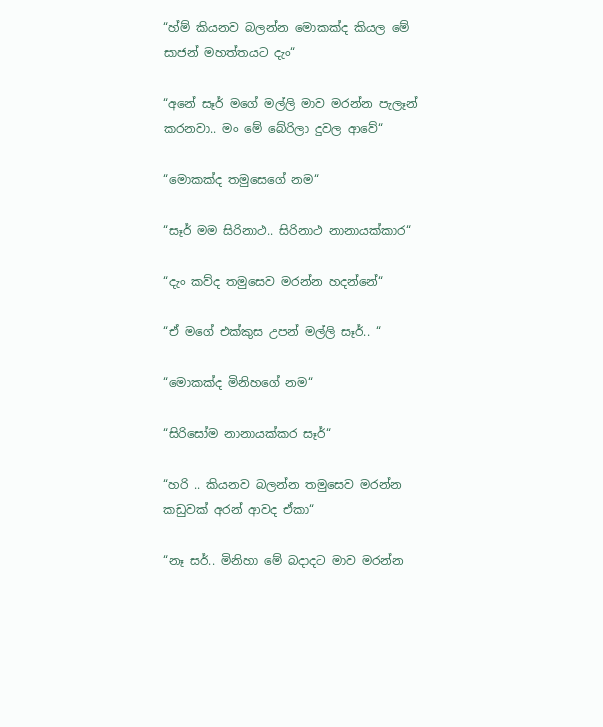“හ්ම් කියනව බලන්න මොකක්ද කියල මේ සාජන් මහත්තයට දැං“

“අනේ සෑර් මගේ මල්ලි මාව මරන්න පැලෑන් කරනවා.. මං මේ බේරිලා දුවල ආවේ“

“මොකක්ද තමුසෙගේ නම“

“සෑර් මම සිරිනාථ.. සිරිනාථ නානායක්කාර“

“දැං කව්ද තමුසෙව මරන්න හදන්නේ“

“ඒ මගේ එක්කුස උපන් මල්ලි සෑර්.. “

“මොකක්ද මිනිහගේ නම“

“සිරිසෝම නානායක්කර සෑර්“

“හරි .. කියනව බලන්න තමුසෙව මරන්න කඩුවක් අරන් ආවද ඒකා“

“නෑ සර්.. මිනිහා මේ බදාදට මාව මරන්න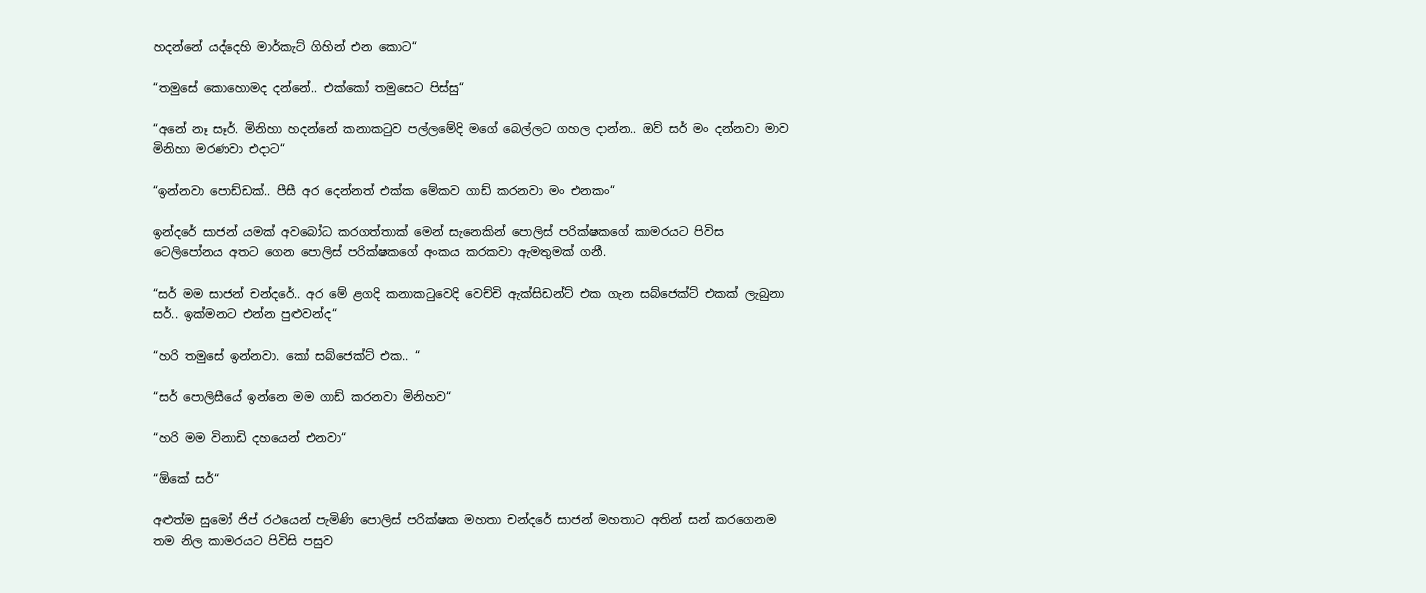හදන්නේ යද්දෙහි මාර්කැට් ගිහින් එන කොට“

“තමුසේ කොහොමද දන්නේ.. එක්කෝ තමුසෙට පිස්සු“

“අනේ නෑ සෑර්. මිනිහා හදන්නේ කනාකටුව පල්ලමේදි මගේ බෙල්ලට ගහල දාන්න.. ඔව් සර් මං දන්නවා මාව මිනිහා මරණවා එදාට“

“ඉන්නවා පොඩ්ඩක්.. පීසී අර දෙන්නත් එක්ක මේකව ගාඩ් කරනවා මං එනකං“

ඉන්දරේ සාජන් යමක් අවබෝධ කරගත්තාක් මෙන් සැනෙකින් පොලිස් පරික්ෂකගේ කාමරයට පිවිස ටෙලිපෝනය අතට ගෙන පොලිස් පරික්ෂකගේ අංකය කරකවා ඇමතුමක් ගනී.

“සර් මම සාජන් චන්දරේ.. අර මේ ළගදි කනාකටුවෙදි වෙච්චි ඇක්සිඩන්ට් එක ගැන සබ්ජෙක්ට් එකක් ලැබුනා සර්.. ඉක්මනට එන්න පුළුවන්ද“

“හරි තමුසේ ඉන්නවා. කෝ සබ්ජෙක්ට් එක.. “

“සර් පොලිසීයේ ඉන්නෙ මම ගාඩ් කරනවා මිනිහව“

“හරි මම විනාඩි දහයෙන් එනවා“

“ඕකේ සර්“

අළුත්ම සුමෝ ජිප් රථයෙන් පැමිණි පොලිස් පරික්ෂක මහතා චන්දරේ සාජන් මහතාට අතින් සන් කරගෙනම තම නිල කාමරයට පිවිසි පසුව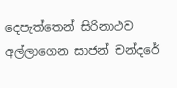දෙපැත්තෙන් සිරිනාථව අල්ලාගෙන සාජන් චන්දරේ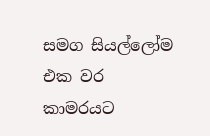සමග සියල්ලෝම එක වර කාමරයට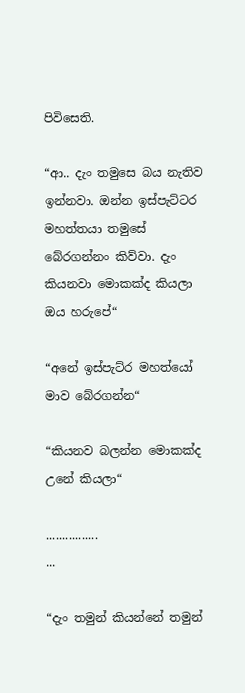පිවිසෙති.

“ආ.. දැං තමුසෙ බය නැතිව ඉන්නවා. ඔන්න ඉස්පැට්ටර මහත්තයා තමුසේ බේරගන්නං කිව්වා. දැං කියනවා මොකක්ද කියලා ඔය හරුපේ“

“අනේ ඉස්පැට්ර මහත්යෝ මාව බේරගන්න“

“කියනව බලන්න මොකක්ද උනේ කියලා“

................
...

“දැං තමුන් කියන්නේ තමුන්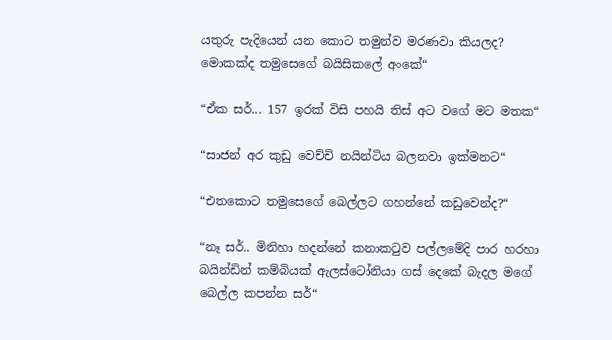යතුරු පැදියෙන් යන කොට තමුන්ව මරණවා කියලද? මොකක්ද තමුසෙගේ බයිසිකලේ අංකේ“

“ඒක සර්... 157 ඉරක් විසි පහයි තිස් අට වගේ මට මතක“

“සාජන් අර කුඩු වෙච්චි නයින්ටිය බලනවා ඉක්මනට“

“එතකොට තමුසෙගේ බෙල්ලට ගහන්නේ කඩුවෙන්ද?“

“නෑ සර්.. මිනිහා හදන්නේ කනාකටුව පල්ලමේදි පාර හරහා බයින්ඩින් කම්බියක් ඇලස්ටෝනියා ගස් දෙකේ බැදල මගේ බෙල්ල කපන්න සර්“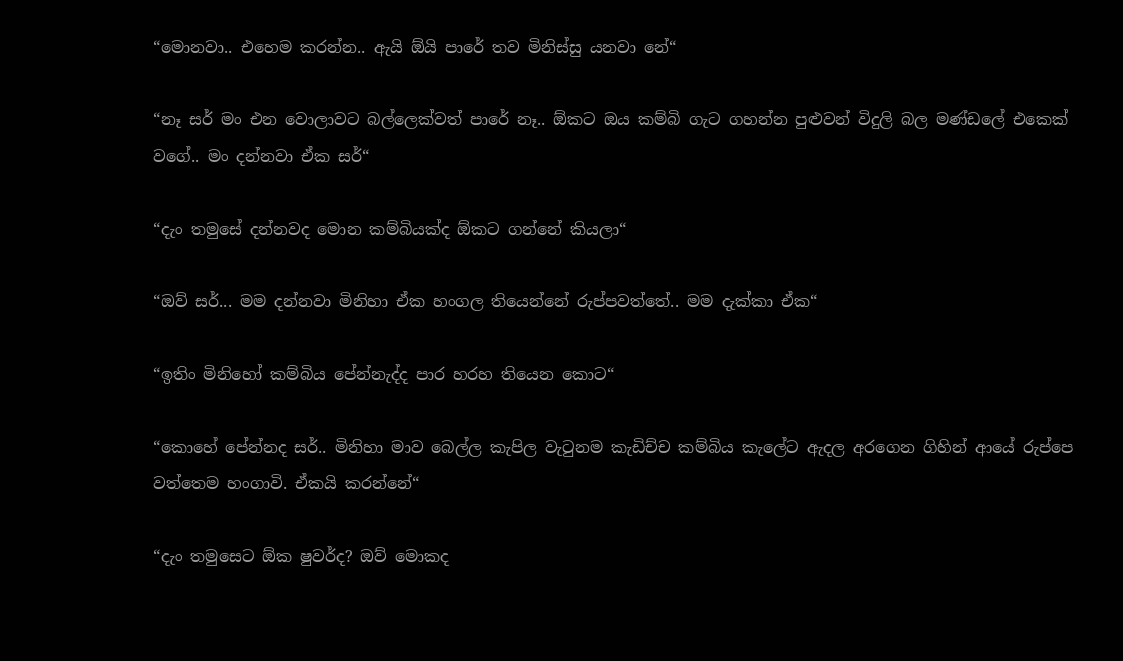“මොනවා.. එහෙම කරන්න.. ඇයි ඕයි පාරේ තව මිනිස්සු යනවා නේ“

“නෑ සර් මං එන වොලාවට බල්ලෙක්වත් පාරේ නෑ.. ඕකට ඔය කම්බි ගැට ගහන්න පුළුවන් විදුලි බල මණ්ඩලේ එකෙක් වගේ.. මං දන්නවා ඒක සර්“

“දැං තමුසේ දන්නවද මොන කම්බියක්ද ඕකට ගන්නේ කියලා“

“ඔව් සර්... මම දන්නවා මිනිහා ඒක හංගල තියෙන්නේ රුප්පවත්තේ.. මම දැක්කා ඒක“

“ඉතිං මිනිහෝ කම්බිය පේන්නැද්ද පාර හරහ තියෙන කොට“

“කොහේ පේන්නද සර්.. මිනිහා මාව බෙල්ල කැපිල වැටුනම කැඩිච්ච කම්බිය කැලේට ඇදල අරගෙන ගිහින් ආයේ රුප්පෙ වත්තෙම හංගාවි. ඒකයි කරන්නේ“

“දැං තමුසෙට ඕක ෂුවර්ද? ඔව් මොකද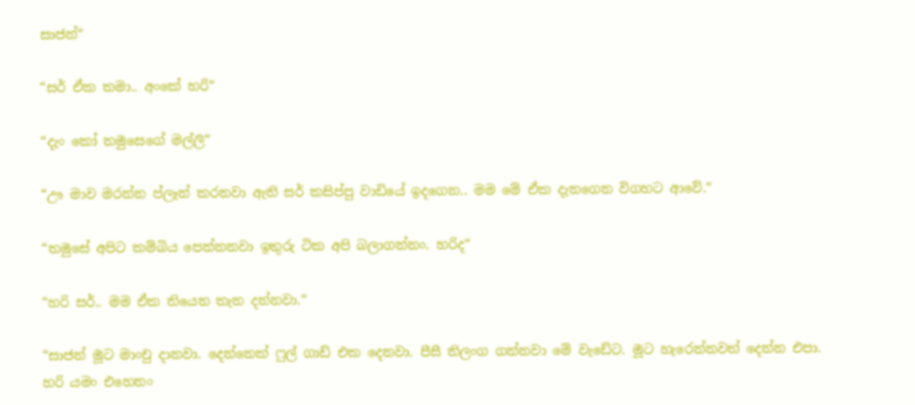සාජන්“

“සර් ඒක තමා.. අංකේ හරි“

“දැං කෝ තමුසෙගේ මල්ලි“

“ඌ මාව මරන්න ප්ලෑන් කරනවා ඇති සර් කසිප්පු වාඩියේ ඉදගෙන.. මම මේ ඒක දැනගෙන විගහට ආවේ.“

“තමුසේ අපිට කම්බිය පෙන්නනවා ඉතුරු ටික අපි බලාගන්නං. හරිද“

“හරි සර්.. මම ඒක තියෙන තැන දන්නවා.“

“සාජන් මූට මාංචු දානවා. දෙන්නෙක් ෆුල් ගාඩ් එක දෙනවා. පීසී තිලංග ගන්නවා මේ වැඩේට. මූට හැරෙන්නවත් දෙන්න එපා. හරි යමං එහෙනං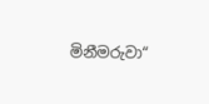මිනීමරුවා“